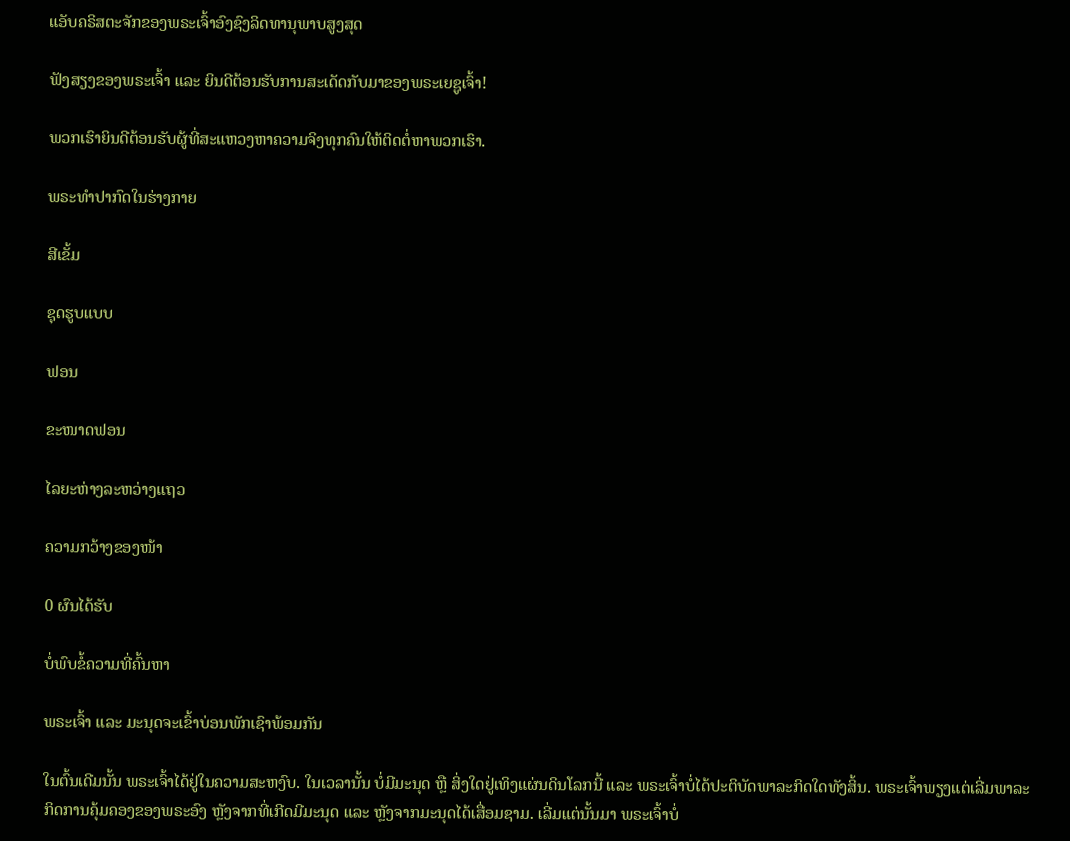ແອັບຄຣິສຕະຈັກຂອງພຣະເຈົ້າອົງຊົງລິດທານຸພາບສູງສຸດ

ຟັງສຽງຂອງພຣະເຈົ້າ ແລະ ຍິນດີຕ້ອນຮັບການສະເດັດກັບມາຂອງພຣະເຍຊູເຈົ້າ!

ພວກເຮົາຍິນດີຕ້ອນຮັບຜູ້ທີ່ສະແຫວງຫາຄວາມຈິງທຸກຄົນໃຫ້ຕິດຕໍ່ຫາພວກເຮົາ.

ພຣະທໍາປາກົດໃນຮ່າງກາຍ

ສີເຂັ້ມ

ຊຸດຮູບແບບ

ຟອນ

ຂະໜາດຟອນ

ໄລຍະຫ່າງລະຫວ່າງແຖວ

ຄວາມກວ້າງຂອງໜ້າ

0 ຜົນໄດ້ຮັບ

ບໍ່ພົບຂໍ້ຄວາມທີ່ຄົ້ນຫາ

ພຣະເຈົ້າ ແລະ ມະນຸດຈະເຂົ້າບ່ອນພັກເຊົາພ້ອມກັນ

ໃນຕົ້ນເດີມນັ້ນ ພຣະເຈົ້າໄດ້ຢູ່ໃນຄວາມສະຫງົບ. ໃນເວລານັ້ນ ບໍ່ມີມະນຸດ ຫຼື ສິ່ງໃດຢູ່ເທິງແຜ່ນດິນໂລກນີ້ ແລະ ພຣະເຈົ້າບໍ່ໄດ້ປະຕິບັດພາລະກິດໃດທັງສິ້ນ. ພຣະເຈົ້າພຽງແຕ່ເລີ່ມພາລະກິດການຄຸ້ມຄອງຂອງພຣະອົງ ຫຼັງຈາກທີ່ເກີດມີມະນຸດ ແລະ ຫຼັງຈາກມະນຸດໄດ້ເສື່ອມຊາມ. ເລີ່ມແຕ່ນັ້ນມາ ພຣະເຈົ້າບໍ່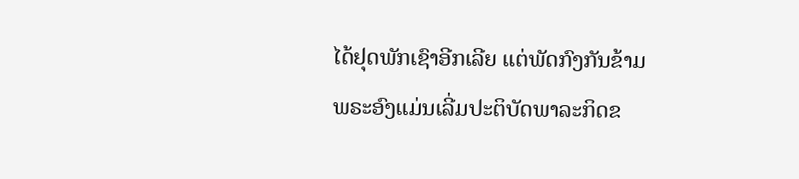ໄດ້ຢຸດພັກເຊົາອີກເລີຍ ແຕ່ພັດກົງກັນຂ້າມ ພຣະອົງແມ່ນເລີ່ມປະຕິບັດພາລະກິດຂ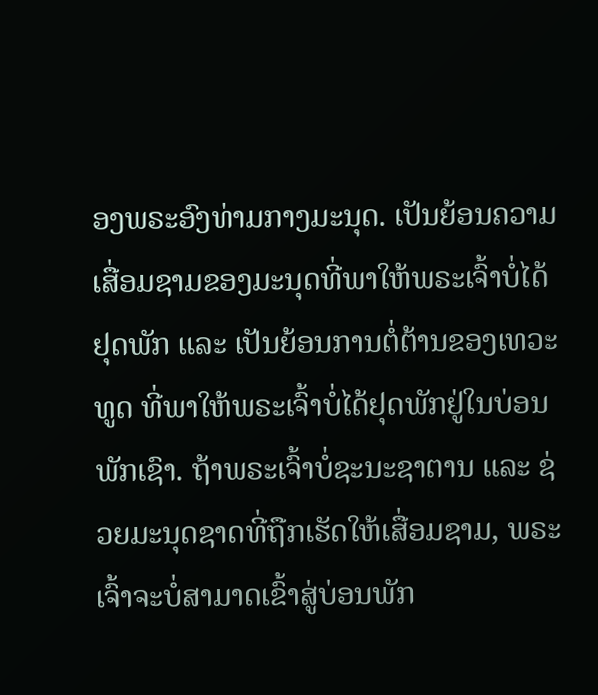ອງພຣະອົງທ່າມກາງມະນຸດ. ເປັນຍ້ອນຄວາມເສື່ອມຊາມຂອງມະນຸດທີ່ພາໃຫ້ພຣະເຈົ້າບໍ່ໄດ້ຢຸດພັກ ແລະ ເປັນຍ້ອນການຕໍ່ຕ້ານຂອງເທວະທູດ ທີ່ພາໃຫ້ພຣະເຈົ້າບໍ່ໄດ້ຢຸດພັກຢູ່ໃນບ່ອນພັກເຊົາ. ຖ້າພຣະເຈົ້າບໍ່ຊະນະຊາຕານ ແລະ ຊ່ວຍມະນຸດຊາດທີ່ຖືກເຮັດໃຫ້ເສື່ອມຊາມ, ພຣະເຈົ້າຈະບໍ່ສາມາດເຂົ້າສູ່ບ່ອນພັກ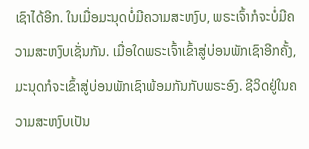ເຊົາໄດ້ອີກ. ໃນເມື່ອມະນຸດບໍ່ມີຄວາມສະຫງົບ, ພຣະເຈົ້າກໍຈະບໍ່ມີຄວາມສະຫງົບເຊັ່ນກັນ. ເມື່ອໃດພຣະເຈົ້າເຂົ້າສູ່ບ່ອນພັກເຊົາອີກຄັ້ງ, ມະນຸດກໍຈະເຂົ້າສູ່ບ່ອນພັກເຊົາພ້ອມກັນກັບພຣະອົງ. ຊີວິດຢູ່ໃນຄວາມສະຫງົບເປັນ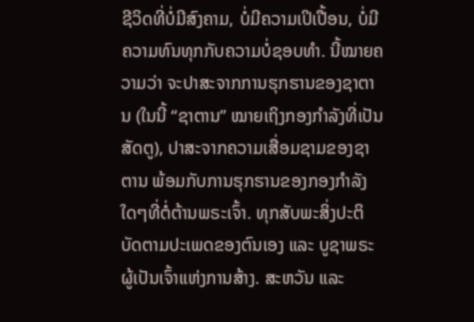ຊີວິດທີ່ບໍ່ມີສົງຄາມ, ບໍ່ມີຄວາມເປິເປື້ອນ, ບໍ່ມີຄວາມທົນທຸກກັບຄວາມບໍ່ຊອບທໍາ. ນີ້ໝາຍຄວາມວ່າ ຈະປາສະຈາກການຮຸກຮານຂອງຊາຕານ (ໃນນີ້ “ຊາຕານ” ໝາຍເຖິງກອງກໍາລັງທີ່ເປັນສັດຕູ), ປາສະຈາກຄວາມເສື່ອມຊາມຂອງຊາຕານ ພ້ອມກັບການຮຸກຮານຂອງກອງກໍາລັງໃດໆທີ່ຕໍ່ຕ້ານພຣະເຈົ້າ. ທຸກສັບພະສິ່ງປະຕິບັດຕາມປະເພດຂອງຕົນເອງ ແລະ ບູຊາພຣະຜູ້ເປັນເຈົ້າແຫ່ງການສ້າງ. ສະຫວັນ ແລະ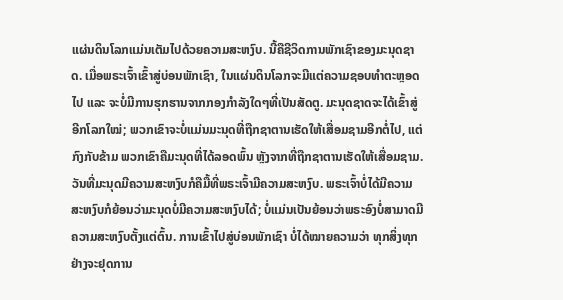ແຜ່ນດິນໂລກແມ່ນເຕັມໄປດ້ວຍຄວາມສະຫງົບ. ນີ້ຄືຊີວິດການພັກເຊົາຂອງມະນຸດຊາດ. ເມື່ອພຣະເຈົ້າເຂົ້າສູ່ບ່ອນພັກເຊົາ, ໃນແຜ່ນດິນໂລກຈະມີແຕ່ຄວາມຊອບທໍາຕະຫຼອດໄປ ແລະ ຈະບໍ່ມີການຮຸກຮານຈາກກອງກໍາລັງໃດໆທີ່ເປັນສັດຕູ. ມະນຸດຊາດຈະໄດ້ເຂົ້າສູ່ອີກໂລກໃໝ່; ພວກເຂົາຈະບໍ່ແມ່ນມະນຸດທີ່ຖືກຊາຕານເຮັດໃຫ້ເສື່ອມຊາມອີກຕໍ່ໄປ, ແຕ່ກົງກັບຂ້າມ ພວກເຂົາຄືມະນຸດທີ່ໄດ້ລອດພົ້ນ ຫຼັງຈາກທີ່ຖືກຊາຕານເຮັດໃຫ້ເສື່ອມຊາມ. ວັນທີ່ມະນຸດມີຄວາມສະຫງົບກໍຄືມື້ທີ່ພຣະເຈົ້າມີຄວາມສະຫງົບ. ພຣະເຈົ້າບໍ່ໄດ້ມີຄວາມສະຫງົບກໍຍ້ອນວ່າມະນຸດບໍ່ມີຄວາມສະຫງົບໄດ້; ບໍ່ແມ່ນເປັນຍ້ອນວ່າພຣະອົງບໍ່ສາມາດມີຄວາມສະຫງົບຕັ້ງແຕ່ຕົ້ນ. ການເຂົ້າໄປສູ່ບ່ອນພັກເຊົາ ບໍ່ໄດ້ໝາຍຄວາມວ່າ ທຸກສິ່ງທຸກຢ່າງຈະຢຸດການ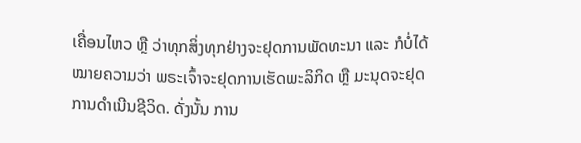ເຄື່ອນໄຫວ ຫຼື ວ່າທຸກສິ່ງທຸກຢ່າງຈະຢຸດການພັດທະນາ ແລະ ກໍບໍ່ໄດ້ໝາຍຄວາມວ່າ ພຣະເຈົ້າຈະຢຸດການເຮັດພະລິກິດ ຫຼື ມະນຸດຈະຢຸດການດໍາເນີນຊີວິດ. ດັ່ງນັ້ນ ການ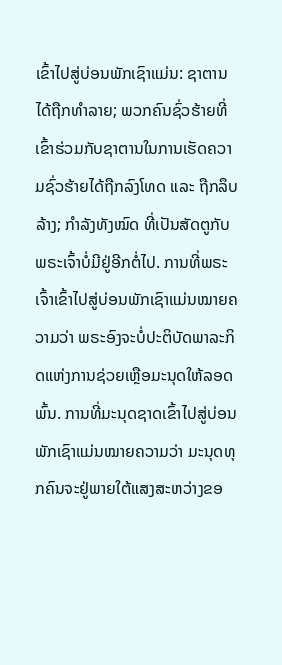ເຂົ້າໄປສູ່ບ່ອນພັກເຊົາແມ່ນ: ຊາຕານໄດ້ຖືກທໍາລາຍ; ພວກຄົນຊົ່ວຮ້າຍທີ່ເຂົ້າຮ່ວມກັບຊາຕານໃນການເຮັດຄວາມຊົ່ວຮ້າຍໄດ້ຖືກລົງໂທດ ແລະ ຖືກລຶບລ້າງ; ກໍາລັງທັງໝົດ ທີ່ເປັນສັດຕູກັບພຣະເຈົ້າບໍ່ມີຢູ່ອີກຕໍ່ໄປ. ການທີ່ພຣະເຈົ້າເຂົ້າໄປສູ່ບ່ອນພັກເຊົາແມ່ນໝາຍຄວາມວ່າ ພຣະອົງຈະບໍ່ປະຕິບັດພາລະກິດແຫ່ງການຊ່ວຍເຫຼືອມະນຸດໃຫ້ລອດພົ້ນ. ການທີ່ມະນຸດຊາດເຂົ້າໄປສູ່ບ່ອນພັກເຊົາແມ່ນໝາຍຄວາມວ່າ ມະນຸດທຸກຄົນຈະຢູ່ພາຍໃຕ້ແສງສະຫວ່າງຂອ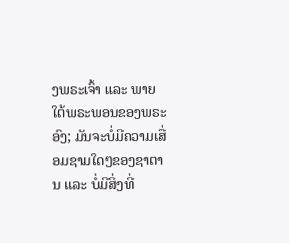ງພຣະເຈົ້າ ແລະ ພາຍໃຕ້ພຣະພອນຂອງພຣະອົງ; ມັນຈະບໍ່ມີຄວາມເສື່ອມຊາມໃດໆຂອງຊາຕານ ແລະ ບໍ່ມີສິ່ງທີ່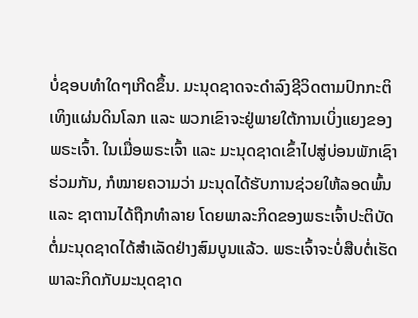ບໍ່ຊອບທໍາໃດໆເກີດຂຶ້ນ. ມະນຸດຊາດຈະດໍາລົງຊີວິດຕາມປົກກະຕິເທິງແຜ່ນດິນໂລກ ແລະ ພວກເຂົາຈະຢູ່ພາຍໃຕ້ການເບິ່ງແຍງຂອງພຣະເຈົ້າ. ໃນເມື່ອພຣະເຈົ້າ ແລະ ມະນຸດຊາດເຂົ້າໄປສູ່ບ່ອນພັກເຊົາຮ່ວມກັນ, ກໍໝາຍຄວາມວ່າ ມະນຸດໄດ້ຮັບການຊ່ວຍໃຫ້ລອດພົ້ນ ແລະ ຊາຕານໄດ້ຖືກທໍາລາຍ ໂດຍພາລະກິດຂອງພຣະເຈົ້າປະຕິບັດຕໍ່ມະນຸດຊາດໄດ້ສໍາເລັດຢ່າງສົມບູນແລ້ວ. ພຣະເຈົ້າຈະບໍ່ສືບຕໍ່ເຮັດພາລະກິດກັບມະນຸດຊາດ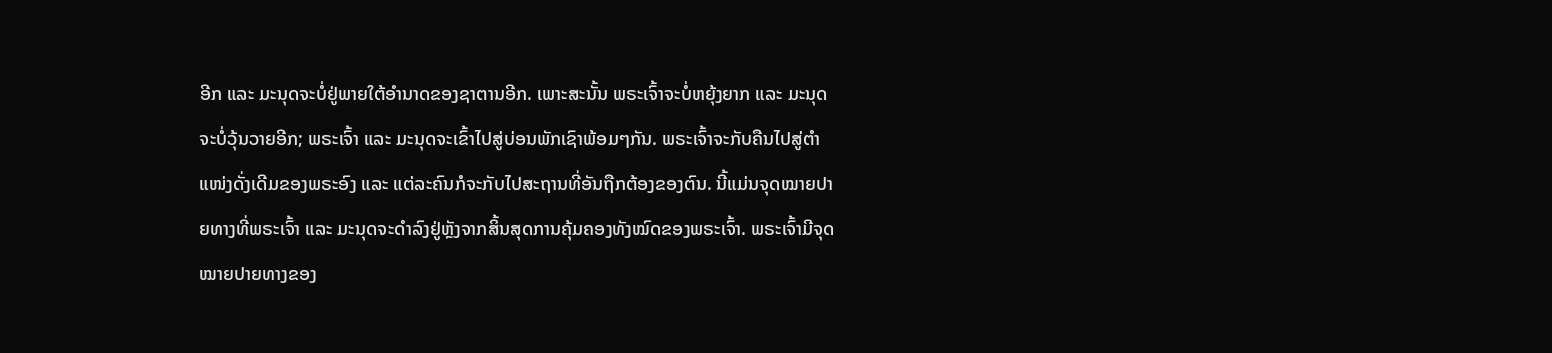ອີກ ແລະ ມະນຸດຈະບໍ່ຢູ່ພາຍໃຕ້ອໍານາດຂອງຊາຕານອີກ. ເພາະສະນັ້ນ ພຣະເຈົ້າຈະບໍ່ຫຍຸ້ງຍາກ ແລະ ມະນຸດຈະບໍ່ວຸ້ນວາຍອີກ; ພຣະເຈົ້າ ແລະ ມະນຸດຈະເຂົ້າໄປສູ່ບ່ອນພັກເຊົາພ້ອມໆກັນ. ພຣະເຈົ້າຈະກັບຄືນໄປສູ່ຕໍາແໜ່ງດັ່ງເດີມຂອງພຣະອົງ ແລະ ແຕ່ລະຄົນກໍຈະກັບໄປສະຖານທີ່ອັນຖືກຕ້ອງຂອງຕົນ. ນີ້ແມ່ນຈຸດໝາຍປາຍທາງທີ່ພຣະເຈົ້າ ແລະ ມະນຸດຈະດໍາລົງຢູ່ຫຼັງຈາກສິ້ນສຸດການຄຸ້ມຄອງທັງໝົດຂອງພຣະເຈົ້າ. ພຣະເຈົ້າມີຈຸດໝາຍປາຍທາງຂອງ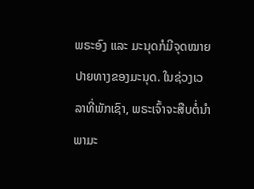ພຣະອົງ ແລະ ມະນຸດກໍມີຈຸດໝາຍປາຍທາງຂອງມະນຸດ. ໃນຊ່ວງເວລາທີ່ພັກເຊົາ, ພຣະເຈົ້າຈະສືບຕໍ່ນໍາພາມະ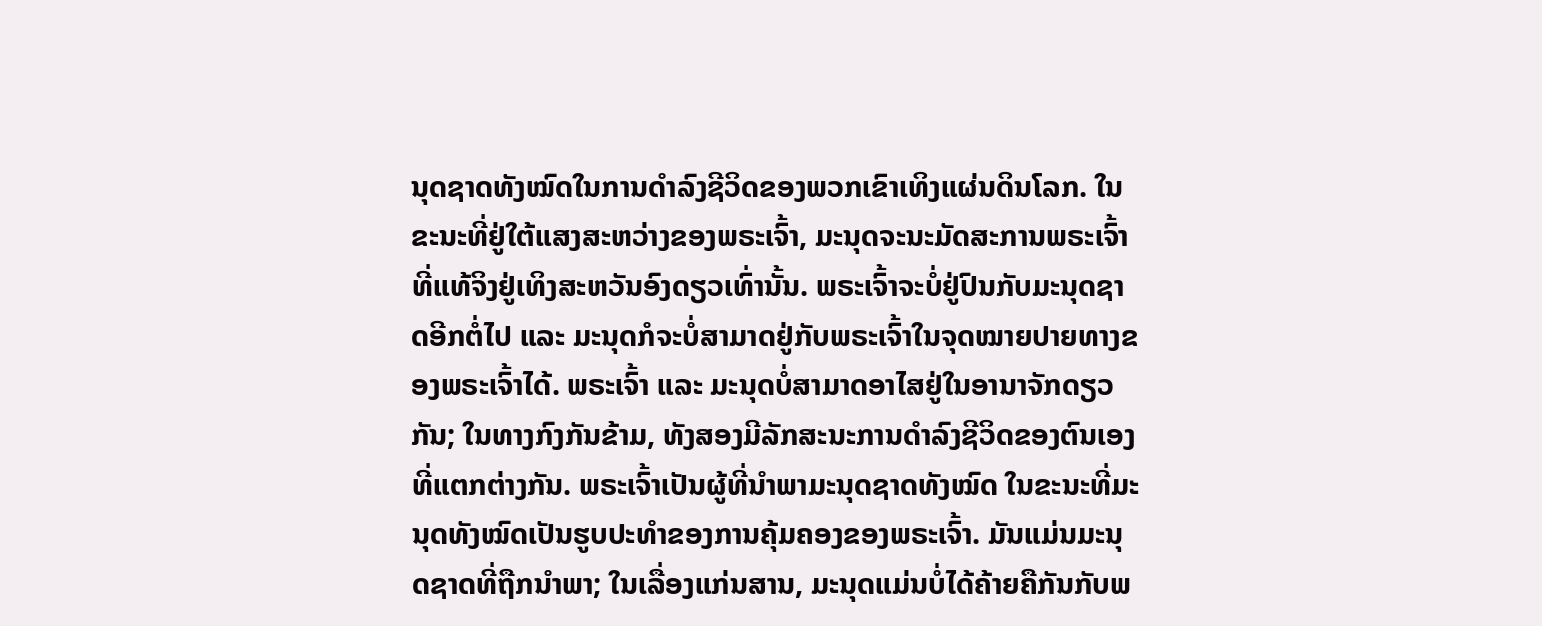ນຸດຊາດທັງໝົດໃນການດຳລົງຊີວິດຂອງພວກເຂົາເທິງແຜ່ນດິນໂລກ. ໃນຂະນະທີ່ຢູ່ໃຕ້ແສງສະຫວ່າງຂອງພຣະເຈົ້າ, ມະນຸດຈະນະມັດສະການພຣະເຈົ້າທີ່ແທ້ຈິງຢູ່ເທິງສະຫວັນອົງດຽວເທົ່ານັ້ນ. ພຣະເຈົ້າຈະບໍ່ຢູ່ປົນກັບມະນຸດຊາດອີກຕໍ່ໄປ ແລະ ມະນຸດກໍຈະບໍ່ສາມາດຢູ່ກັບພຣະເຈົ້າໃນຈຸດໝາຍປາຍທາງຂອງພຣະເຈົ້າໄດ້. ພຣະເຈົ້າ ແລະ ມະນຸດບໍ່ສາມາດອາໄສຢູ່ໃນອານາຈັກດຽວກັນ; ໃນທາງກົງກັນຂ້າມ, ທັງສອງມີລັກສະນະການດຳລົງຊີວິດຂອງຕົນເອງທີ່ແຕກຕ່າງກັນ. ພຣະເຈົ້າເປັນຜູ້ທີ່ນໍາພາມະນຸດຊາດທັງໝົດ ໃນຂະນະທີ່ມະນຸດທັງໝົດເປັນຮູບປະທຳຂອງການຄຸ້ມຄອງຂອງພຣະເຈົ້າ. ມັນແມ່ນມະນຸດຊາດທີ່ຖືກນໍາພາ; ໃນເລື່ອງແກ່ນສານ, ມະນຸດແມ່ນບໍ່ໄດ້ຄ້າຍຄືກັນກັບພ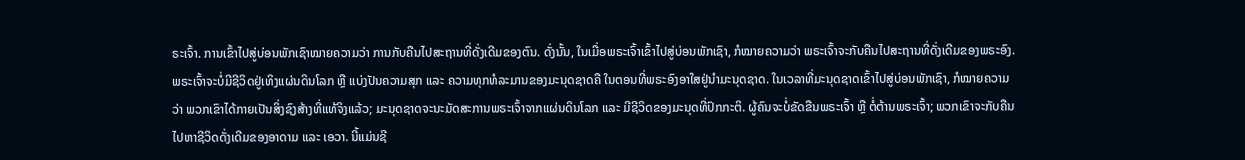ຣະເຈົ້າ. ການເຂົ້າໄປສູ່ບ່ອນພັກເຊົາໝາຍຄວາມວ່າ ການກັບຄືນໄປສະຖານທີ່ດັ່ງເດີມຂອງຕົນ. ດັ່ງນັ້ນ, ໃນເມື່ອພຣະເຈົ້າເຂົ້າໄປສູ່ບ່ອນພັກເຊົາ, ກໍໝາຍຄວາມວ່າ ພຣະເຈົ້າຈະກັບຄືນໄປສະຖານທີ່ດັ່ງເດີມຂອງພຣະອົງ. ພຣະເຈົ້າຈະບໍ່ມີຊີວິດຢູ່ເທິງແຜ່ນດິນໂລກ ຫຼື ແບ່ງປັນຄວາມສຸກ ແລະ ຄວາມທຸກທໍລະມານຂອງມະນຸດຊາດຄື ໃນຕອນທີ່ພຣະອົງອາໃສຢູ່ນຳມະນຸດຊາດ. ໃນເວລາທີ່ມະນຸດຊາດເຂົ້າໄປສູ່ບ່ອນພັກເຊົາ, ກໍໝາຍຄວາມວ່າ ພວກເຂົາໄດ້ກາຍເປັນສິ່ງຊົງສ້າງທີ່ແທ້ຈິງແລ້ວ; ມະນຸດຊາດຈະນະມັດສະການພຣະເຈົ້າຈາກແຜ່ນດິນໂລກ ແລະ ມີຊີວິດຂອງມະນຸດທີ່ປົກກະຕິ. ຜູ້ຄົນຈະບໍ່ຂັດຂືນພຣະເຈົ້າ ຫຼື ຕໍ່ຕ້ານພຣະເຈົ້າ; ພວກເຂົາຈະກັບຄືນໄປຫາຊີວິດດັ່ງເດີມຂອງອາດາມ ແລະ ເອວາ. ນີ້ແມ່ນຊີ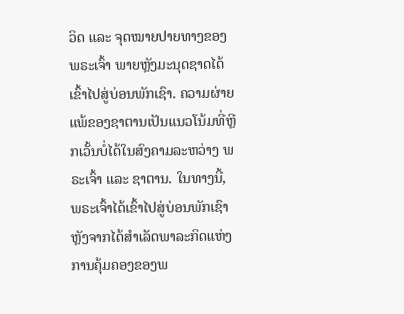ວິດ ແລະ ຈຸດໝາຍປາຍທາງຂອງພຣະເຈົ້າ ພາຍຫຼັງມະນຸດຊາດໄດ້ເຂົ້າໄປສູ່ບ່ອນພັກເຊົາ. ຄວາມຜ່າຍແພ້ຂອງຊາຕານເປັນແນວໂນ້ມທີ່ຫຼີກເວັ້ນບໍ່ໄດ້ໃນສົງຄາມລະຫວ່າງ ພຣະເຈົ້າ ແລະ ຊາຕານ. ໃນທາງນີ້, ພຣະເຈົ້າໄດ້ເຂົ້າໄປສູ່ບ່ອນພັກເຊົາຫຼັງຈາກໄດ້ສໍາເລັດພາລະກິດແຫ່ງການຄຸ້ມຄອງຂອງພ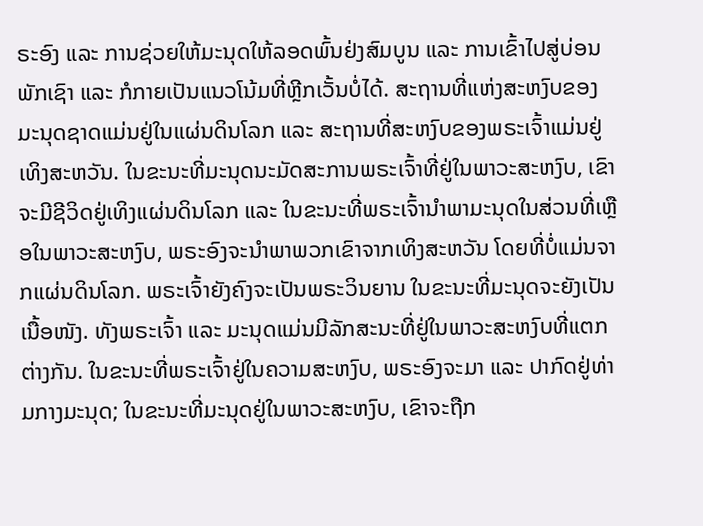ຣະອົງ ແລະ ການຊ່ວຍໃຫ້ມະນຸດໃຫ້ລອດພົ້ນຢ່ງສົມບູນ ແລະ ການເຂົ້າໄປສູ່ບ່ອນພັກເຊົາ ແລະ ກໍກາຍເປັນແນວໂນ້ມທີ່ຫຼີກເວັ້ນບໍ່ໄດ້. ສະຖານທີ່ແຫ່ງສະຫງົບຂອງມະນຸດຊາດແມ່ນຢູ່ໃນແຜ່ນດິນໂລກ ແລະ ສະຖານທີ່ສະຫງົບຂອງພຣະເຈົ້າແມ່ນຢູ່ເທິງສະຫວັນ. ໃນຂະນະທີ່ມະນຸດນະມັດສະການພຣະເຈົ້າທີ່ຢູ່ໃນພາວະສະຫງົບ, ເຂົາຈະມີຊີວິດຢູ່ເທິງແຜ່ນດິນໂລກ ແລະ ໃນຂະນະທີ່ພຣະເຈົ້ານໍາພາມະນຸດໃນສ່ວນທີ່ເຫຼືອໃນພາວະສະຫງົບ, ພຣະອົງຈະນໍາພາພວກເຂົາຈາກເທິງສະຫວັນ ໂດຍທີ່ບໍ່ແມ່ນຈາກແຜ່ນດິນໂລກ. ພຣະເຈົ້າຍັງຄົງຈະເປັນພຣະວິນຍານ ໃນຂະນະທີ່ມະນຸດຈະຍັງເປັນເນື້ອໜັງ. ທັງພຣະເຈົ້າ ແລະ ມະນຸດແມ່ນມີລັກສະນະທີ່ຢູ່ໃນພາວະສະຫງົບທີ່ແຕກຕ່າງກັນ. ໃນຂະນະທີ່ພຣະເຈົ້າຢູ່ໃນຄວາມສະຫງົບ, ພຣະອົງຈະມາ ແລະ ປາກົດຢູ່ທ່າມກາງມະນຸດ; ໃນຂະນະທີ່ມະນຸດຢູ່ໃນພາວະສະຫງົບ, ເຂົາຈະຖືກ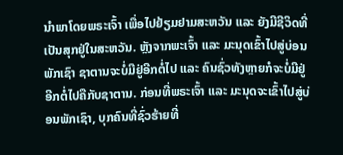ນໍາພາໂດຍພຣະເຈົ້າ ເພື່ອໄປຢ້ຽມຢາມສະຫວັນ ແລະ ຍັງມີຊີວິດທີ່ເປັນສຸກຢູ່ໃນສະຫວັນ. ຫຼັງຈາກພະເຈົ້າ ແລະ ມະນຸດເຂົ້າໄປສູ່ບ່ອນພັກເຊົາ ຊາຕານຈະບໍ່ມີຢູ່ອີກຕໍ່ໄປ ແລະ ຄົນຊົ່ວທັງຫຼາຍກໍຈະບໍ່ມີຢູ່ອີກຕໍ່ໄປຄືກັບຊາຕານ. ກ່ອນທີ່ພຣະເຈົ້າ ແລະ ມະນຸດຈະເຂົ້າໄປສູ່ບ່ອນພັກເຊົາ, ບຸກຄົນທີ່ຊົ່ວຮ້າຍທີ່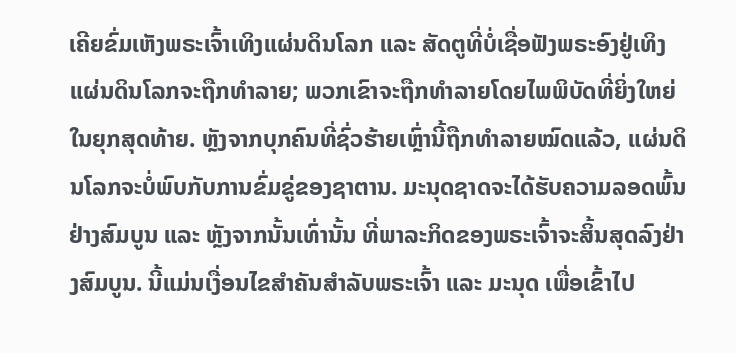ເຄີຍຂົ່ມເຫັງພຣະເຈົ້າເທິງແຜ່ນດິນໂລກ ແລະ ສັດຕູທີ່ບໍ່ເຊື່ອຟັງພຣະອົງຢູ່ເທິງແຜ່ນດິນໂລກຈະຖືກທໍາລາຍ; ພວກເຂົາຈະຖືກທໍາລາຍໂດຍໄພພິບັດທີ່ຍິ່ງໃຫຍ່ໃນຍຸກສຸດທ້າຍ. ຫຼັງຈາກບຸກຄົນທີ່ຊົ່ວຮ້າຍເຫຼົ່ານີ້ຖືກທໍາລາຍໝົດແລ້ວ, ແຜ່ນດິນໂລກຈະບໍ່ພົບກັບການຂົ່ມຂູ່ຂອງຊາຕານ. ມະນຸດຊາດຈະໄດ້ຮັບຄວາມລອດພົ້ນຢ່າງສົມບູນ ແລະ ຫຼັງຈາກນັ້ນເທົ່ານັ້ນ ທີ່ພາລະກິດຂອງພຣະເຈົ້າຈະສິ້ນສຸດລົງຢ່າງສົມບູນ. ນີ້ແມ່ນເງື່ອນໄຂສໍາຄັນສໍາລັບພຣະເຈົ້າ ແລະ ມະນຸດ ເພື່ອເຂົ້າໄປ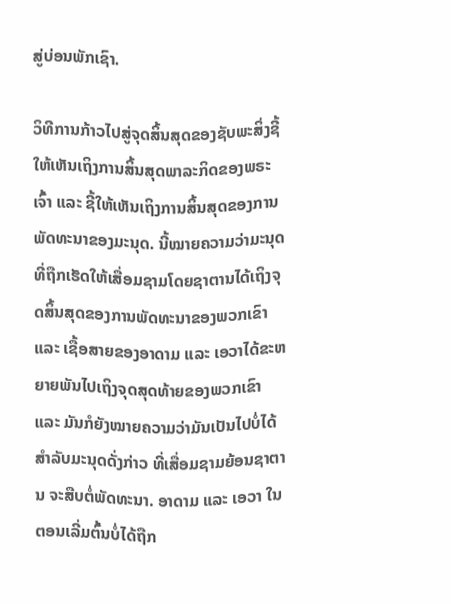ສູ່ບ່ອນພັກເຊົາ.

ວິທີການກ້າວໄປສູ່ຈຸດສິ້ນສຸດຂອງຊັບພະສິ່ງຊີ້ໃຫ້ເຫັນເຖິງການສິ້ນສຸດພາລະກິດຂອງພຣະເຈົ້າ ແລະ ຊີ້ໃຫ້ເຫັນເຖິງການສິ້ນສຸດຂອງການພັດທະນາຂອງມະນຸດ. ນີ້ໝາຍຄວາມວ່າມະນຸດທີ່ຖືກເຮັດໃຫ້ເສື່ອມຊາມໂດຍຊາຕານໄດ້ເຖິງຈຸດສິ້ນສຸດຂອງການພັດທະນາຂອງພວກເຂົາ ແລະ ເຊື້ອສາຍຂອງອາດາມ ແລະ ເອວາໄດ້ຂະຫຍາຍພັນໄປເຖິງຈຸດສຸດທ້າຍຂອງພວກເຂົາ ແລະ ມັນກໍຍັງໝາຍຄວາມວ່າມັນເປັນໄປບໍ່ໄດ້ສໍາລັບມະນຸດດັ່ງກ່າວ ທີ່ເສື່ອມຊາມຍ້ອນຊາຕານ ຈະສືບຕໍ່ພັດທະນາ. ອາດາມ ແລະ ເອວາ ໃນຕອນເລີ່ມຕົ້ນບໍ່ໄດ້ຖືກ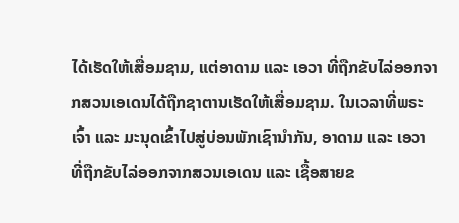ໄດ້ເຮັດໃຫ້ເສື່ອມຊາມ, ແຕ່ອາດາມ ແລະ ເອວາ ທີ່ຖືກຂັບໄລ່ອອກຈາກສວນເອເດນໄດ້ຖືກຊາຕານເຮັດໃຫ້ເສື່ອມຊາມ. ໃນເວລາທີ່ພຣະເຈົ້າ ແລະ ມະນຸດເຂົ້າໄປສູ່ບ່ອນພັກເຊົານຳກັນ, ອາດາມ ແລະ ເອວາ ທີ່ຖືກຂັບໄລ່ອອກຈາກສວນເອເດນ ແລະ ເຊື້ອສາຍຂ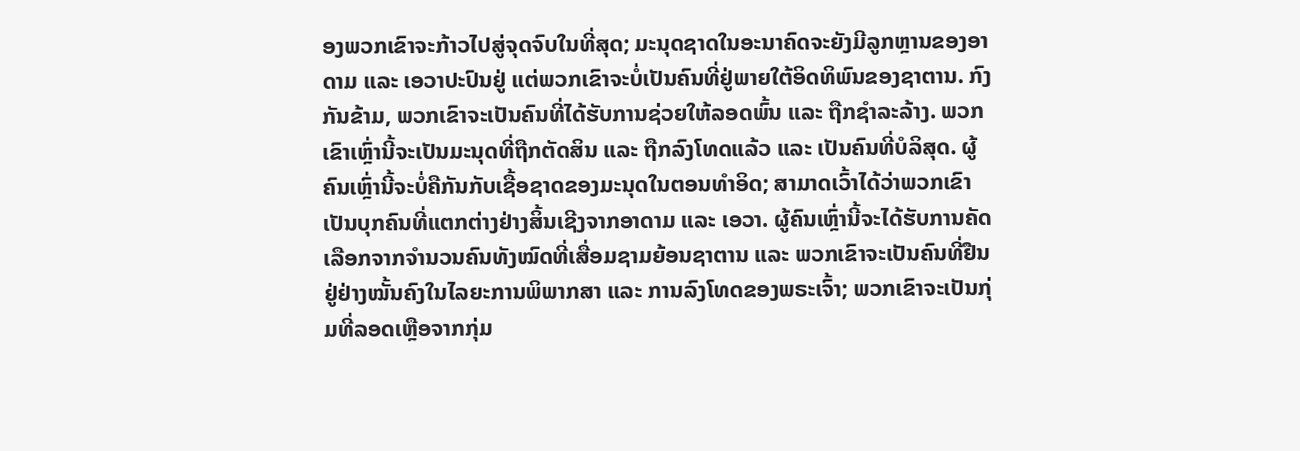ອງພວກເຂົາຈະກ້າວໄປສູ່ຈຸດຈົບໃນທີ່ສຸດ; ມະນຸດຊາດໃນອະນາຄົດຈະຍັງມີລູກຫຼານຂອງອາດາມ ແລະ ເອວາປະປົນຢູ່ ແຕ່ພວກເຂົາຈະບໍ່ເປັນຄົນທີ່ຢູ່ພາຍໃຕ້ອິດທິພົນຂອງຊາຕານ. ກົງກັນຂ້າມ, ພວກເຂົາຈະເປັນຄົນທີ່ໄດ້ຮັບການຊ່ວຍໃຫ້ລອດພົ້ນ ແລະ ຖືກຊໍາລະລ້າງ. ພວກເຂົາເຫຼົ່ານີ້ຈະເປັນມະນຸດທີ່ຖືກຕັດສິນ ແລະ ຖືກລົງໂທດແລ້ວ ແລະ ເປັນຄົນທີ່ບໍລິສຸດ. ຜູ້ຄົນເຫຼົ່ານີ້ຈະບໍ່ຄືກັນກັບເຊື້ອຊາດຂອງມະນຸດໃນຕອນທຳອິດ; ສາມາດເວົ້າໄດ້ວ່າພວກເຂົາເປັນບຸກຄົນທີ່ແຕກຕ່າງຢ່າງສິ້ນເຊີງຈາກອາດາມ ແລະ ເອວາ. ຜູ້ຄົນເຫຼົ່ານີ້ຈະໄດ້ຮັບການຄັດເລືອກຈາກຈຳນວນຄົນທັງໝົດທີ່ເສື່ອມຊາມຍ້ອນຊາຕານ ແລະ ພວກເຂົາຈະເປັນຄົນທີ່ຢືນຢູ່ຢ່າງໝັ້ນຄົງໃນໄລຍະການພິພາກສາ ແລະ ການລົງໂທດຂອງພຣະເຈົ້າ; ພວກເຂົາຈະເປັນກຸ່ມທີ່ລອດເຫຼືອຈາກກຸ່ມ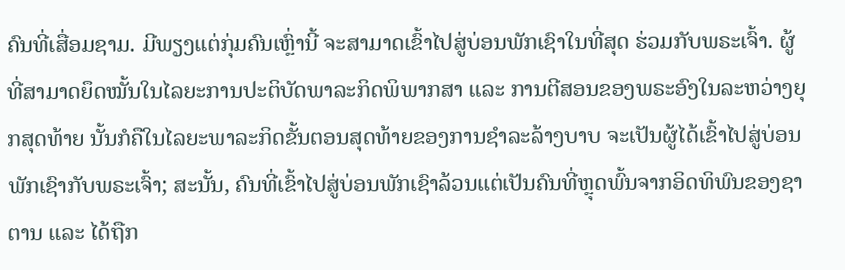ຄົນທີ່ເສື່ອມຊາມ. ມີພຽງແຕ່ກຸ່ມຄົນເຫຼົ່ານີ້ ຈະສາມາດເຂົ້າໄປສູ່ບ່ອນພັກເຊົາໃນທີ່ສຸດ ຮ່ວມກັບພຣະເຈົ້າ. ຜູ້ທີ່ສາມາດຍຶດໝັ້ນໃນໄລຍະການປະຕິບັດພາລະກິດພິພາກສາ ແລະ ການຕີສອນຂອງພຣະອົງໃນລະຫວ່າງຍຸກສຸດທ້າຍ ນັ້ນກໍຄືໃນໄລຍະພາລະກິດຂັ້ນຕອນສຸດທ້າຍຂອງການຊໍາລະລ້າງບາບ ຈະເປັນຜູ້ໄດ້ເຂົ້າໄປສູ່ບ່ອນພັກເຊົາກັບພຣະເຈົ້າ; ສະນັ້ນ, ຄົນທີ່ເຂົ້າໄປສູ່ບ່ອນພັກເຊົາລ້ວນແຕ່ເປັນຄົນທີ່ຫຼຸດພົ້ນຈາກອິດທິພົນຂອງຊາຕານ ແລະ ໄດ້ຖືກ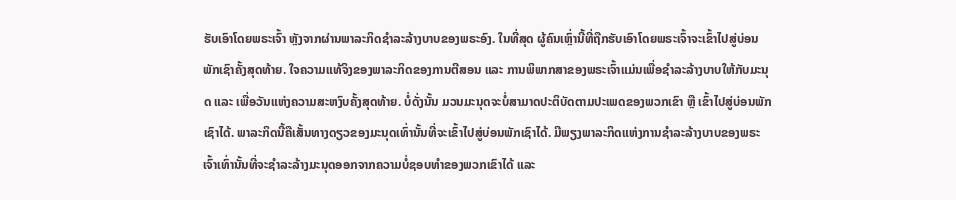ຮັບເອົາໂດຍພຣະເຈົ້າ ຫຼັງຈາກຜ່ານພາລະກິດຊໍາລະລ້າງບາບຂອງພຣະອົງ. ໃນທີ່ສຸດ ຜູ້ຄົນເຫຼົ່ານີ້ທີ່ຖືກຮັບເອົາໂດຍພຣະເຈົ້າຈະເຂົ້າໄປສູ່ບ່ອນພັກເຊົາຄັ້ງສຸດທ້າຍ. ໃຈຄວາມແທ້ຈິງຂອງພາລະກິດຂອງການຕີສອນ ແລະ ການພິພາກສາຂອງພຣະເຈົ້າແມ່ນເພື່ອຊໍາລະລ້າງບາບໃຫ້ກັບມະນຸດ ແລະ ເພື່ອວັນແຫ່ງຄວາມສະຫງົບຄັ້ງສຸດທ້າຍ. ບໍ່ດັ່ງນັ້ນ ມວນມະນຸດຈະບໍ່ສາມາດປະຕິບັດຕາມປະເພດຂອງພວກເຂົາ ຫຼື ເຂົ້າໄປສູ່ບ່ອນພັກເຊົາໄດ້. ພາລະກິດນີ້ຄືເສັ້ນທາງດຽວຂອງມະນຸດເທົ່ານັ້ນທີ່ຈະເຂົ້າໄປສູ່ບ່ອນພັກເຊົາໄດ້. ມີພຽງພາລະກິດແຫ່ງການຊໍາລະລ້າງບາບຂອງພຣະເຈົ້າເທົ່ານັ້ນທີ່ຈະຊໍາລະລ້າງມະນຸດອອກຈາກຄວາມບໍ່ຊອບທໍາຂອງພວກເຂົາໄດ້ ແລະ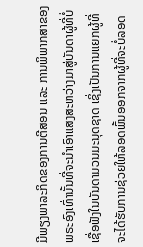ມີພຽງພາລະກິດຂອງການຕີສອນ ແລະ ການພິພາກສາຂອງພຣະອົງເທົ່ານັ້ນທີ່ຈະນໍາເອົາແສງສະຫວ່າງມາສູ່ບັນດາຜູ້ທີ່ບໍ່ເຊື່ອຟັງໃນບັນດາມວນມະນຸດຊາດ ເຊິ່ງເປັນການແຍກຜູ້ທີ່ຈະໄດ້ຮັບການຊ່ວຍໃຫ້ລອດພົ້ນອອກຈາກຜູ້ທີ່ຈະບໍ່ລອດ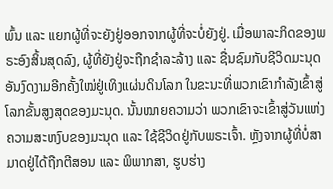ພົ້ນ ແລະ ແຍກຜູ້ທີ່ຈະຍັງຢູ່ອອກຈາກຜູ້ທີ່ຈະບໍ່ຍັງຢູ່. ເມື່ອພາລະກິດຂອງພຣະອົງສິ້ນສຸດລົງ, ຜູ້ທີ່ຍັງຢູ່ຈະຖືກຊໍາລະລ້າງ ແລະ ຊື່ນຊົມກັບຊີວິດມະນຸດອັນງົດງາມອີກຄັ້ງໃໝ່ຢູ່ເທິງແຜ່ນດິນໂລກ ໃນຂະນະທີ່ພວກເຂົາກໍາລັງເຂົ້າສູ່ໂລກຂັ້ນສູງສຸດຂອງມະນຸດ. ນັ້ນໝາຍຄວາມວ່າ ພວກເຂົາຈະເຂົ້າສູ່ວັນແຫ່ງຄວາມສະຫງົບຂອງມະນຸດ ແລະ ໃຊ້ຊີວິດຢູ່ກັບພຣະເຈົ້າ. ຫຼັງຈາກຜູ້ທີ່ບໍ່ສາມາດຢູ່ໄດ້ຖືກຕີສອນ ແລະ ພິພາກສາ, ຮູບຮ່າງ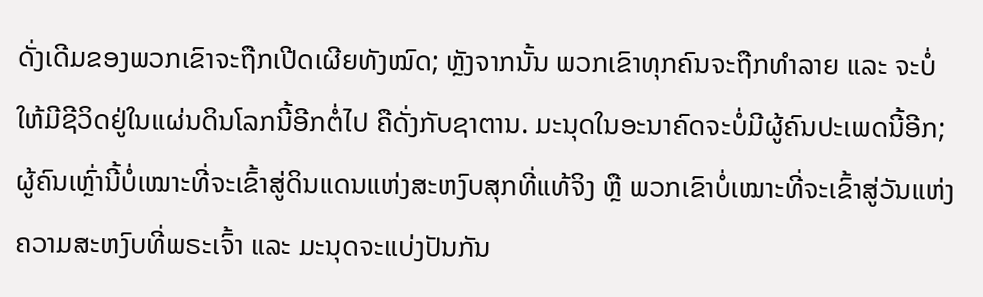ດັ່ງເດີມຂອງພວກເຂົາຈະຖືກເປີດເຜີຍທັງໝົດ; ຫຼັງຈາກນັ້ນ ພວກເຂົາທຸກຄົນຈະຖືກທໍາລາຍ ແລະ ຈະບໍ່ໃຫ້ມີຊີວິດຢູ່ໃນແຜ່ນດິນໂລກນີ້ອີກຕໍ່ໄປ ຄືດັ່ງກັບຊາຕານ. ມະນຸດໃນອະນາຄົດຈະບໍ່ມີຜູ້ຄົນປະເພດນີ້ອີກ; ຜູ້ຄົນເຫຼົ່ານີ້ບໍ່ເໝາະທີ່ຈະເຂົ້າສູ່ດິນແດນແຫ່ງສະຫງົບສຸກທີ່ແທ້ຈິງ ຫຼື ພວກເຂົາບໍ່ເໝາະທີ່ຈະເຂົ້າສູ່ວັນແຫ່ງຄວາມສະຫງົບທີ່ພຣະເຈົ້າ ແລະ ມະນຸດຈະແບ່ງປັນກັນ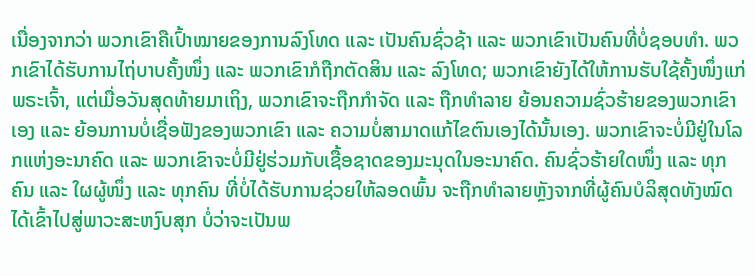ເນື່ອງຈາກວ່າ ພວກເຂົາຄືເປົ້າໝາຍຂອງການລົງໂທດ ແລະ ເປັນຄົນຊົ່ວຊ້າ ແລະ ພວກເຂົາເປັນຄົນທີ່ບໍ່ຊອບທໍາ. ພວກເຂົາໄດ້ຮັບການໄຖ່ບາບຄັ້ງໜຶ່ງ ແລະ ພວກເຂົາກໍຖືກຕັດສິນ ແລະ ລົງໂທດ; ພວກເຂົາຍັງໄດ້ໃຫ້ການຮັບໃຊ້ຄັ້ງໜຶ່ງແກ່ພຣະເຈົ້າ, ແຕ່ເມື່ອວັນສຸດທ້າຍມາເຖິງ, ພວກເຂົາຈະຖືກກໍາຈັດ ແລະ ຖືກທໍາລາຍ ຍ້ອນຄວາມຊົ່ວຮ້າຍຂອງພວກເຂົາເອງ ແລະ ຍ້ອນການບໍ່ເຊື່ອຟັງຂອງພວກເຂົາ ແລະ ຄວາມບໍ່ສາມາດແກ້ໄຂຕົນເອງໄດ້ນັ້ນເອງ. ພວກເຂົາຈະບໍ່ມີຢູ່ໃນໂລກແຫ່ງອະນາຄົດ ແລະ ພວກເຂົາຈະບໍ່ມີຢູ່ຮ່ວມກັບເຊື້ອຊາດຂອງມະນຸດໃນອະນາຄົດ. ຄົນຊົ່ວຮ້າຍໃດໜຶ່ງ ແລະ ທຸກຄົນ ແລະ ໃຜຜູ້ໜຶ່ງ ແລະ ທຸກຄົນ ທີ່ບໍ່ໄດ້ຮັບການຊ່ວຍໃຫ້ລອດພົ້ນ ຈະຖືກທໍາລາຍຫຼັງຈາກທີ່ຜູ້ຄົນບໍລິສຸດທັງໝົດໄດ້ເຂົ້າໄປສູ່ພາວະສະຫງົບສຸກ ບໍ່ວ່າຈະເປັນພ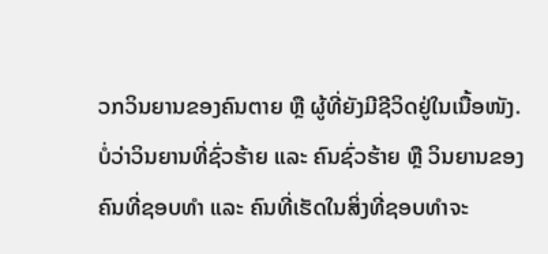ວກວິນຍານຂອງຄົນຕາຍ ຫຼື ຜູ້ທີ່ຍັງມີຊີວິດຢູ່ໃນເນື້ອໜັງ. ບໍ່ວ່າວິນຍານທີ່ຊົ່ວຮ້າຍ ແລະ ຄົນຊົ່ວຮ້າຍ ຫຼື ວິນຍານຂອງຄົນທີ່ຊອບທໍາ ແລະ ຄົນທີ່ເຮັດໃນສິ່ງທີ່ຊອບທໍາຈະ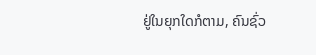ຢູ່ໃນຍຸກໃດກໍຕາມ, ຄົນຊົ່ວ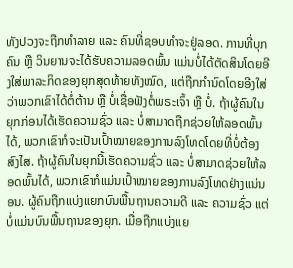ທັງປວງຈະຖືກທໍາລາຍ ແລະ ຄົນທີ່ຊອບທໍາຈະຢູ່ລອດ. ການທີ່ບຸກຄົນ ຫຼື ວິນຍານຈະໄດ້ຮັບຄວາມລອດພົ້ນ ແມ່ນບໍ່ໄດ້ຕັດສິນໂດຍອີງໃສ່ພາລະກິດຂອງຍຸກສຸດທ້າຍທັງໝົດ, ແຕ່ຖືກກໍານົດໂດຍອີງໃສ່ວ່າພວກເຂົາໄດ້ຕໍ່ຕ້ານ ຫຼື ບໍ່ເຊື່ອຟັງຕໍ່ພຣະເຈົ້າ ຫຼື ບໍ່. ຖ້າຜູ້ຄົນໃນຍຸກກ່ອນໄດ້ເຮັດຄວາມຊົ່ວ ແລະ ບໍ່ສາມາດຖືກຊ່ວຍໃຫ້ລອດພົ້ນໄດ້, ພວກເຂົາກໍຈະເປັນເປົ້າໝາຍຂອງການລົງໂທດໂດຍທີ່ບໍ່ຕ້ອງສົງໄສ. ຖ້າຜູ້ຄົນໃນຍຸກນີ້ເຮັດຄວາມຊົ່ວ ແລະ ບໍ່ສາມາດຊ່ວຍໃຫ້ລອດພົ້ນໄດ້, ພວກເຂົາກໍແມ່ນເປົ້າໝາຍຂອງການລົງໂທດຢ່າງແນ່ນອນ. ຜູ້ຄົນຖືກແບ່ງແຍກບົນພື້ນຖານຄວາມດີ ແລະ ຄວາມຊົ່ວ ແຕ່ບໍ່ແມ່ນບົນພື້ນຖານຂອງຍຸກ. ເມື່ອຖືກແບ່ງແຍ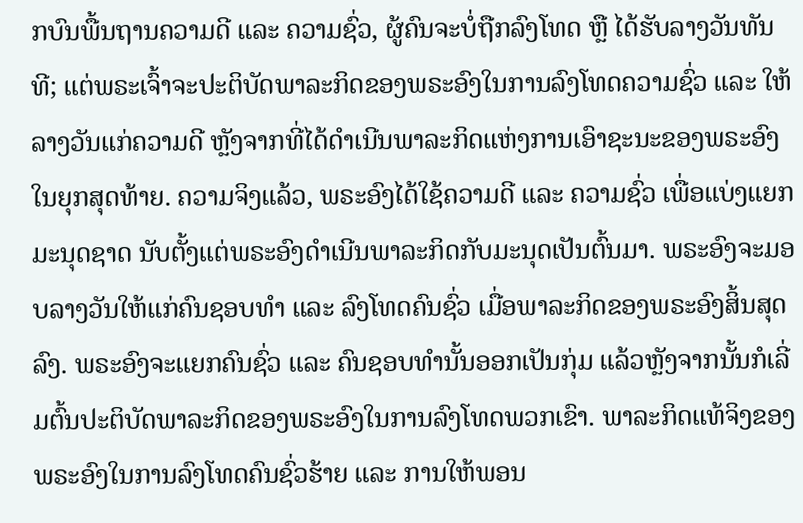ກບົນພື້ນຖານຄວາມດີ ແລະ ຄວາມຊົ່ວ, ຜູ້ຄົນຈະບໍ່ຖືກລົງໂທດ ຫຼື ໄດ້ຮັບລາງວັນທັນທີ; ແຕ່ພຣະເຈົ້າຈະປະຕິບັດພາລະກິດຂອງພຣະອົງໃນການລົງໂທດຄວາມຊົ່ວ ແລະ ໃຫ້ລາງວັນແກ່ຄວາມດີ ຫຼັງຈາກທີ່ໄດ້ດໍາເນີນພາລະກິດແຫ່ງການເອົາຊະນະຂອງພຣະອົງໃນຍຸກສຸດທ້າຍ. ຄວາມຈິງແລ້ວ, ພຣະອົງໄດ້ໃຊ້ຄວາມດີ ແລະ ຄວາມຊົ່ວ ເພື່ອແບ່ງແຍກມະນຸດຊາດ ນັບຕັ້ງແຕ່ພຣະອົງດໍາເນີນພາລະກິດກັບມະນຸດເປັນຕົ້ນມາ. ພຣະອົງຈະມອບລາງວັນໃຫ້ແກ່ຄົນຊອບທໍາ ແລະ ລົງໂທດຄົນຊົ່ວ ເມື່ອພາລະກິດຂອງພຣະອົງສິ້ນສຸດລົງ. ພຣະອົງຈະແຍກຄົນຊົ່ວ ແລະ ຄົນຊອບທໍານັ້ນອອກເປັນກຸ່ມ ແລ້ວຫຼັງຈາກນັ້ນກໍເລີ່ມຕົ້ນປະຕິບັດພາລະກິດຂອງພຣະອົງໃນການລົງໂທດພວກເຂົາ. ພາລະກິດແທ້ຈິງຂອງພຣະອົງໃນການລົງໂທດຄົນຊົ່ວຮ້າຍ ແລະ ການໃຫ້ພອນ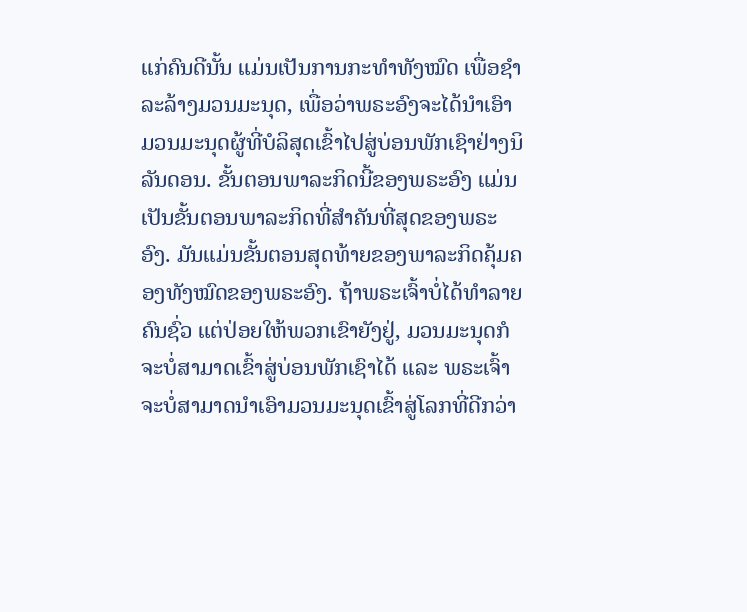ແກ່ຄົນດີນັ້ນ ແມ່ນເປັນການກະທໍາທັງໝົດ ເພື່ອຊໍາລະລ້າງມວນມະນຸດ, ເພື່ອວ່າພຣະອົງຈະໄດ້ນໍາເອົາມວນມະນຸດຜູ້ທີ່ບໍລິສຸດເຂົ້າໄປສູ່ບ່ອນພັກເຊົາຢ່າງນິລັນດອນ. ຂັ້ນຕອນພາລະກິດນີ້ຂອງພຣະອົງ ແມ່ນເປັນຂັ້ນຕອນພາລະກິດທີ່ສໍາຄັນທີ່ສຸດຂອງພຣະອົງ. ມັນແມ່ນຂັ້ນຕອນສຸດທ້າຍຂອງພາລະກິດຄຸ້ມຄອງທັງໝົດຂອງພຣະອົງ. ຖ້າພຣະເຈົ້າບໍ່ໄດ້ທໍາລາຍຄົນຊົ່ວ ແຕ່ປ່ອຍໃຫ້ພວກເຂົາຍັງຢູ່, ມວນມະນຸດກໍຈະບໍ່ສາມາດເຂົ້າສູ່ບ່ອນພັກເຊົາໄດ້ ແລະ ພຣະເຈົ້າຈະບໍ່ສາມາດນໍາເອົາມວນມະນຸດເຂົ້າສູ່ໂລກທີ່ດີກວ່າ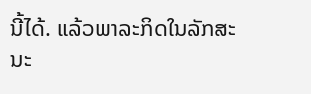ນີ້ໄດ້. ແລ້ວພາລະກິດໃນລັກສະນະ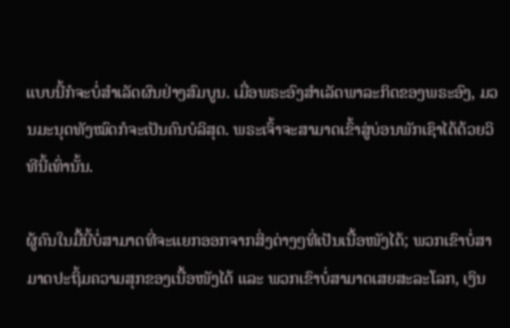ແບບນີ້ກໍຈະບໍ່ສໍາເລັດຜົນຢ່າງສົມບູນ. ເມື່ອພຣະອົງສໍາເລັດພາລະກິດຂອງພຣະອົງ, ມວນມະນຸດທັງໝົດກໍຈະເປັນຄົນບໍລິສຸດ. ພຣະເຈົ້າຈະສາມາດເຂົ້າສູ່ບ່ອນພັກເຊົາໄດ້ດ້ວຍວິທີນີ້ເທົ່ານັ້ນ.

ຜູ້ຄົນໃນມື້ນີ້ບໍ່ສາມາດທີ່ຈະແຍກອອກຈາກສິ່ງຕ່າງໆທີ່ເປັນເນື້ອໜັງໄດ້; ພວກເຂົາບໍ່ສາມາດປະຖິ້ມຄວາມສຸກຂອງເນື້ອໜັງໄດ້ ແລະ ພວກເຂົາບໍ່ສາມາດເສຍສະລະໂລກ, ເງິນ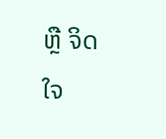ຫຼື ຈິດໃຈ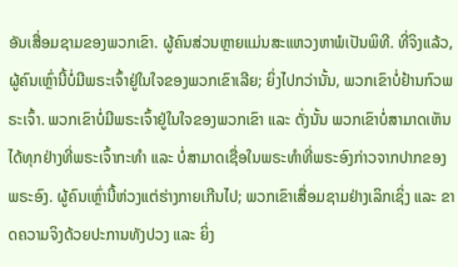ອັນເສື່ອມຊາມຂອງພວກເຂົາ. ຜູ້ຄົນສ່ວນຫຼາຍແມ່ນສະແຫວງຫາພໍເປັນພິທີ. ທີ່ຈິງແລ້ວ, ຜູ້ຄົນເຫຼົ່ານີ້ບໍ່ມີພຣະເຈົ້າຢູ່ໃນໃຈຂອງພວກເຂົາເລີຍ; ຍິ່ງໄປກວ່ານັ້ນ, ພວກເຂົາບໍ່ຢ້ານກົວພຣະເຈົ້າ. ພວກເຂົາບໍ່ມີພຣະເຈົ້າຢູ່ໃນໃຈຂອງພວກເຂົາ ແລະ ດັ່ງນັ້ນ ພວກເຂົາບໍ່ສາມາດເຫັນໄດ້ທຸກຢ່າງທີ່ພຣະເຈົ້າກະທຳ ແລະ ບໍ່ສາມາດເຊື່ອໃນພຣະທໍາທີ່ພຣະອົງກ່າວຈາກປາກຂອງພຣະອົງ. ຜູ້ຄົນເຫຼົ່ານີ້ຫ່ວງແຕ່ຮ່າງກາຍເກີນໄປ; ພວກເຂົາເສື່ອມຊາມຢ່າງເລິກເຊິ່ງ ແລະ ຂາດຄວາມຈິງດ້ວຍປະການທັງປວງ ແລະ ຍິ່ງ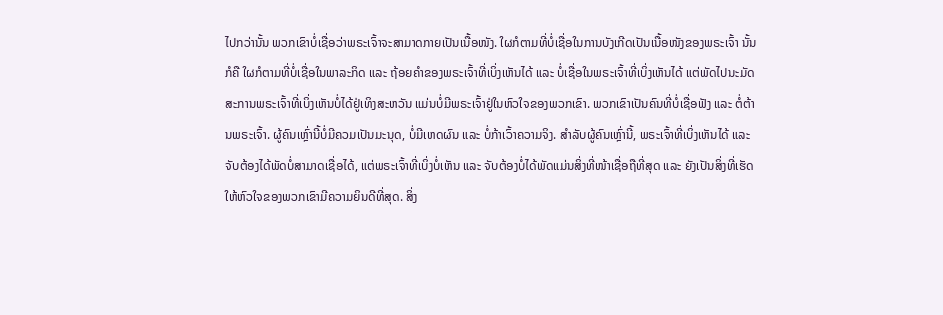ໄປກວ່ານັ້ນ ພວກເຂົາບໍ່ເຊື່ອວ່າພຣະເຈົ້າຈະສາມາດກາຍເປັນເນື້ອໜັງ. ໃຜກໍຕາມທີ່ບໍ່ເຊື່ອໃນການບັງເກີດເປັນເນື້ອໜັງຂອງພຣະເຈົ້າ ນັ້ນກໍຄື ໃຜກໍຕາມທີ່ບໍ່ເຊື່ອໃນພາລະກິດ ແລະ ຖ້ອຍຄໍາຂອງພຣະເຈົ້າທີ່ເບິ່ງເຫັນໄດ້ ແລະ ບໍ່ເຊື່ອໃນພຣະເຈົ້າທີ່ເບິ່ງເຫັນໄດ້ ແຕ່ພັດໄປນະມັດສະການພຣະເຈົ້າທີ່ເບິ່ງເຫັນບໍ່ໄດ້ຢູ່ເທິງສະຫວັນ ແມ່ນບໍ່ມີພຣະເຈົ້າຢູ່ໃນຫົວໃຈຂອງພວກເຂົາ. ພວກເຂົາເປັນຄົນທີ່ບໍ່ເຊື່ອຟັງ ແລະ ຕໍ່ຕ້ານພຣະເຈົ້າ. ຜູ້ຄົນເຫຼົ່ານີ້ບໍ່ມີຄວມເປັນມະນຸດ, ບໍ່ມີເຫດຜົນ ແລະ ບໍ່ກ້າເວົ້າຄວາມຈິງ. ສໍາລັບຜູ້ຄົນເຫຼົ່ານີ້, ພຣະເຈົ້າທີ່ເບິ່ງເຫັນໄດ້ ແລະ ຈັບຕ້ອງໄດ້ພັດບໍ່ສາມາດເຊື່ອໄດ້, ແຕ່ພຣະເຈົ້າທີ່ເບິ່ງບໍ່ເຫັນ ແລະ ຈັບຕ້ອງບໍ່ໄດ້ພັດແມ່ນສິ່ງທີ່ໜ້າເຊື່ອຖືທີ່ສຸດ ແລະ ຍັງເປັນສິ່ງທີ່ເຮັດໃຫ້ຫົວໃຈຂອງພວກເຂົາມີຄວາມຍິນດີທີ່ສຸດ. ສິ່ງ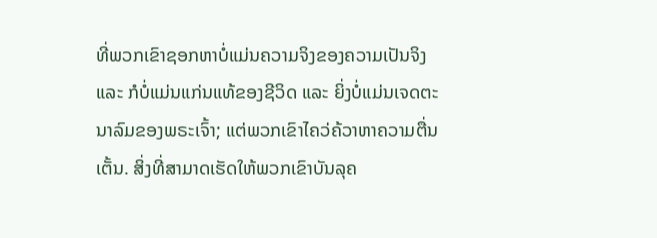ທີ່ພວກເຂົາຊອກຫາບໍ່ແມ່ນຄວາມຈິງຂອງຄວາມເປັນຈິງ ແລະ ກໍບໍ່ແມ່ນແກ່ນແທ້ຂອງຊີວິດ ແລະ ຍິ່ງບໍ່ແມ່ນເຈດຕະນາລົມຂອງພຣະເຈົ້າ; ແຕ່ພວກເຂົາໄຄວ່ຄ້ວາຫາຄວາມຕື່ນເຕັ້ນ. ສິ່ງທີ່ສາມາດເຮັດໃຫ້ພວກເຂົາບັນລຸຄ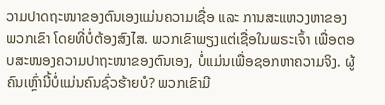ວາມປາດຖະໜາຂອງຕົນເອງແມ່ນຄວາມເຊື່ອ ແລະ ການສະແຫວງຫາຂອງພວກເຂົາ ໂດຍທີ່ບໍ່ຕ້ອງສົງໄສ. ພວກເຂົາພຽງແຕ່ເຊື່ອໃນພຣະເຈົ້າ ເພື່ອຕອບສະໜອງຄວາມປາຖະໜາຂອງຕົນເອງ, ບໍ່ແມ່ນເພື່ອຊອກຫາຄວາມຈິງ. ຜູ້ຄົນເຫຼົ່ານີ້ບໍ່ແມ່ນຄົນຊົ່ວຮ້າຍບໍ? ພວກເຂົາມີ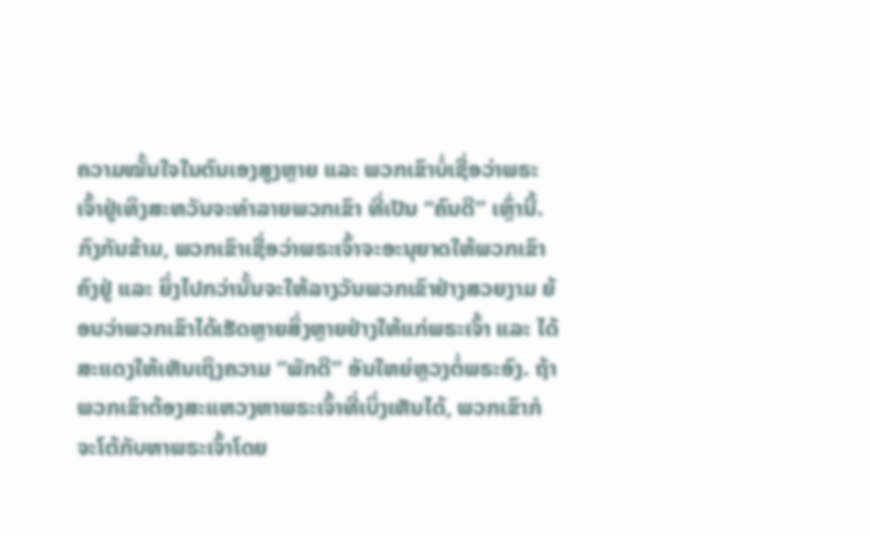ຄວາມໝັ້ນໃຈໃນຕົນເອງສູງຫຼາຍ ແລະ ພວກເຂົາບໍ່ເຊື່ອວ່າພຣະເຈົ້າຢູ່ເທິງສະຫວັນຈະທໍາລາຍພວກເຂົາ ທີ່ເປັນ “ຄົນດີ” ເຫຼົ່ານີ້. ກົງກັນຂ້າມ, ພວກເຂົາເຊື່ອວ່າພຣະເຈົ້າຈະອະນຸຍາດໃຫ້ພວກເຂົາຄົງຢູ່ ແລະ ຍິ່ງໄປກວ່ານັ້ນຈະໃຫ້ລາງວັນພວກເຂົາຢ່າງສວຍງາມ ຍ້ອນວ່າພວກເຂົາໄດ້ເຮັດຫຼາຍສິ່ງຫຼາຍຢ່າງໃຫ້ແກ່ພຣະເຈົ້າ ແລະ ໄດ້ສະແດງໃຫ້ເຫັນເຖິງຄວາມ “ພັກດີ” ອັນໃຫຍ່ຫຼວງຕໍ່ພຣະອົງ. ຖ້າພວກເຂົາຕ້ອງສະແຫວງຫາພຣະເຈົ້າທີ່ເບິ່ງເຫັນໄດ້, ພວກເຂົາກໍຈະໂຕ້ກັບຫາພຣະເຈົ້າໂດຍ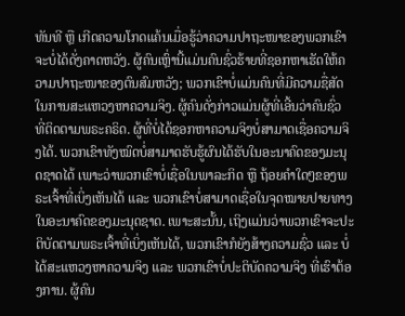ທັນທີ ຫຼື ເກີດຄວາມໂກດແຄ້ນເມື່ອຮູ້ວ່າຄວາມປາຖະໜາຂອງພວກເຂົາຈະບໍ່ໄດ້ດັ່ງຄາດຫວັງ. ຜູ້ຄົນເຫຼົ່ານີ້ແມ່ນຄົນຊົ່ວຮ້າຍທີ່ຊອກຫາເຮັດໃຫ້ຄວາມປາຖະໜາຂອງຕົນສົມຫວັງ; ພວກເຂົາບໍ່ແມ່ນຄົນທີ່ມີຄວາມຊື່ສັດໃນການສະແຫວງຫາຄວາມຈິງ. ຜູ້ຄົນດັ່ງກ່າວແມ່ນຜູ້ທີ່ເອີ້ນວ່າຄົນຊົ່ວ ທີ່ຕິດຕາມພຣະຄຣິດ. ຜູ້ທີ່ບໍ່ໄດ້ຊອກຫາຄວາມຈິງບໍ່ສາມາດເຊື່ອຄວາມຈິງໄດ້. ພວກເຂົາທັງໝົດບໍ່ສາມາດຮັບຮູ້ຜົນໄດ້ຮັບໃນອະນາຄົດຂອງມະນຸດຊາດໄດ້ ເພາະວ່າພວກເຂົາບໍ່ເຊື່ອໃນພາລະກິດ ຫຼື ຖ້ອຍຄໍາໃດໆຂອງພຣະເຈົ້າທີ່ເບິ່ງເຫັນໄດ້ ແລະ ພວກເຂົາບໍ່ສາມາດເຊື່ອໃນຈຸດໝາຍປາຍທາງໃນອະນາຄົດຂອງມະນຸດຊາດ. ເພາະສະນັ້ນ, ເຖິງແມ່ນວ່າພວກເຂົາຈະປະຕິບັດຕາມພຣະເຈົ້າທີ່ເບິ່ງເຫັນໄດ້, ພວກເຂົາກໍຍັງສ້າງຄວາມຊົ່ວ ແລະ ບໍ່ໄດ້ສະແຫວງຫາຄວາມຈິງ ແລະ ພວກເຂົາບໍ່ປະຕິບັດຄວາມຈິງ ທີ່ເຮົາຕ້ອງການ. ຜູ້ຄົນ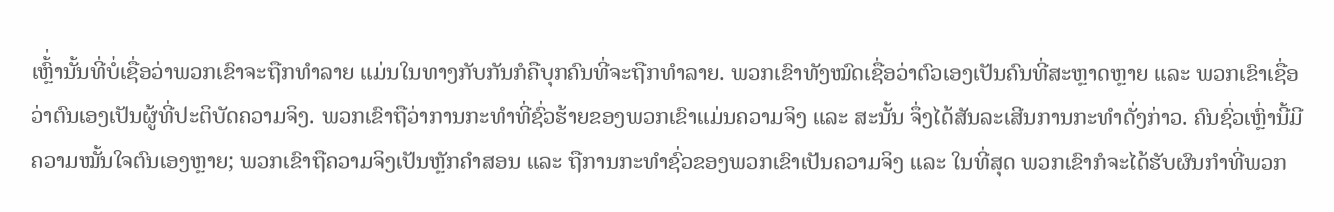ເຫຼົ້່ານັ້ນທີ່ບໍ່ເຊື່ອວ່າພວກເຂົາຈະຖືກທໍາລາຍ ແມ່ນໃນທາງກັບກັນກໍຄືບຸກຄົນທີ່ຈະຖືກທໍາລາຍ. ພວກເຂົາທັງໝົດເຊື່ອວ່າຕົວເອງເປັນຄົນທີ່ສະຫຼາດຫຼາຍ ແລະ ພວກເຂົາເຊື່ອວ່າຕົນເອງເປັນຜູ້ທີ່ປະຕິບັດຄວາມຈິງ. ພວກເຂົາຖືວ່າການກະທໍາທີ່ຊົ່ວຮ້າຍຂອງພວກເຂົາແມ່ນຄວາມຈິງ ແລະ ສະນັ້ນ ຈຶ່ງໄດ້ສັນລະເສີນການກະທຳດັ່ງກ່າວ. ຄົນຊົ່ວເຫຼົ່ານີ້ມີຄວາມໝັ້ນໃຈຕົນເອງຫຼາຍ; ພວກເຂົາຖືຄວາມຈິງເປັນຫຼັກຄຳສອນ ແລະ ຖືການກະທໍາຊົ່ວຂອງພວກເຂົາເປັນຄວາມຈິງ ແລະ ໃນທີ່ສຸດ ພວກເຂົາກໍຈະໄດ້ຮັບຜົນກໍາທີ່ພວກ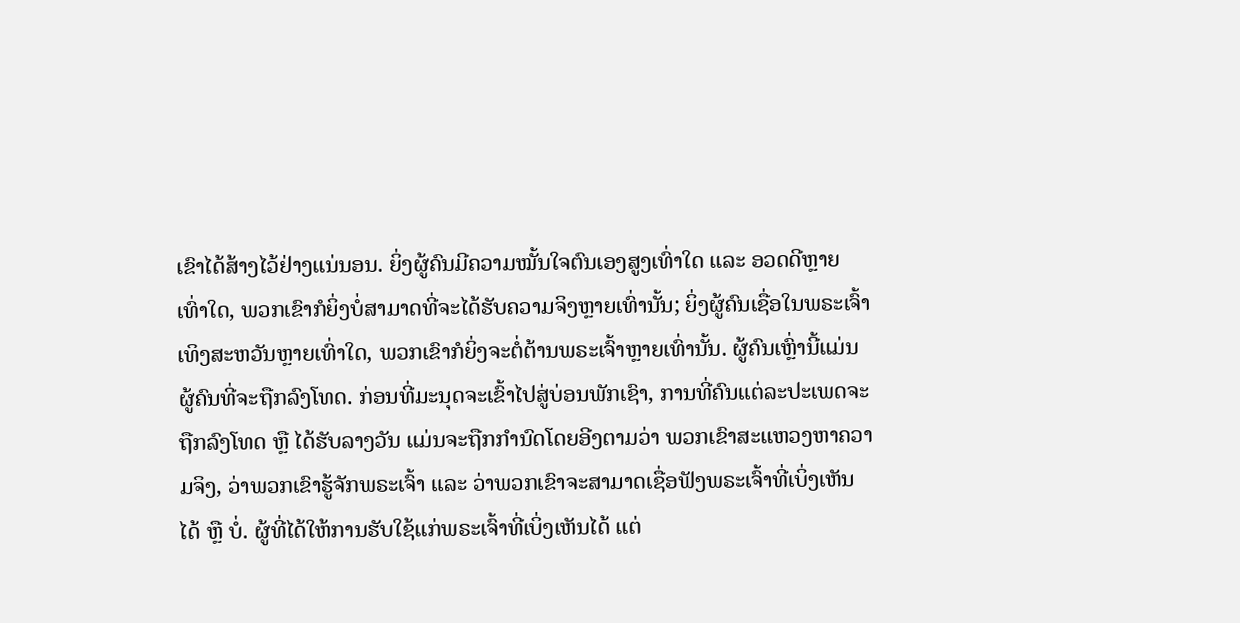ເຂົາໄດ້ສ້າງໄວ້ຢ່າງແນ່ນອນ. ຍິ່ງຜູ້ຄົນມີຄວາມໝັ້ນໃຈຕົນເອງສູງເທົ່າໃດ ແລະ ອວດດີຫຼາຍເທົ່າໃດ, ພວກເຂົາກໍຍິ່ງບໍ່ສາມາດທີ່ຈະໄດ້ຮັບຄວາມຈິງຫຼາຍເທົ່ານັ້ນ; ຍິ່ງຜູ້ຄົນເຊື່ອໃນພຣະເຈົ້າເທິງສະຫວັນຫຼາຍເທົ່າໃດ, ພວກເຂົາກໍຍິ່ງຈະຕໍ່ຕ້ານພຣະເຈົ້າຫຼາຍເທົ່ານັ້ນ. ຜູ້ຄົນເຫຼົ່ານີ້ແມ່ນຜູ້ຄົນທີ່ຈະຖືກລົງໂທດ. ກ່ອນທີ່ມະນຸດຈະເຂົ້າໄປສູ່ບ່ອນພັກເຊົາ, ການທີ່ຄົນແຕ່ລະປະເພດຈະຖືກລົງໂທດ ຫຼື ໄດ້ຮັບລາງວັນ ແມ່ນຈະຖືກກໍານົດໂດຍອີງຕາມວ່າ ພວກເຂົາສະແຫວງຫາຄວາມຈິງ, ວ່າພວກເຂົາຮູ້ຈັກພຣະເຈົ້າ ແລະ ວ່າພວກເຂົາຈະສາມາດເຊື່ອຟັງພຣະເຈົ້າທີ່ເບິ່ງເຫັນໄດ້ ຫຼື ບໍ່. ຜູ້ທີ່ໄດ້ໃຫ້ການຮັບໃຊ້ແກ່ພຣະເຈົ້າທີ່ເບິ່ງເຫັນໄດ້ ແຕ່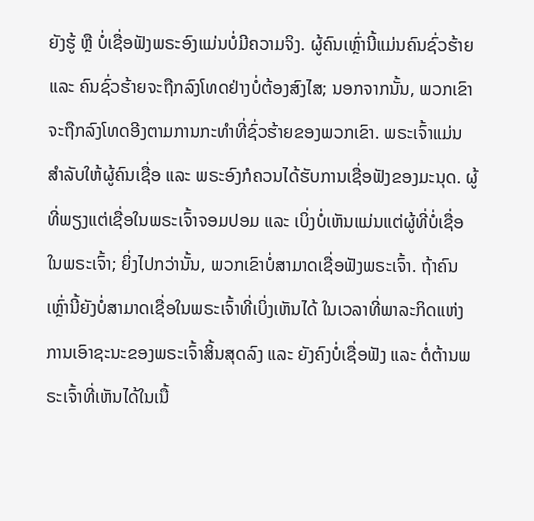ຍັງຮູ້ ຫຼື ບໍ່ເຊື່ອຟັງພຣະອົງແມ່ນບໍ່ມີຄວາມຈິງ. ຜູ້ຄົນເຫຼົ່ານີ້ແມ່ນຄົນຊົ່ວຮ້າຍ ແລະ ຄົນຊົ່ວຮ້າຍຈະຖືກລົງໂທດຢ່າງບໍ່ຕ້ອງສົງໄສ; ນອກຈາກນັ້ນ, ພວກເຂົາຈະຖືກລົງໂທດອີງຕາມການກະທໍາທີ່ຊົ່ວຮ້າຍຂອງພວກເຂົາ. ພຣະເຈົ້າແມ່ນສໍາລັບໃຫ້ຜູ້ຄົນເຊື່ອ ແລະ ພຣະອົງກໍຄວນໄດ້ຮັບການເຊື່ອຟັງຂອງມະນຸດ. ຜູ້ທີ່ພຽງແຕ່ເຊື່ອໃນພຣະເຈົ້າຈອມປອມ ແລະ ເບິ່ງບໍ່ເຫັນແມ່ນແຕ່ຜູ້ທີ່ບໍ່ເຊື່ອໃນພຣະເຈົ້າ; ຍິ່ງໄປກວ່ານັ້ນ, ພວກເຂົາບໍ່ສາມາດເຊື່ອຟັງພຣະເຈົ້າ. ຖ້າຄົນເຫຼົ່ານີ້ຍັງບໍ່ສາມາດເຊື່ອໃນພຣະເຈົ້າທີ່ເບິ່ງເຫັນໄດ້ ໃນເວລາທີ່ພາລະກິດແຫ່ງການເອົາຊະນະຂອງພຣະເຈົ້າສິ້ນສຸດລົງ ແລະ ຍັງຄົງບໍ່ເຊື່ອຟັງ ແລະ ຕໍ່ຕ້ານພຣະເຈົ້າທີ່ເຫັນໄດ້ໃນເນື້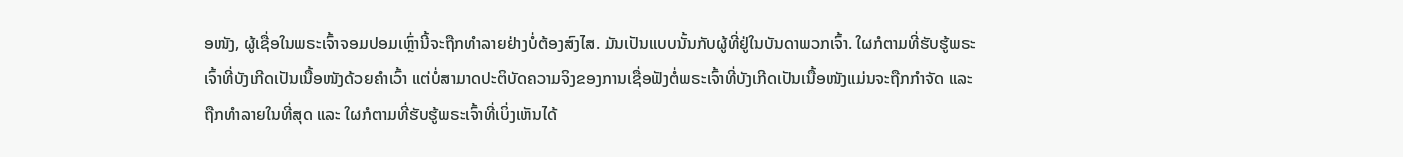ອໜັງ, ຜູ້ເຊື່ອໃນພຣະເຈົ້າຈອມປອມເຫຼົ່ານີ້ຈະຖືກທໍາລາຍຢ່າງບໍ່ຕ້ອງສົງໄສ. ມັນເປັນແບບນັ້ນກັບຜູ້ທີ່ຢູ່ໃນບັນດາພວກເຈົ້າ. ໃຜກໍຕາມທີ່ຮັບຮູ້ພຣະເຈົ້າທີ່ບັງເກີດເປັນເນື້ອໜັງດ້ວຍຄໍາເວົ້າ ແຕ່ບໍ່ສາມາດປະຕິບັດຄວາມຈິງຂອງການເຊື່ອຟັງຕໍ່ພຣະເຈົ້າທີ່ບັງເກີດເປັນເນື້ອໜັງແມ່ນຈະຖືກກໍາຈັດ ແລະ ຖືກທໍາລາຍໃນທີ່ສຸດ ແລະ ໃຜກໍຕາມທີ່ຮັບຮູ້ພຣະເຈົ້າທີ່ເບິ່ງເຫັນໄດ້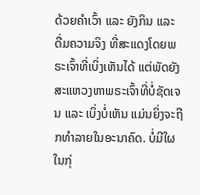ດ້ວຍຄໍາເວົ້າ ແລະ ຍັງກິນ ແລະ ດື່ມຄວາມຈິງ ທີ່ສະແດງໂດຍພຣະເຈົ້າທີ່ເບິ່ງເຫັນໄດ້ ແຕ່ພັດຍັງສະແຫວງຫາພຣະເຈົ້າທີ່ບໍ່ຊັດເຈນ ແລະ ເບິ່ງບໍ່ເຫັນ ແມ່ນຍິ່ງຈະຖືກທຳລາຍໃນອະນາຄົດ. ບໍ່ມີໃຜໃນກຸ່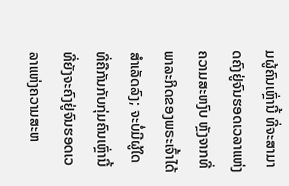ມຜູ້ຄົນເຫຼົ່ານີ້ ທີ່ຈະສາມາດຄົງຢູ່ຈົນຮອດເວລາແຫ່ງຄວາມສະຫງົບ ຫຼັງຈາກທີ່ພາລະກິດຂອງພຣະເຈົ້າໄດ້ສໍາເລັດລົງ; ຈະບໍ່ມີຜູ້ໃດ ທີ່ຄືກັນກັບກຸ່ມຄົນເຫຼົ່ານີ້ ທີ່ຍັງຈະຄົງຢູ່ຈົນຮອດເວລາແຫ່ງຄວາມສະຫ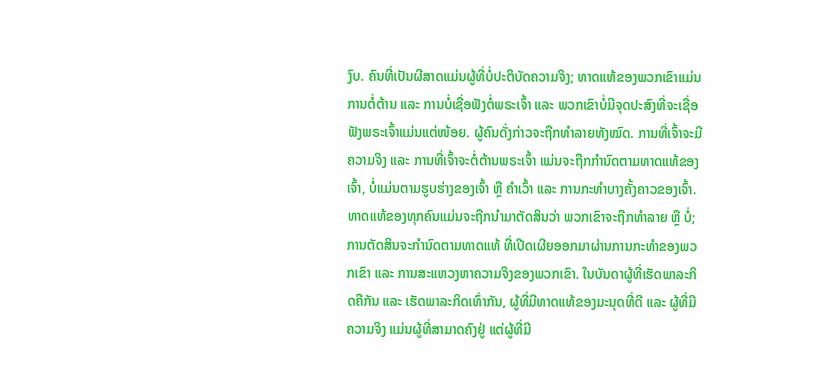ງົບ. ຄົນທີ່ເປັນຜີສາດແມ່ນຜູ້ທີ່ບໍ່ປະຕິບັດຄວາມຈິງ; ທາດແທ້ຂອງພວກເຂົາແມ່ນການຕໍ່ຕ້ານ ແລະ ການບໍ່ເຊື່ອຟັງຕໍ່ພຣະເຈົ້າ ແລະ ພວກເຂົາບໍ່ມີຈຸດປະສົງທີ່ຈະເຊື່ອຟັງພຣະເຈົ້າແມ່ນແຕ່ໜ້ອຍ. ຜູ້ຄົນດັ່ງກ່າວຈະຖືກທໍາລາຍທັງໝົດ. ການທີ່ເຈົ້າຈະມີຄວາມຈິງ ແລະ ການທີ່ເຈົ້າຈະຕໍ່ຕ້ານພຣະເຈົ້າ ແມ່ນຈະຖືກກໍານົດຕາມທາດແທ້ຂອງເຈົ້າ, ບໍ່ແມ່ນຕາມຮູບຮ່າງຂອງເຈົ້າ ຫຼື ຄໍາເວົ້າ ແລະ ການກະທຳບາງຄັ້ງຄາວຂອງເຈົ້າ. ທາດແທ້ຂອງທຸກຄົນແມ່ນຈະຖືກນໍາມາຕັດສິນວ່າ ພວກເຂົາຈະຖືກທໍາລາຍ ຫຼື ບໍ່; ການຕັດສິນຈະກໍານົດຕາມທາດແທ້ ທີ່ເປີດເຜີຍອອກມາຜ່ານການກະທໍາຂອງພວກເຂົາ ແລະ ການສະແຫວງຫາຄວາມຈິງຂອງພວກເຂົາ. ໃນບັນດາຜູ້ທີ່ເຮັດພາລະກິດຄືກັນ ແລະ ເຮັດພາລະກິດເທົ່າກັນ, ຜູ້ທີ່ມີທາດແທ້ຂອງມະນຸດທີ່ດີ ແລະ ຜູ້ທີ່ມີຄວາມຈິງ ແມ່ນຜູ້ທີ່ສາມາດຄົງຢູ່ ແຕ່ຜູ້ທີ່ມີ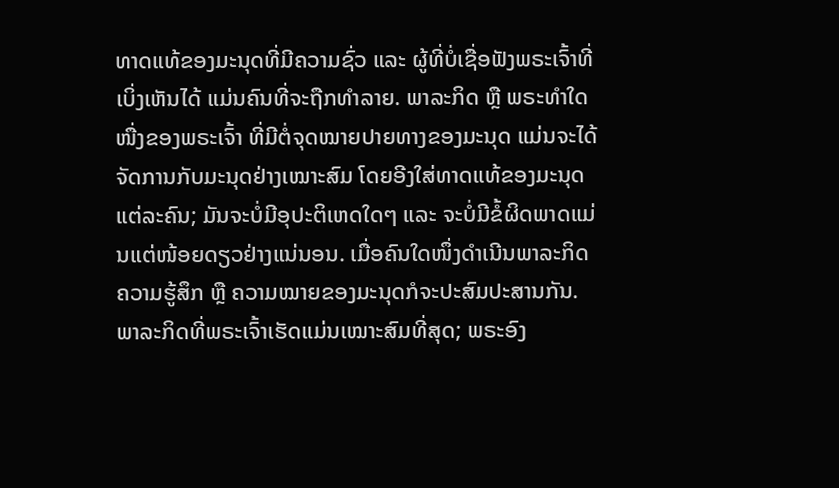ທາດແທ້ຂອງມະນຸດທີ່ມີຄວາມຊົ່ວ ແລະ ຜູ້ທີ່ບໍ່ເຊື່ອຟັງພຣະເຈົ້າທີ່ເບິ່ງເຫັນໄດ້ ແມ່ນຄົນທີ່ຈະຖືກທໍາລາຍ. ພາລະກິດ ຫຼື ພຣະທໍາໃດໜື່ງຂອງພຣະເຈົ້າ ທີ່ມີຕໍ່ຈຸດໝາຍປາຍທາງຂອງມະນຸດ ແມ່ນຈະໄດ້ຈັດການກັບມະນຸດຢ່າງເໝາະສົມ ໂດຍອີງໃສ່ທາດແທ້ຂອງມະນຸດແຕ່ລະຄົນ; ມັນຈະບໍ່ມີອຸປະຕິເຫດໃດໆ ແລະ ຈະບໍ່ມີຂໍ້ຜິດພາດແມ່ນແຕ່ໜ້ອຍດຽວຢ່າງແນ່ນອນ. ເມື່ອຄົນໃດໜຶ່ງດໍາເນີນພາລະກິດ ຄວາມຮູ້ສຶກ ຫຼື ຄວາມໝາຍຂອງມະນຸດກໍຈະປະສົມປະສານກັນ. ພາລະກິດທີ່ພຣະເຈົ້າເຮັດແມ່ນເໝາະສົມທີ່ສຸດ; ພຣະອົງ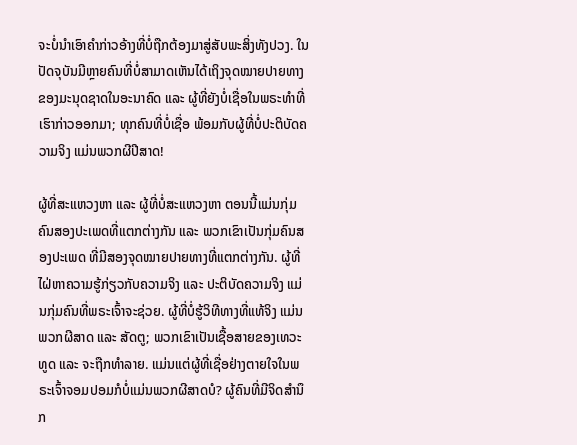ຈະບໍ່ນໍາເອົາຄໍາກ່າວອ້າງທີ່ບໍ່ຖືກຕ້ອງມາສູ່ສັບພະສິ່ງທັງປວງ. ໃນປັດຈຸບັນມີຫຼາຍຄົນທີ່ບໍ່ສາມາດເຫັນໄດ້ເຖິງຈຸດໝາຍປາຍທາງຂອງມະນຸດຊາດໃນອະນາຄົດ ແລະ ຜູ້ທີ່ຍັງບໍ່ເຊື່ອໃນພຣະທໍາທີ່ເຮົາກ່າວອອກມາ; ທຸກຄົນທີ່ບໍ່ເຊື່ອ ພ້ອມກັບຜູ້ທີ່ບໍ່ປະຕິບັດຄວາມຈິງ ແມ່ນພວກຜີປີສາດ!

ຜູ້ທີ່ສະແຫວງຫາ ແລະ ຜູ້ທີ່ບໍ່ສະແຫວງຫາ ຕອນນີ້ແມ່ນກຸ່ມຄົນສອງປະເພດທີ່ແຕກຕ່າງກັນ ແລະ ພວກເຂົາເປັນກຸ່ມຄົນສອງປະເພດ ທີ່ມີສອງຈຸດໝາຍປາຍທາງທີ່ແຕກຕ່າງກັນ. ຜູ້ທີ່ໄຝ່ຫາຄວາມຮູ້ກ່ຽວກັບຄວາມຈິງ ແລະ ປະຕິບັດຄວາມຈິງ ແມ່ນກຸ່ມຄົນທີ່ພຣະເຈົ້າຈະຊ່ວຍ. ຜູ້ທີ່ບໍ່ຮູ້ວິທີທາງທີ່ແທ້ຈິງ ແມ່ນພວກຜີສາດ ແລະ ສັດຕູ; ພວກເຂົາເປັນເຊື້ອສາຍຂອງເທວະທູດ ແລະ ຈະຖືກທໍາລາຍ. ແມ່ນແຕ່ຜູ້ທີ່ເຊື່ອຢ່າງຕາຍໃຈໃນພຣະເຈົ້າຈອມປອມກໍບໍ່ແມ່ນພວກຜີສາດບໍ? ຜູ້ຄົນທີ່ມີຈິດສຳນຶກ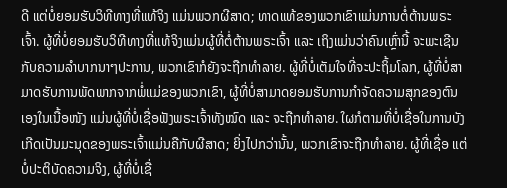ດີ ແຕ່ບໍ່ຍອມຮັບວິທີທາງທີ່ແທ້ຈິງ ແມ່ນພວກຜີສາດ; ທາດແທ້ຂອງພວກເຂົາແມ່ນການຕໍ່ຕ້ານພຣະເຈົ້າ. ຜູ້ທີ່ບໍ່ຍອມຮັບວິທີທາງທີ່ແທ້ຈິງແມ່ນຜູ້ທີ່ຕໍ່ຕ້ານພຣະເຈົ້າ ແລະ ເຖິງແມ່ນວ່າຄົນເຫຼົ່ານີ້ ຈະພະເຊີນກັບຄວາມລໍາບາກນາໆປະການ, ພວກເຂົາກໍຍັງຈະຖືກທໍາລາຍ. ຜູ້ທີ່ບໍ່ເຕັມໃຈທີ່ຈະປະຖິ້ມໂລກ, ຜູ້ທີ່ບໍ່ສາມາດຮັບການພັດພາກຈາກພໍ່ແມ່ຂອງພວກເຂົາ, ຜູ້ທີ່ບໍ່ສາມາດຍອມຮັບການກໍາຈັດຄວາມສຸກຂອງຕົນເອງໃນເນື້ອໜັງ ແມ່ນຜູ້ທີ່ບໍ່ເຊື່ອຟັງພຣະເຈົ້າທັງໝົດ ແລະ ຈະຖືກທໍາລາຍ. ໃຜກໍຕາມທີ່ບໍ່ເຊື່ອໃນການບັງເກີດເປັນມະນຸດຂອງພຣະເຈົ້າແມ່ນຄືກັບຜີສາດ; ຍິ່ງໄປກວ່ານັ້ນ, ພວກເຂົາຈະຖືກທໍາລາຍ. ຜູ້ທີ່ເຊື່ອ ແຕ່ບໍ່ປະຕິບັດຄວາມຈິງ, ຜູ້ທີ່ບໍ່ເຊື່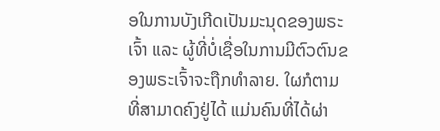ອໃນການບັງເກີດເປັນມະນຸດຂອງພຣະເຈົ້າ ແລະ ຜູ້ທີ່ບໍ່ເຊື່ອໃນການມີຕົວຕົນຂອງພຣະເຈົ້າຈະຖືກທໍາລາຍ. ໃຜກໍຕາມທີ່ສາມາດຄົງຢູ່ໄດ້ ແມ່ນຄົນທີ່ໄດ້ຜ່າ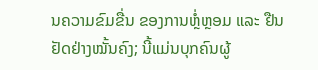ນຄວາມຂົມຂື່ນ ຂອງການຫຼໍ່ຫຼອມ ແລະ ຢືນຢັດຢ່າງໝັ້ນຄົງ; ນີ້ແມ່ນບຸກຄົນຜູ້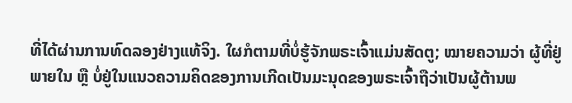ທີ່ໄດ້ຜ່ານການທົດລອງຢ່າງແທ້ຈິງ. ໃຜກໍຕາມທີ່ບໍ່ຮູ້ຈັກພຣະເຈົ້າແມ່ນສັດຕູ; ໝາຍຄວາມວ່າ ຜູ້ທີ່ຢູ່ພາຍໃນ ຫຼື ບໍ່ຢູ່ໃນແນວຄວາມຄິດຂອງການເກີດເປັນມະນຸດຂອງພຣະເຈົ້າຖືວ່າເປັນຜູ້ຕ້ານພ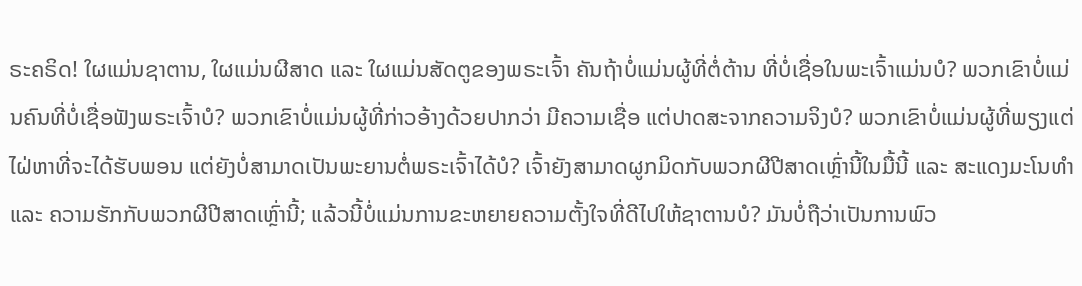ຣະຄຣິດ! ໃຜແມ່ນຊາຕານ, ໃຜແມ່ນຜີສາດ ແລະ ໃຜແມ່ນສັດຕູຂອງພຣະເຈົ້າ ຄັນຖ້າບໍ່ແມ່ນຜູ້ທີ່ຕໍ່ຕ້ານ ທີ່ບໍ່ເຊື່ອໃນພະເຈົ້າແມ່ນບໍ? ພວກເຂົາບໍ່ແມ່ນຄົນທີ່ບໍ່ເຊື່ອຟັງພຣະເຈົ້າບໍ? ພວກເຂົາບໍ່ແມ່ນຜູ້ທີ່ກ່າວອ້າງດ້ວຍປາກວ່າ ມີຄວາມເຊື່ອ ແຕ່ປາດສະຈາກຄວາມຈິງບໍ? ພວກເຂົາບໍ່ແມ່ນຜູ້ທີ່ພຽງແຕ່ໄຝ່ຫາທີ່ຈະໄດ້ຮັບພອນ ແຕ່ຍັງບໍ່ສາມາດເປັນພະຍານຕໍ່ພຣະເຈົ້າໄດ້ບໍ? ເຈົ້າຍັງສາມາດຜູກມິດກັບພວກຜີປີສາດເຫຼົ່ານີ້ໃນມື້ນີ້ ແລະ ສະແດງມະໂນທຳ ແລະ ຄວາມຮັກກັບພວກຜີປີສາດເຫຼົ່ານີ້; ແລ້ວນີ້ບໍ່ແມ່ນການຂະຫຍາຍຄວາມຕັ້ງໃຈທີ່ດີໄປໃຫ້ຊາຕານບໍ? ມັນບໍ່ຖືວ່າເປັນການພົວ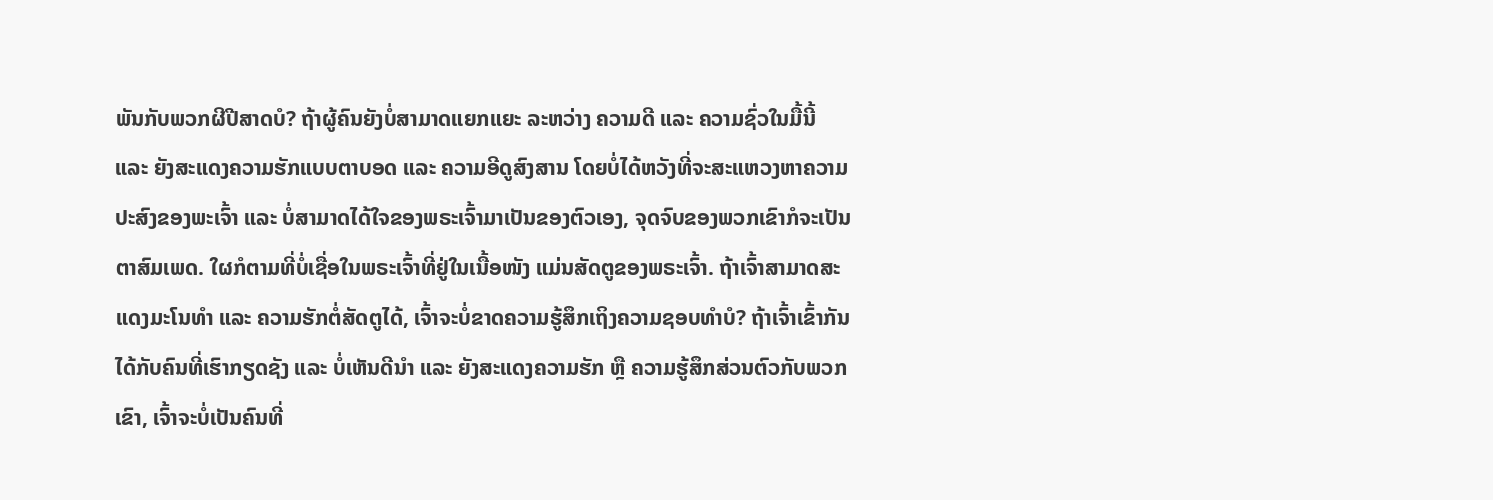ພັນກັບພວກຜີປີສາດບໍ? ຖ້າຜູ້ຄົນຍັງບໍ່ສາມາດແຍກແຍະ ລະຫວ່າງ ຄວາມດີ ແລະ ຄວາມຊົ່ວໃນມື້ນີ້ ແລະ ຍັງສະແດງຄວາມຮັກແບບຕາບອດ ແລະ ຄວາມອີດູສົງສານ ໂດຍບໍ່ໄດ້ຫວັງທີ່ຈະສະແຫວງຫາຄວາມປະສົງຂອງພະເຈົ້າ ແລະ ບໍ່ສາມາດໄດ້ໃຈຂອງພຣະເຈົ້າມາເປັນຂອງຕົວເອງ, ຈຸດຈົບຂອງພວກເຂົາກໍຈະເປັນຕາສົມເພດ. ໃຜກໍຕາມທີ່ບໍ່ເຊື່ອໃນພຣະເຈົ້າທີ່ຢູ່ໃນເນື້ອໜັງ ແມ່ນສັດຕູຂອງພຣະເຈົ້າ. ຖ້າເຈົ້າສາມາດສະແດງມະໂນທຳ ແລະ ຄວາມຮັກຕໍ່ສັດຕູໄດ້, ເຈົ້າຈະບໍ່ຂາດຄວາມຮູ້ສຶກເຖິງຄວາມຊອບທໍາບໍ? ຖ້າເຈົ້າເຂົ້າກັນໄດ້ກັບຄົນທີ່ເຮົາກຽດຊັງ ແລະ ບໍ່ເຫັນດີນຳ ແລະ ຍັງສະແດງຄວາມຮັກ ຫຼື ຄວາມຮູ້ສຶກສ່ວນຕົວກັບພວກເຂົາ, ເຈົ້າຈະບໍ່ເປັນຄົນທີ່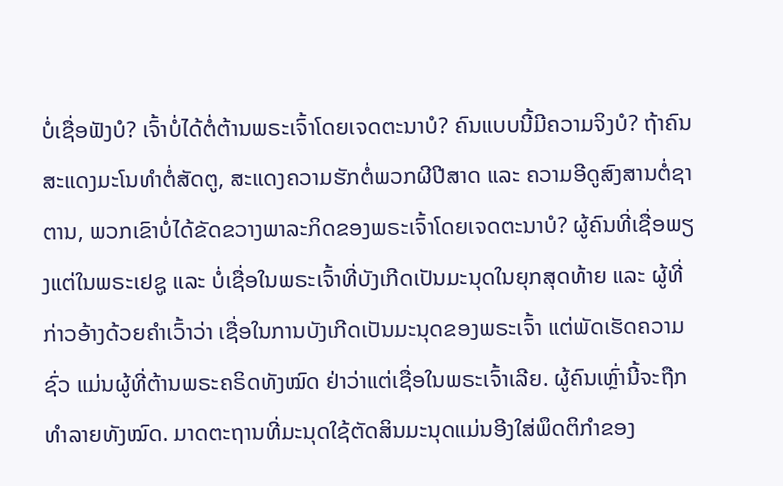ບໍ່ເຊື່ອຟັງບໍ? ເຈົ້າບໍ່ໄດ້ຕໍ່ຕ້ານພຣະເຈົ້າໂດຍເຈດຕະນາບໍ? ຄົນແບບນີ້ມີຄວາມຈິງບໍ? ຖ້າຄົນສະແດງມະໂນທຳຕໍ່ສັດຕູ, ສະແດງຄວາມຮັກຕໍ່ພວກຜີປີສາດ ແລະ ຄວາມອີດູສົງສານຕໍ່ຊາຕານ, ພວກເຂົາບໍ່ໄດ້ຂັດຂວາງພາລະກິດຂອງພຣະເຈົ້າໂດຍເຈດຕະນາບໍ? ຜູ້ຄົນທີ່ເຊື່ອພຽງແຕ່ໃນພຣະເຢຊູ ແລະ ບໍ່ເຊື່ອໃນພຣະເຈົ້າທີ່ບັງເກີດເປັນມະນຸດໃນຍຸກສຸດທ້າຍ ແລະ ຜູ້ທີ່ກ່າວອ້າງດ້ວຍຄຳເວົ້າວ່າ ເຊື່ອໃນການບັງເກີດເປັນມະນຸດຂອງພຣະເຈົ້າ ແຕ່ພັດເຮັດຄວາມຊົ່ວ ແມ່ນຜູ້ທີ່ຕ້ານພຣະຄຣິດທັງໝົດ ຢ່າວ່າແຕ່ເຊື່ອໃນພຣະເຈົ້າເລີຍ. ຜູ້ຄົນເຫຼົ່ານີ້ຈະຖືກທໍາລາຍທັງໝົດ. ມາດຕະຖານທີ່ມະນຸດໃຊ້ຕັດສິນມະນຸດແມ່ນອີງໃສ່ພຶດຕິກຳຂອງ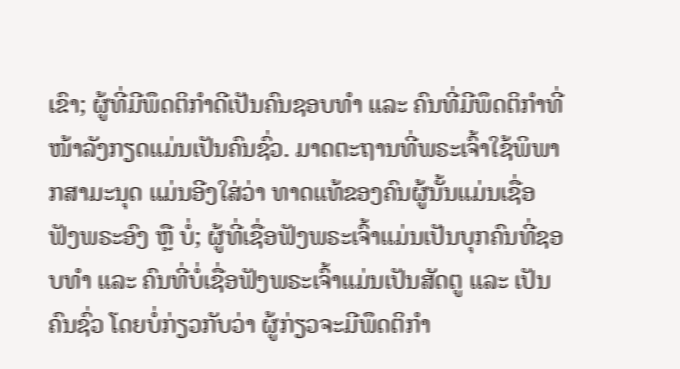ເຂົາ; ຜູ້ທີ່ມີພຶດຕິກຳດີເປັນຄົນຊອບທໍາ ແລະ ຄົນທີ່ມີພຶດຕິກຳທີ່ໜ້າລັງກຽດແມ່ນເປັນຄົນຊົ່ວ. ມາດຕະຖານທີ່ພຣະເຈົ້າໃຊ້ພິພາກສາມະນຸດ ແມ່ນອີງໃສ່ວ່າ ທາດແທ້ຂອງຄົນຜູ້ນັ້ນແມ່ນເຊື່ອຟັງພຣະອົງ ຫຼື ບໍ່; ຜູ້ທີ່ເຊື່ອຟັງພຣະເຈົ້າແມ່ນເປັນບຸກຄົນທີ່ຊອບທໍາ ແລະ ຄົນທີ່ບໍ່ເຊື່ອຟັງພຣະເຈົ້າແມ່ນເປັນສັດຕູ ແລະ ເປັນຄົນຊົ່ວ ໂດຍບໍ່ກ່ຽວກັບວ່າ ຜູ້ກ່ຽວຈະມີພຶດຕິກຳ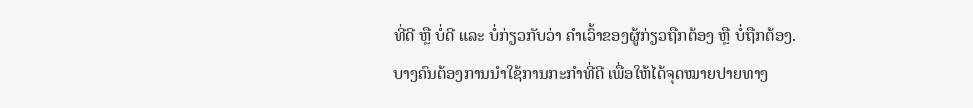ທີ່ດີ ຫຼື ບໍ່ດີ ແລະ ບໍ່ກ່ຽວກັບວ່າ ຄໍາເວົ້າຂອງຜູ້ກ່ຽວຖືກຕ້ອງ ຫຼື ບໍ່ຖືກຕ້ອງ. ບາງຄົນຕ້ອງການນໍາໃຊ້ການກະກຳທີ່ດີ ເພື່ອໃຫ້ໄດ້ຈຸດໝາຍປາຍທາງ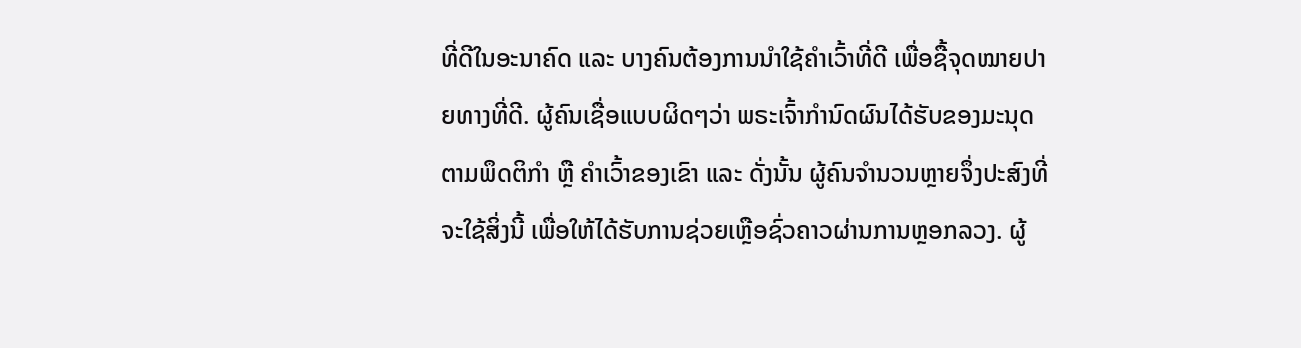ທີ່ດີໃນອະນາຄົດ ແລະ ບາງຄົນຕ້ອງການນຳໃຊ້ຄໍາເວົ້າທີ່ດີ ເພື່ອຊື້ຈຸດໝາຍປາຍທາງທີ່ດີ. ຜູ້ຄົນເຊື່ອແບບຜິດໆວ່າ ພຣະເຈົ້າກຳນົດຜົນໄດ້ຮັບຂອງມະນຸດຕາມພຶດຕິກໍາ ຫຼື ຄຳເວົ້າຂອງເຂົາ ແລະ ດັ່ງນັ້ນ ຜູ້ຄົນຈໍານວນຫຼາຍຈຶ່ງປະສົງທີ່ຈະໃຊ້ສິ່ງນີ້ ເພື່ອໃຫ້ໄດ້ຮັບການຊ່ວຍເຫຼືອຊົ່ວຄາວຜ່ານການຫຼອກລວງ. ຜູ້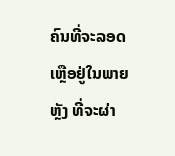ຄົນທີ່ຈະລອດເຫຼືອຢູ່ໃນພາຍຫຼັງ ທີ່ຈະຜ່າ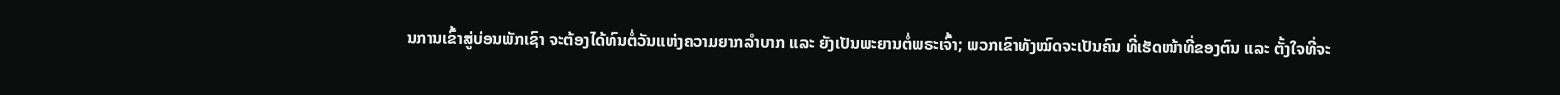ນການເຂົ້າສູ່ບ່ອນພັກເຊົາ ຈະຕ້ອງໄດ້ທົນຕໍ່ວັນແຫ່ງຄວາມຍາກລໍາບາກ ແລະ ຍັງເປັນພະຍານຕໍ່ພຣະເຈົ້າ; ພວກເຂົາທັງໝົດຈະເປັນຄົນ ທີ່ເຮັດໜ້າທີ່ຂອງຕົນ ແລະ ຕັ້ງໃຈທີ່ຈະ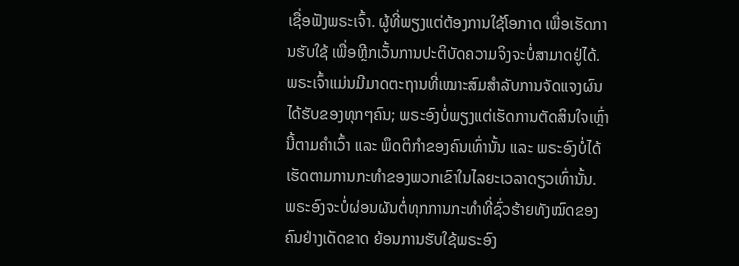ເຊື່ອຟັງພຣະເຈົ້າ. ຜູ້ທີ່ພຽງແຕ່ຕ້ອງການໃຊ້ໂອກາດ ເພື່ອເຮັດການຮັບໃຊ້ ເພື່ອຫຼີກເວັ້ນການປະຕິບັດຄວາມຈິງຈະບໍ່ສາມາດຢູ່ໄດ້. ພຣະເຈົ້າແມ່ນມີມາດຕະຖານທີ່ເໝາະສົມສໍາລັບການຈັດແຈງຜົນໄດ້ຮັບຂອງທຸກໆຄົນ; ພຣະອົງບໍ່ພຽງແຕ່ເຮັດການຕັດສິນໃຈເຫຼົ່ານີ້ຕາມຄໍາເວົ້າ ແລະ ພຶດຕິກຳຂອງຄົນເທົ່ານັ້ນ ແລະ ພຣະອົງບໍ່ໄດ້ເຮັດຕາມການກະທໍາຂອງພວກເຂົາໃນໄລຍະເວລາດຽວເທົ່ານັ້ນ. ພຣະອົງຈະບໍ່ຜ່ອນຜັນຕໍ່ທຸກການກະທໍາທີ່ຊົ່ວຮ້າຍທັງໝົດຂອງຄົນຢ່າງເດັດຂາດ ຍ້ອນການຮັບໃຊ້ພຣະອົງ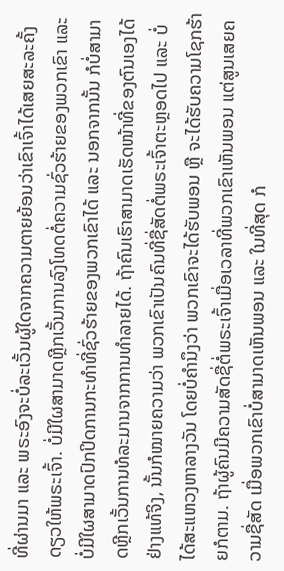ທີ່ຜ່ານມາ ແລະ ພຣະອົງຈະບໍ່ລະເວັ້ນຜູ້ໃດຈາກຄວາມຕາຍຍ້ອນວ່າເຂົາເຈົ້າໄດ້ເສຍສະລະຄັ້ງດຽວໃຫ້ພຣະເຈົ້າ. ບໍ່ມີໃຜສາມາດຫຼີກເວັ້ນການລົງໂທດຕໍ່ຄວາມຊົ່ວຮ້າຍຂອງພວກເຂົາ ແລະ ບໍ່ມີໃຜສາມາດປົກປິດການກະທໍາທີ່ຊົ່ວຮ້າຍຂອງພວກເຂົາໄດ້ ແລະ ນອກຈາກນັ້ນ ກໍບໍ່ສາມາດຫຼີກເວັ້ນການທໍລະມານຈາກການທໍາລາຍໄດ້. ຖ້າຄົນເຮົາສາມາດເຮັດໜ້າທີ່ຂອງຕົນເອງໄດ້ຢ່າງແທ້ຈິງ, ນັ້ນກໍໝາຍຄວາມວ່າ ພວກເຂົາເປັນຄົນທີ່ຊື່ສັດຕໍ່ພຣະເຈົ້າຕະຫຼອດໄປ ແລະ ບໍ່ໄດ້ສະແຫວງຫາລາງວັນ ໂດຍບໍ່ຄໍານຶງວ່າ ພວກເຂົາຈະໄດ້ຮັບພອນ ຫຼື ຈະໄດ້ຮັບຄວາມໂຊກຮ້າຍກໍຕາມ. ຖ້າຜູ້ຄົນມີຄວາມສັດຊື່ຕໍ່ພຣະເຈົ້າເມື່ອເວລາທີ່ພວກເຂົາເຫັນພອນ ແຕ່ສູນເສຍຄວາມຊື່ສັດ ເມື່ອພວກເຂົາບໍ່ສາມາດເຫັນພອນ ແລະ ໃນທີ່ສຸດ ກໍ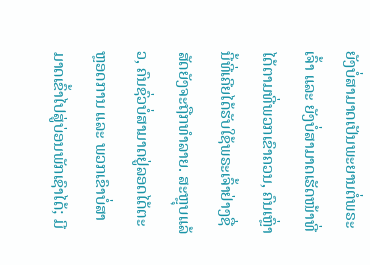ຍັງບໍ່ສາມາດເປັນພະຍານຕໍ່ພຣະເຈົ້າ ແລະ ຍັງບໍ່ສາມາດເຮັດໜ້າທີ່ໄດ້ຕາມທີ່ພວກເຂົາຄວນ, ຄົນເຫຼົ່ານີ້ທີ່ເຄີຍໄດ້ຮັບໃຊ້ພຣະເຈົ້າຢ່າງຊື່ສັດຍັງຈະຖືກທໍາລາຍ. ສະຫຼຸບແລ້ວ, ຄົນຊົ່ວບໍ່ສາມາດຢູ່ລອດໄດ້ຕະຫຼອດການ ແລະ ພວກເຂົາບໍ່ສາມາດເຂົ້າໄປສູ່ບ່ອນພັກເຊົາໄດ້; ມີ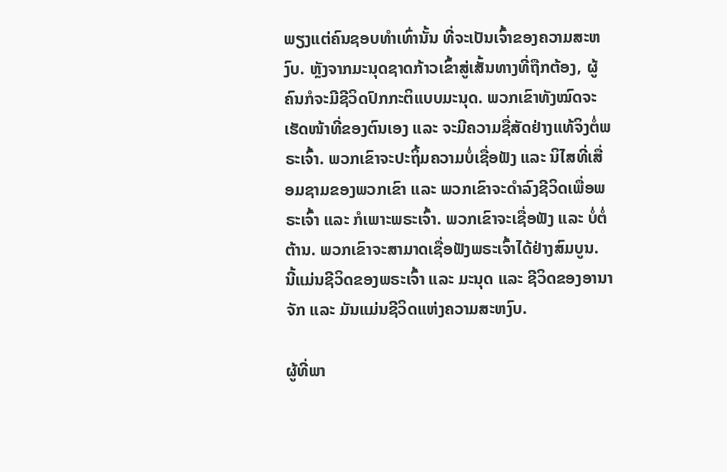ພຽງແຕ່ຄົນຊອບທໍາເທົ່ານັ້ນ ທີ່ຈະເປັນເຈົ້າຂອງຄວາມສະຫງົບ. ຫຼັງຈາກມະນຸດຊາດກ້າວເຂົ້າສູ່ເສັ້ນທາງທີ່ຖືກຕ້ອງ, ຜູ້ຄົນກໍຈະມີຊີວິດປົກກະຕິແບບມະນຸດ. ພວກເຂົາທັງໝົດຈະເຮັດໜ້າທີ່ຂອງຕົນເອງ ແລະ ຈະມີຄວາມຊື່ສັດຢ່າງແທ້ຈິງຕໍ່ພຣະເຈົ້າ. ພວກເຂົາຈະປະຖິ້ມຄວາມບໍ່ເຊື່ອຟັງ ແລະ ນິໄສທີ່ເສື່ອມຊາມຂອງພວກເຂົາ ແລະ ພວກເຂົາຈະດໍາລົງຊີວິດເພື່ອພຣະເຈົ້າ ແລະ ກໍເພາະພຣະເຈົ້າ. ພວກເຂົາຈະເຊື່ອຟັງ ແລະ ບໍ່ຕໍ່ຕ້ານ. ພວກເຂົາຈະສາມາດເຊື່ອຟັງພຣະເຈົ້າໄດ້ຢ່າງສົມບູນ. ນີ້ແມ່ນຊີວິດຂອງພຣະເຈົ້າ ແລະ ມະນຸດ ແລະ ຊີວິດຂອງອານາຈັກ ແລະ ມັນແມ່ນຊີວິດແຫ່ງຄວາມສະຫງົບ.

ຜູ້ທີ່ພາ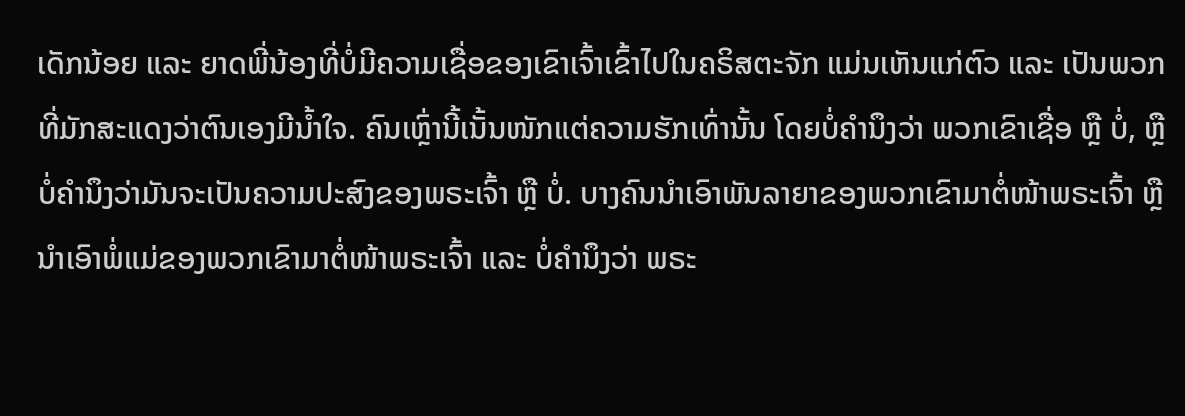ເດັກນ້ອຍ ແລະ ຍາດພີ່ນ້ອງທີ່ບໍ່ມີຄວາມເຊື່ອຂອງເຂົາເຈົ້າເຂົ້າໄປໃນຄຣິສຕະຈັກ ແມ່ນເຫັນແກ່ຕົວ ແລະ ເປັນພວກທີ່ມັກສະແດງວ່າຕົນເອງມີນ້ຳໃຈ. ຄົນເຫຼົ່ານີ້ເນັ້ນໜັກແຕ່ຄວາມຮັກເທົ່ານັ້ນ ໂດຍບໍ່ຄຳນຶງວ່າ ພວກເຂົາເຊື່ອ ຫຼື ບໍ່, ຫຼື ບໍ່ຄຳນຶງວ່າມັນຈະເປັນຄວາມປະສົງຂອງພຣະເຈົ້າ ຫຼື ບໍ່. ບາງຄົນນຳເອົາພັນລາຍາຂອງພວກເຂົາມາຕໍ່ໜ້າພຣະເຈົ້າ ຫຼື ນໍາເອົາພໍ່ແມ່ຂອງພວກເຂົາມາຕໍ່ໜ້າພຣະເຈົ້າ ແລະ ບໍ່ຄຳນຶງວ່າ ພຣະ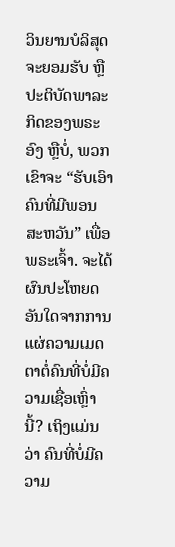ວິນຍານບໍລິສຸດຈະຍອມຮັບ ຫຼື ປະຕິບັດພາລະກິດຂອງພຣະອົງ ຫຼືບໍ່, ພວກເຂົາຈະ “ຮັບເອົາຄົນທີ່ມີພອນສະຫວັນ” ເພື່ອພຣະເຈົ້າ. ຈະໄດ້ຜົນປະໂຫຍດອັນໃດຈາກການແຜ່ຄວາມເມດຕາຕໍ່ຄົນທີ່ບໍ່ມີຄວາມເຊື່ອເຫຼົ່ານີ້? ເຖິງແມ່ນວ່າ ຄົນທີ່ບໍ່ມີຄວາມ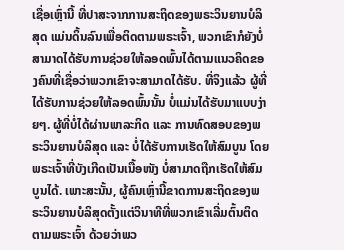ເຊື່ອເຫຼົ່ານີ້ ທີ່ປາສະຈາກການສະຖິດຂອງພຣະວິນຍານບໍລິສຸດ ແມ່ນດິ້ນລົນເພື່ອຕິດຕາມພຣະເຈົ້າ, ພວກເຂົາກໍຍັງບໍ່ສາມາດໄດ້ຮັບການຊ່ວຍໃຫ້ລອດພົ້ນໄດ້ຕາມແນວຄິດຂອງຄົນທີ່ເຊື່ອວ່າພວກເຂົາຈະສາມາດໄດ້ຮັບ. ທີ່ຈິງແລ້ວ ຜູ້ທີ່ໄດ້ຮັບການຊ່ວຍໃຫ້ລອດພົ້ນນັ້ນ ບໍ່ແມ່ນໄດ້ຮັບມາແບບງ່າຍໆ. ຜູ້ທີ່ບໍ່ໄດ້ຜ່ານພາລະກິດ ແລະ ການທົດສອບຂອງພຣະວິນຍານບໍລິສຸດ ແລະ ບໍ່ໄດ້ຮັບການເຮັດໃຫ້ສົມບູນ ໂດຍພຣະເຈົ້າທີ່ບັງເກີດເປັນເນື້ອໜັງ ບໍ່ສາມາດຖືກເຮັດໃຫ້ສົມບູນໄດ້. ເພາະສະນັ້ນ, ຜູ້ຄົນເຫຼົ່ານີ້ຂາດການສະຖິດຂອງພຣະວິນຍານບໍລິສຸດຕັ້ງແຕ່ວິນາທີທີ່ພວກເຂົາເລີ່ມຕົ້ນຕິດຕາມພຣະເຈົ້າ ດ້ວຍວ່າພວ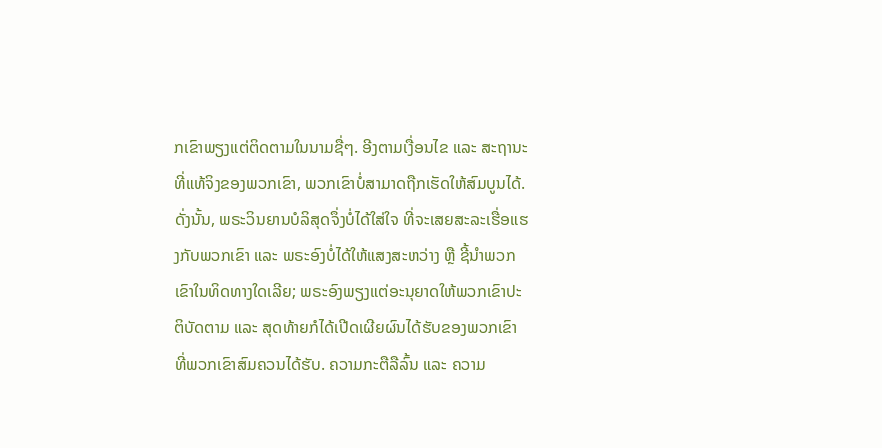ກເຂົາພຽງແຕ່ຕິດຕາມໃນນາມຊື່ໆ. ອີງຕາມເງື່ອນໄຂ ແລະ ສະຖານະທີ່ແທ້ຈິງຂອງພວກເຂົາ, ພວກເຂົາບໍ່ສາມາດຖືກເຮັດໃຫ້ສົມບູນໄດ້. ດັ່ງນັ້ນ, ພຣະວິນຍານບໍລິສຸດຈຶ່ງບໍ່ໄດ້ໃສ່ໃຈ ທີ່ຈະເສຍສະລະເຮື່ອແຮງກັບພວກເຂົາ ແລະ ພຣະອົງບໍ່ໄດ້ໃຫ້ແສງສະຫວ່າງ ຫຼື ຊີ້ນໍາພວກເຂົາໃນທິດທາງໃດເລີຍ; ພຣະອົງພຽງແຕ່ອະນຸຍາດໃຫ້ພວກເຂົາປະຕິບັດຕາມ ແລະ ສຸດທ້າຍກໍໄດ້ເປີດເຜີຍຜົນໄດ້ຮັບຂອງພວກເຂົາ ທີ່ພວກເຂົາສົມຄວນໄດ້ຮັບ. ຄວາມກະຕືລືລົ້ນ ແລະ ຄວາມ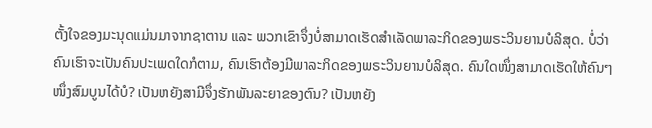ຕັ້ງໃຈຂອງມະນຸດແມ່ນມາຈາກຊາຕານ ແລະ ພວກເຂົາຈຶ່ງບໍ່ສາມາດເຮັດສໍາເລັດພາລະກິດຂອງພຣະວິນຍານບໍລິສຸດ. ບໍ່ວ່າຄົນເຮົາຈະເປັນຄົນປະເພດໃດກໍຕາມ, ຄົນເຮົາຕ້ອງມີພາລະກິດຂອງພຣະວິນຍານບໍລິສຸດ. ຄົນໃດໜຶ່ງສາມາດເຮັດໃຫ້ຄົນໆໜຶ່ງສົມບູນໄດ້ບໍ? ເປັນຫຍັງສາມີຈຶ່ງຮັກພັນລະຍາຂອງຕົນ? ເປັນຫຍັງ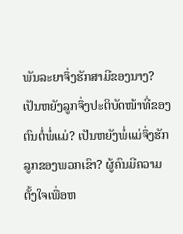ພັນລະຍາຈຶ່ງຮັກສາມີຂອງນາງ? ເປັນຫຍັງລູກຈຶ່ງປະຕິບັດໜ້າທີ່ຂອງຕົນຕໍ່ພໍ່ແມ່? ເປັນຫຍັງພໍ່ແມ່ຈຶ່ງຮັກລູກຂອງພວກເຂົາ? ຜູ້ຄົນມີຄວາມຕັ້ງໃຈເພື່ອຫ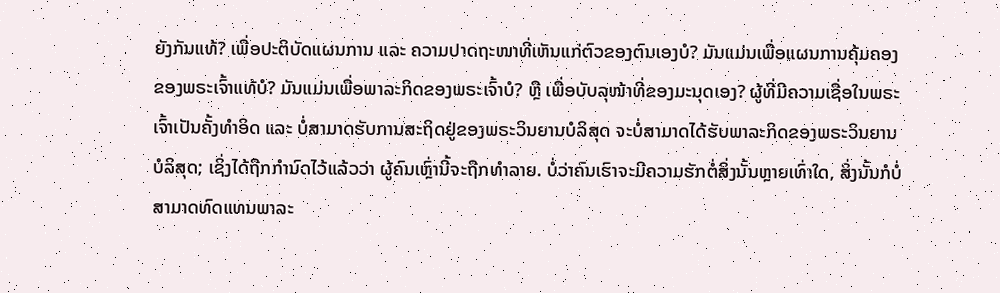ຍັງກັນແທ້? ເພື່ອປະຕິບັດແຜນການ ແລະ ຄວາມປາດຖະໜາທີ່ເຫັນແກ່ຕົວຂອງຕົນເອງບໍ? ມັນແມ່ນເພື່ອແຜນການຄຸ້ມຄອງຂອງພຣະເຈົ້າແທ້ບໍ? ມັນແມ່ນເພື່ອພາລະກິດຂອງພຣະເຈົ້າບໍ? ຫຼື ເພື່ອບັບລຸໜ້າທີ່ຂອງມະນຸດເອງ? ຜູ້ທີ່ມີຄວາມເຊື່ອໃນພຣະເຈົ້າເປັນຄັ້ງທໍາອິດ ແລະ ບໍ່ສາມາດຮັບການສະຖິດຢູ່ຂອງພຣະວິນຍານບໍລິສຸດ ຈະບໍ່ສາມາດໄດ້ຮັບພາລະກິດຂອງພຣະວິນຍານບໍລິສຸດ; ເຊິ່ງໄດ້ຖືກກໍານົດໄວ້ແລ້ວວ່າ ຜູ້ຄົນເຫຼົ່ານີ້ຈະຖືກທໍາລາຍ. ບໍ່ວ່າຄົນເຮົາຈະມີຄວາມຮັກຕໍ່ສິ່ງນັ້ນຫຼາຍເທົ່າໃດ, ສິ່ງນັ້ນກໍບໍ່ສາມາດທົດແທນພາລະ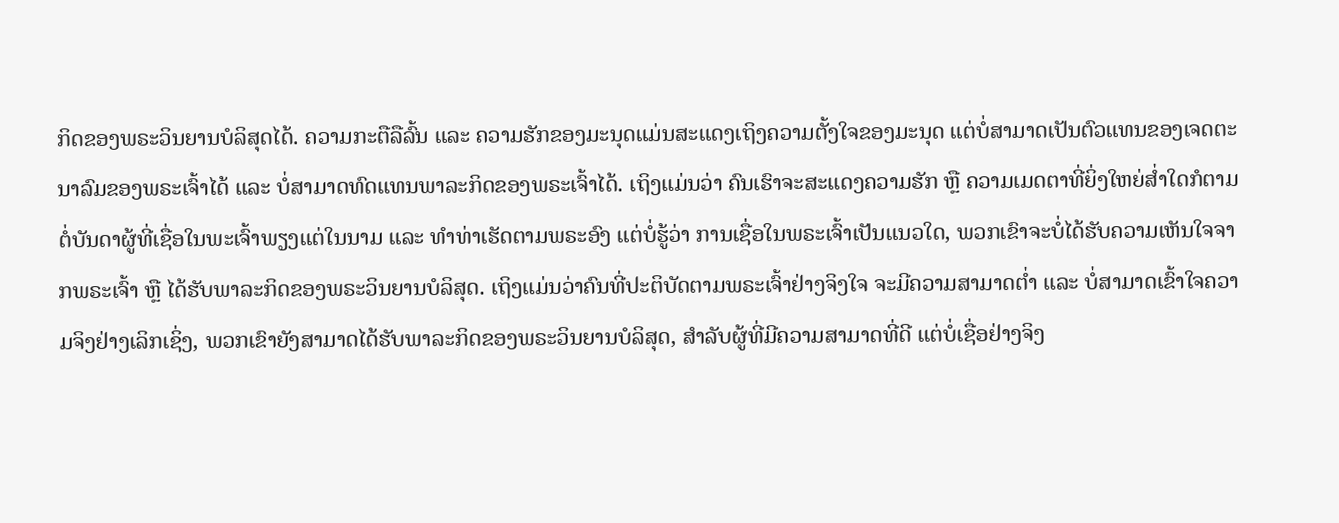ກິດຂອງພຣະວິນຍານບໍລິສຸດໄດ້. ຄວາມກະຕືລືລົ້ນ ແລະ ຄວາມຮັກຂອງມະນຸດແມ່ນສະແດງເຖິງຄວາມຕັ້ງໃຈຂອງມະນຸດ ແຕ່ບໍ່ສາມາດເປັນຕົວແທນຂອງເຈດຕະນາລົມຂອງພຣະເຈົ້າໄດ້ ແລະ ບໍ່ສາມາດທົດແທນພາລະກິດຂອງພຣະເຈົ້າໄດ້. ເຖິງແມ່ນວ່າ ຄົນເຮົາຈະສະແດງຄວາມຮັກ ຫຼື ຄວາມເມດຕາທີ່ຍິ່ງໃຫຍ່ສໍ່າໃດກໍຕາມ ຕໍ່ບັນດາຜູ້ທີ່ເຊື່ອໃນພະເຈົ້າພຽງແຕ່ໃນນາມ ແລະ ທໍາທ່າເຮັດຕາມພຣະອົງ ແຕ່ບໍ່ຮູ້ວ່າ ການເຊື່ອໃນພຣະເຈົ້າເປັນແນວໃດ, ພວກເຂົາຈະບໍ່ໄດ້ຮັບຄວາມເຫັນໃຈຈາກພຣະເຈົ້າ ຫຼື ໄດ້ຮັບພາລະກິດຂອງພຣະວິນຍານບໍລິສຸດ. ເຖິງແມ່ນວ່າຄົນທີ່ປະຕິບັດຕາມພຣະເຈົ້າຢ່າງຈິງໃຈ ຈະມີຄວາມສາມາດຕ່ຳ ແລະ ບໍ່ສາມາດເຂົ້າໃຈຄວາມຈິງຢ່າງເລິກເຊິ່ງ, ພວກເຂົາຍັງສາມາດໄດ້ຮັບພາລະກິດຂອງພຣະວິນຍານບໍລິສຸດ, ສໍາລັບຜູ້ທີ່ມີຄວາມສາມາດທີ່ດີ ແຕ່ບໍ່ເຊື່ອຢ່າງຈິງ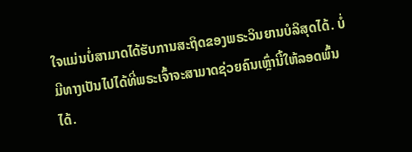ໃຈແມ່ນບໍ່ສາມາດໄດ້ຮັບການສະຖິດຂອງພຣະວິນຍານບໍລິສຸດໄດ້. ບໍ່ມີທາງເປັນໄປໄດ້ທີ່ພຣະເຈົ້າຈະສາມາດຊ່ວຍຄົນເຫຼົ່ານີ້ໃຫ້ລອດພົ້ນໄດ້.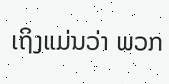ເຖິງແມ່ນວ່າ ພວກ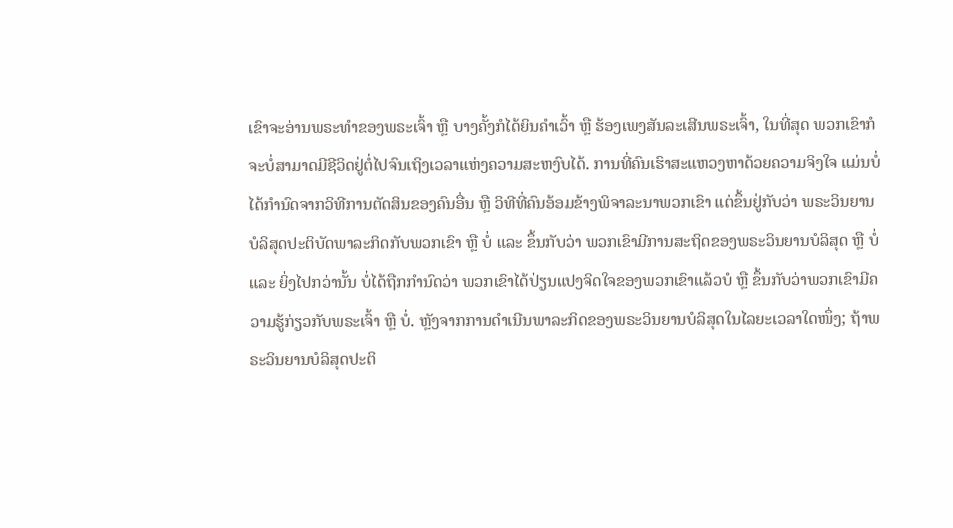ເຂົາຈະອ່ານພຣະທໍາຂອງພຣະເຈົ້າ ຫຼື ບາງຄັ້ງກໍໄດ້ຍິນຄໍາເວົ້າ ຫຼື ຮ້ອງເພງສັນລະເສີນພຣະເຈົ້າ, ໃນທີ່ສຸດ ພວກເຂົາກໍຈະບໍ່ສາມາດມີຊີວິດຢູ່ຕໍ່ໄປຈົນເຖິງເວລາແຫ່ງຄວາມສະຫງົບໄດ້. ການທີ່ຄົນເຮົາສະແຫວງຫາດ້ວຍຄວາມຈິງໃຈ ແມ່ນບໍ່ໄດ້ກໍານົດຈາກວິທີການຕັດສິນຂອງຄົນອື່ນ ຫຼື ວິທີທີ່ຄົນອ້ອມຂ້າງພິຈາລະນາພວກເຂົາ ແຕ່ຂຶ້ນຢູ່ກັບວ່າ ພຣະວິນຍານບໍລິສຸດປະຕິບັດພາລະກິດກັບພວກເຂົາ ຫຼື ບໍ່ ແລະ ຂຶ້ນກັບວ່າ ພວກເຂົາມີການສະຖິດຂອງພຣະວິນຍານບໍລິສຸດ ຫຼື ບໍ່ ແລະ ຍິ່ງໄປກວ່ານັ້ນ ບໍ່ໄດ້ຖືກກຳນົດວ່າ ພວກເຂົາໄດ້ປ່ຽນແປງຈິດໃຈຂອງພວກເຂົາແລ້ວບໍ ຫຼື ຂຶ້ນກັບວ່າພວກເຂົາມີຄວາມຮູ້ກ່ຽວກັບພຣະເຈົ້າ ຫຼື ບໍ່. ຫຼັງຈາກການດໍາເນີນພາລະກິດຂອງພຣະວິນຍານບໍລິສຸດໃນໄລຍະເວລາໃດໜຶ່ງ; ຖ້າພຣະວິນຍານບໍລິສຸດປະຕິ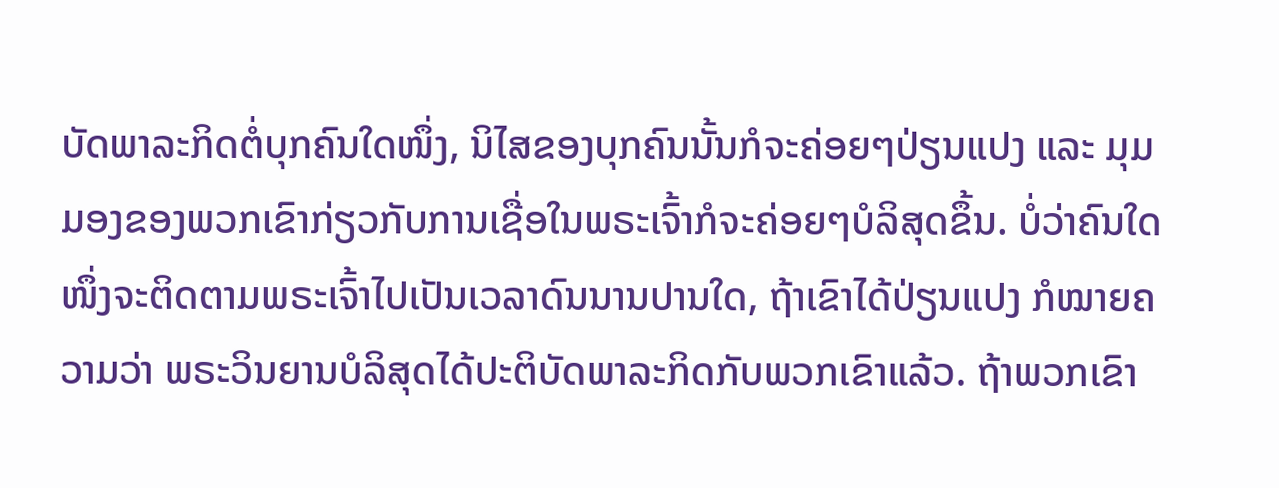ບັດພາລະກິດຕໍ່ບຸກຄົນໃດໜຶ່ງ, ນິໄສຂອງບຸກຄົນນັ້ນກໍຈະຄ່ອຍໆປ່ຽນແປງ ແລະ ມຸມມອງຂອງພວກເຂົາກ່ຽວກັບການເຊື່ອໃນພຣະເຈົ້າກໍຈະຄ່ອຍໆບໍລິສຸດຂຶ້ນ. ບໍ່ວ່າຄົນໃດໜຶ່ງຈະຕິດຕາມພຣະເຈົ້າໄປເປັນເວລາດົນນານປານໃດ, ຖ້າເຂົາໄດ້ປ່ຽນແປງ ກໍໝາຍຄວາມວ່າ ພຣະວິນຍານບໍລິສຸດໄດ້ປະຕິບັດພາລະກິດກັບພວກເຂົາແລ້ວ. ຖ້າພວກເຂົາ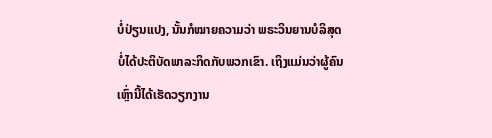ບໍ່ປ່ຽນແປງ, ນັ້ນກໍໝາຍຄວາມວ່າ ພຣະວິນຍານບໍລິສຸດບໍ່ໄດ້ປະຕິບັດພາລະກິດກັບພວກເຂົາ. ເຖິງແມ່ນວ່າຜູ້ຄົນເຫຼົ່ານີ້ໄດ້ເຮັດວຽກງານ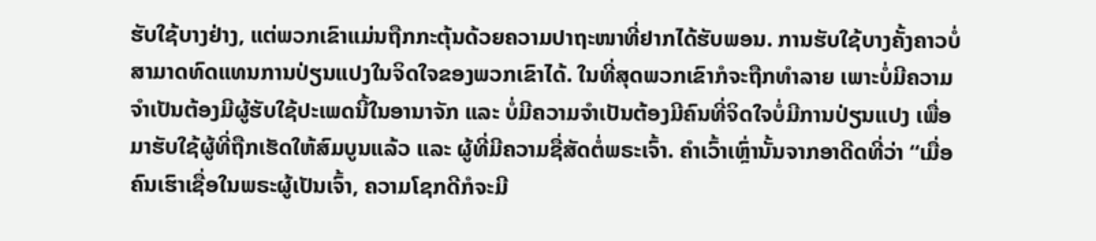ຮັບໃຊ້ບາງຢ່າງ, ແຕ່ພວກເຂົາແມ່ນຖືກກະຕຸ້ນດ້ວຍຄວາມປາຖະໜາທີ່ຢາກໄດ້ຮັບພອນ. ການຮັບໃຊ້ບາງຄັ້ງຄາວບໍ່ສາມາດທົດແທນການປ່ຽນແປງໃນຈິດໃຈຂອງພວກເຂົາໄດ້. ໃນທີ່ສຸດພວກເຂົາກໍຈະຖືກທໍາລາຍ ເພາະບໍ່ມີຄວາມຈໍາເປັນຕ້ອງມີຜູ້ຮັບໃຊ້ປະເພດນີ້ໃນອານາຈັກ ແລະ ບໍ່ມີຄວາມຈຳເປັນຕ້ອງມີຄົນທີ່ຈິດໃຈບໍ່ມີການປ່ຽນແປງ ເພື່ອມາຮັບໃຊ້ຜູ້ທີ່ຖືກເຮັດໃຫ້ສົມບູນແລ້ວ ແລະ ຜູ້ທີ່ມີຄວາມຊື່ສັດຕໍ່ພຣະເຈົ້າ. ຄໍາເວົ້າເຫຼົ່ານັ້ນຈາກອາດີດທີ່ວ່າ “ເມື່ອຄົນເຮົາເຊື່ອໃນພຣະຜູ້ເປັນເຈົ້າ, ຄວາມໂຊກດີກໍຈະມີ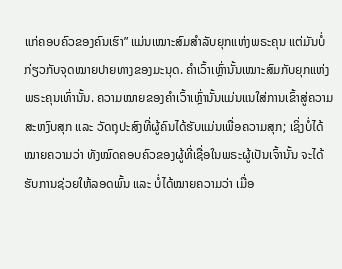ແກ່ຄອບຄົວຂອງຄົນເຮົາ” ແມ່ນເໝາະສົມສໍາລັບຍຸກແຫ່ງພຣະຄຸນ ແຕ່ມັນບໍ່ກ່ຽວກັບຈຸດໝາຍປາຍທາງຂອງມະນຸດ. ຄຳເວົ້າເຫຼົ່ານັ້ນເໝາະສົມກັບຍຸກແຫ່ງພຣະຄຸນເທົ່ານັ້ນ. ຄວາມໝາຍຂອງຄໍາເວົ້າເຫຼົ່ານັ້ນແມ່ນແນໃສ່ການເຂົ້າສູ່ຄວາມສະຫງົບສຸກ ແລະ ວັດຖຸປະສົງທີ່ຜູ້ຄົນໄດ້ຮັບແມ່ນເພື່ອຄວາມສຸກ; ເຊິ່ງບໍ່ໄດ້ໝາຍຄວາມວ່າ ທັງໝົດຄອບຄົວຂອງຜູ້ທີ່ເຊື່ອໃນພຣະຜູ້ເປັນເຈົ້ານັ້ນ ຈະໄດ້ຮັບການຊ່ວຍໃຫ້ລອດພົ້ນ ແລະ ບໍ່ໄດ້ໝາຍຄວາມວ່າ ເມື່ອ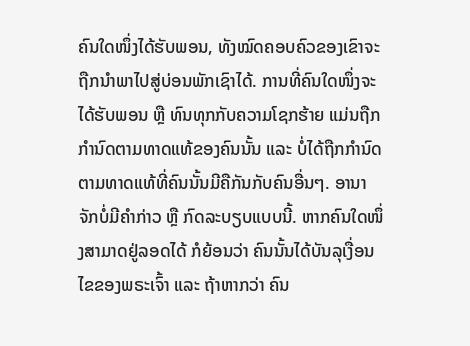ຄົນໃດໜຶ່ງໄດ້ຮັບພອນ, ທັງໝົດຄອບຄົວຂອງເຂົາຈະຖືກນໍາພາໄປສູ່ບ່ອນພັກເຊົາໄດ້. ການທີ່ຄົນໃດໜຶ່ງຈະໄດ້ຮັບພອນ ຫຼື ທົນທຸກກັບຄວາມໂຊກຮ້າຍ ແມ່ນຖືກກໍານົດຕາມທາດແທ້ຂອງຄົນນັ້ນ ແລະ ບໍ່ໄດ້ຖືກກໍານົດຕາມທາດແທ້ທີ່ຄົນນັ້ນມີຄືກັນກັບຄົນອື່ນໆ. ອານາຈັກບໍ່ມີຄໍາກ່າວ ຫຼື ກົດລະບຽບແບບນີ້. ຫາກຄົນໃດໜຶ່ງສາມາດຢູ່ລອດໄດ້ ກໍຍ້ອນວ່າ ຄົນນັ້ນໄດ້ບັນລຸເງື່ອນໄຂຂອງພຣະເຈົ້າ ແລະ ຖ້າຫາກວ່າ ຄົນ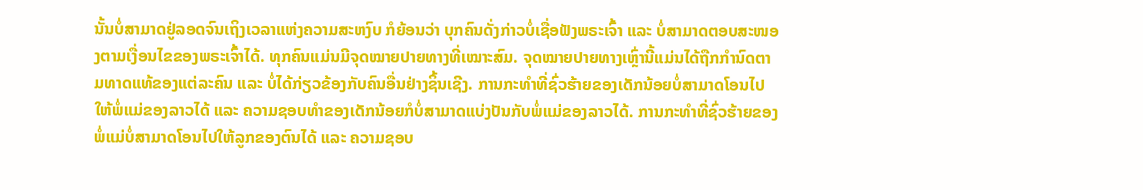ນັ້ນບໍ່ສາມາດຢູ່ລອດຈົນເຖິງເວລາແຫ່ງຄວາມສະຫງົບ ກໍຍ້ອນວ່າ ບຸກຄົນດັ່ງກ່າວບໍ່ເຊື່ອຟັງພຣະເຈົ້າ ແລະ ບໍ່ສາມາດຕອບສະໜອງຕາມເງື່ອນໄຂຂອງພຣະເຈົ້າໄດ້. ທຸກຄົນແມ່ນມີຈຸດໝາຍປາຍທາງທີ່ເໝາະສົມ. ຈຸດໝາຍປາຍທາງເຫຼົ່ານີ້ແມ່ນໄດ້ຖືກກໍານົດຕາມທາດແທ້ຂອງແຕ່ລະຄົນ ແລະ ບໍ່ໄດ້ກ່ຽວຂ້ອງກັບຄົນອື່ນຢ່າງຊິ້ນເຊີງ. ການກະທໍາທີ່ຊົ່ວຮ້າຍຂອງເດັກນ້ອຍບໍ່ສາມາດໂອນໄປໃຫ້ພໍ່ແມ່ຂອງລາວໄດ້ ແລະ ຄວາມຊອບທໍາຂອງເດັກນ້ອຍກໍບໍ່ສາມາດແບ່ງປັນກັບພໍ່ແມ່ຂອງລາວໄດ້. ການກະທໍາທີ່ຊົ່ວຮ້າຍຂອງພໍ່ແມ່ບໍ່ສາມາດໂອນໄປໃຫ້ລູກຂອງຕົນໄດ້ ແລະ ຄວາມຊອບ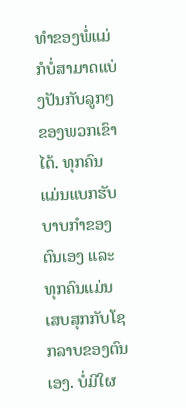ທໍາຂອງພໍ່ແມ່ກໍບໍ່ສາມາດແບ່ງປັນກັບລູກໆຂອງພວກເຂົາໄດ້. ທຸກຄົນແມ່ນແບກຮັບບາບກໍາຂອງຕົນເອງ ແລະ ທຸກຄົນແມ່ນເສບສຸກກັບໂຊກລາບຂອງຕົນເອງ. ບໍ່ມີໃຜ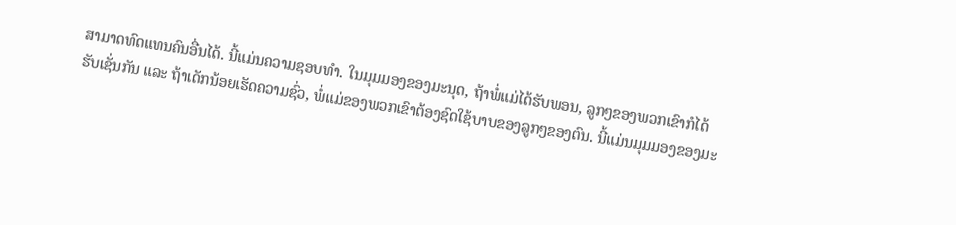ສາມາດທົດແທນຄົນອື່ນໄດ້. ນີ້ແມ່ນຄວາມຊອບທໍາ. ໃນມຸມມອງຂອງມະນຸດ, ຖ້າພໍ່ແມ່ໄດ້ຮັບພອນ, ລູກໆຂອງພວກເຂົາກໍໄດ້ຮັບເຊັ່ນກັນ ແລະ ຖ້າເດັກນ້ອຍເຮັດຄວາມຊົ່ວ, ພໍ່ແມ່ຂອງພວກເຂົາຕ້ອງຊົດໃຊ້ບາບຂອງລູກໆຂອງຕົນ. ນີ້ແມ່ນມຸມມອງຂອງມະ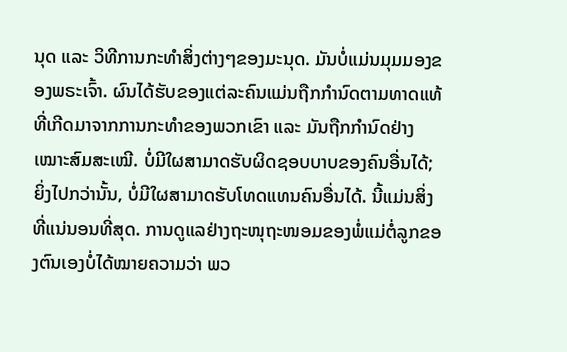ນຸດ ແລະ ວິທີການກະທຳສິ່ງຕ່າງໆຂອງມະນຸດ. ມັນບໍ່ແມ່ນມຸມມອງຂອງພຣະເຈົ້າ. ຜົນໄດ້ຮັບຂອງແຕ່ລະຄົນແມ່ນຖືກກໍານົດຕາມທາດແທ້ທີ່ເກີດມາຈາກການກະທໍາຂອງພວກເຂົາ ແລະ ມັນຖືກກໍານົດຢ່າງເໝາະສົມສະເໝີ. ບໍ່ມີໃຜສາມາດຮັບຜິດຊອບບາບຂອງຄົນອື່ນໄດ້; ຍິ່ງໄປກວ່ານັ້ນ, ບໍ່ມີໃຜສາມາດຮັບໂທດແທນຄົນອື່ນໄດ້. ນີ້ແມ່ນສິ່ງທີ່ແນ່ນອນທີ່ສຸດ. ການດູແລຢ່າງຖະໜຸຖະໜອມຂອງພໍ່ແມ່ຕໍ່ລູກຂອງຕົນເອງບໍ່ໄດ້ໝາຍຄວາມວ່າ ພວ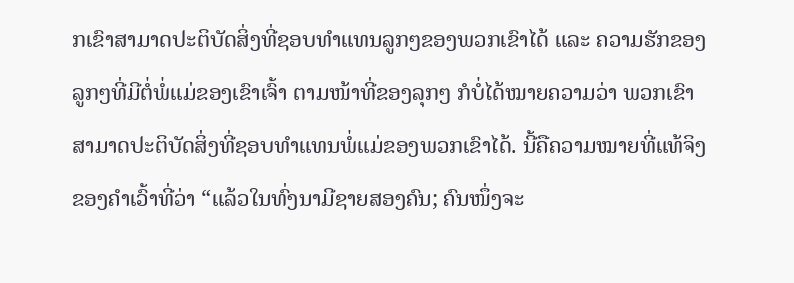ກເຂົາສາມາດປະຕິບັດສິ່ງທີ່ຊອບທໍາແທນລູກໆຂອງພວກເຂົາໄດ້ ແລະ ຄວາມຮັກຂອງລູກໆທີ່ມີຕໍ່ພໍ່ແມ່ຂອງເຂົາເຈົ້າ ຕາມໜ້າທີ່ຂອງລຸກໆ ກໍບໍ່ໄດ້ໝາຍຄວາມວ່າ ພວກເຂົາສາມາດປະຕິບັດສິ່ງທີ່ຊອບທໍາແທນພໍ່ແມ່ຂອງພວກເຂົາໄດ້. ນີ້ຄືຄວາມໝາຍທີ່ແທ້ຈິງຂອງຄໍາເວົ້າທີ່ວ່າ “ແລ້ວໃນທົ່ງນາມີຊາຍສອງຄົນ; ຄົນໜຶ່ງຈະ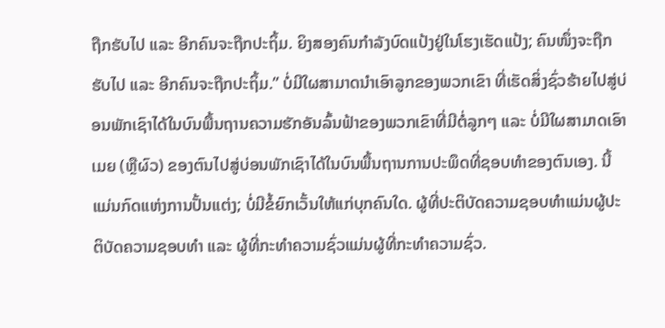ຖືກຮັບໄປ ແລະ ອີກຄົນຈະຖືກປະຖິ້ມ. ຍິງສອງຄົນກຳລັງບົດແປ້ງຢູ່ໃນໂຮງເຮັດແປ້ງ; ຄົນໜຶ່ງຈະຖືກຮັບໄປ ແລະ ອີກຄົນຈະຖືກປະຖິ້ມ.” ບໍ່ມີໃຜສາມາດນຳເອົາລູກຂອງພວກເຂົາ ທີ່ເຮັດສິ່ງຊົ່ວຮ້າຍໄປສູ່ບ່ອນພັກເຊົາໄດ້ໃນບົນພື້ນຖານຄວາມຮັກອັນລົ້ນຟ້າຂອງພວກເຂົາທີ່ມີຕໍ່ລູກໆ ແລະ ບໍ່ມີໃຜສາມາດເອົາເມຍ (ຫຼືຜົວ) ຂອງຕົນໄປສູ່ບ່ອນພັກເຊົາໄດ້ໃນບົນພື້ນຖານການປະພຶດທີ່ຊອບທໍາຂອງຕົນເອງ. ນີ້ແມ່ນກົດແຫ່ງການປັ້ນແຕ່ງ; ບໍ່ມີຂໍ້ຍົກເວັ້ນໃຫ້ແກ່ບຸກຄົນໃດ. ຜູ້ທີ່ປະຕິບັດຄວາມຊອບທໍາແມ່ນຜູ້ປະຕິບັດຄວາມຊອບທໍາ ແລະ ຜູ້ທີ່ກະທໍາຄວາມຊົ່ວແມ່ນຜູ້ທີ່ກະທໍາຄວາມຊົ່ວ.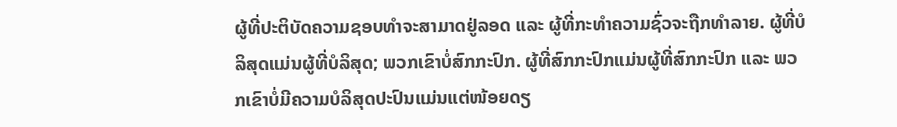ຜູ້ທີ່ປະຕິບັດຄວາມຊອບທໍາຈະສາມາດຢູ່ລອດ ແລະ ຜູ້ທີ່ກະທໍາຄວາມຊົ່ວຈະຖືກທໍາລາຍ. ຜູ້ທີ່ບໍລິສຸດແມ່ນຜູ້ທີ່ບໍລິສຸດ; ພວກເຂົາບໍ່ສົກກະປົກ. ຜູ້ທີ່ສົກກະປົກແມ່ນຜູ້ທີ່ສົກກະປົກ ແລະ ພວກເຂົາບໍ່ມີຄວາມບໍລິສຸດປະປົນແມ່ນແຕ່ໜ້ອຍດຽ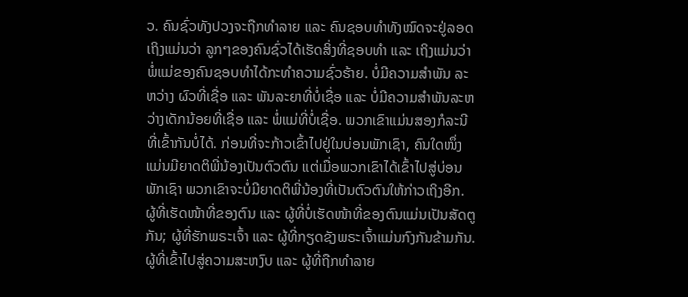ວ. ຄົນຊົ່ວທັງປວງຈະຖືກທໍາລາຍ ແລະ ຄົນຊອບທໍາທັງໝົດຈະຢູ່ລອດ ເຖິງແມ່ນວ່າ ລູກໆຂອງຄົນຊົ່ວໄດ້ເຮັດສິ່ງທີ່ຊອບທໍາ ແລະ ເຖິງແມ່ນວ່າ ພໍ່ແມ່ຂອງຄົນຊອບທໍາໄດ້ກະທຳຄວາມຊົ່ວຮ້າຍ. ບໍ່ມີຄວາມສໍາພັນ ລະຫວ່າງ ຜົວທີ່ເຊື່ອ ແລະ ພັນລະຍາທີ່ບໍ່ເຊື່ອ ແລະ ບໍ່ມີຄວາມສໍາພັນລະຫວ່າງເດັກນ້ອຍທີ່ເຊື່ອ ແລະ ພໍ່ແມ່ທີ່ບໍ່ເຊື່ອ. ພວກເຂົາແມ່ນສອງກໍລະນີທີ່ເຂົ້າກັນບໍ່ໄດ້. ກ່ອນທີ່ຈະກ້າວເຂົ້າໄປຢູ່ໃນບ່ອນພັກເຊົາ, ຄົນໃດໜຶ່ງແມ່ນມີຍາດຕິພີ່ນ້ອງເປັນຕົວຕົນ ແຕ່ເມື່ອພວກເຂົາໄດ້ເຂົ້າໄປສູ່ບ່ອນພັກເຊົາ ພວກເຂົາຈະບໍ່ມີຍາດຕິພີ່ນ້ອງທີ່ເປັນຕົວຕົນໃຫ້ກ່າວເຖິງອີກ. ຜູ້ທີ່ເຮັດໜ້າທີ່ຂອງຕົນ ແລະ ຜູ້ທີ່ບໍ່ເຮັດໜ້າທີ່ຂອງຕົນແມ່ນເປັນສັດຕູກັນ; ຜູ້ທີ່ຮັກພຣະເຈົ້າ ແລະ ຜູ້ທີ່ກຽດຊັງພຣະເຈົ້າແມ່ນກົງກັນຂ້າມກັນ. ຜູ້ທີ່ເຂົ້າໄປສູ່ຄວາມສະຫງົບ ແລະ ຜູ້ທີ່ຖືກທໍາລາຍ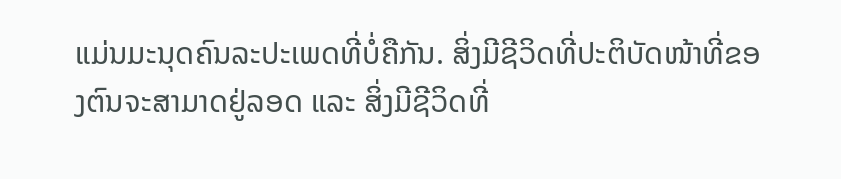ແມ່ນມະນຸດຄົນລະປະເພດທີ່ບໍ່ຄືກັນ. ສິ່ງມີຊີວິດທີ່ປະຕິບັດໜ້າທີ່ຂອງຕົນຈະສາມາດຢູ່ລອດ ແລະ ສິ່ງມີຊີວິດທີ່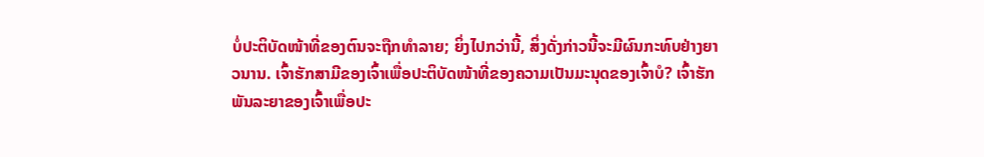ບໍ່ປະຕິບັດໜ້າທີ່ຂອງຕົນຈະຖືກທໍາລາຍ; ຍິ່ງໄປກວ່ານີ້, ສິ່ງດັ່ງກ່າວນີ້ຈະມີຜົນກະທົບຢ່າງຍາວນານ. ເຈົ້າຮັກສາມີຂອງເຈົ້າເພື່ອປະຕິບັດໜ້າທີ່ຂອງຄວາມເປັນມະນຸດຂອງເຈົ້າບໍ? ເຈົ້າຮັກພັນລະຍາຂອງເຈົ້າເພື່ອປະ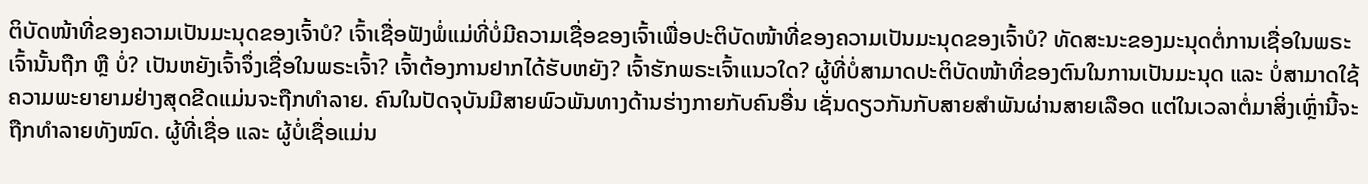ຕິບັດໜ້າທີ່ຂອງຄວາມເປັນມະນຸດຂອງເຈົ້າບໍ? ເຈົ້າເຊື່ອຟັງພໍ່ແມ່ທີ່ບໍ່ມີຄວາມເຊື່ອຂອງເຈົ້າເພື່ອປະຕິບັດໜ້າທີ່ຂອງຄວາມເປັນມະນຸດຂອງເຈົ້າບໍ? ທັດສະນະຂອງມະນຸດຕໍ່ການເຊື່ອໃນພຣະເຈົ້ານັ້ນຖືກ ຫຼື ບໍ່? ເປັນຫຍັງເຈົ້າຈຶ່ງເຊື່ອໃນພຣະເຈົ້າ? ເຈົ້າຕ້ອງການຢາກໄດ້ຮັບຫຍັງ? ເຈົ້າຮັກພຣະເຈົ້າແນວໃດ? ຜູ້ທີ່ບໍ່ສາມາດປະຕິບັດໜ້າທີ່ຂອງຕົນໃນການເປັນມະນຸດ ແລະ ບໍ່ສາມາດໃຊ້ຄວາມພະຍາຍາມຢ່າງສຸດຂີດແມ່ນຈະຖືກທໍາລາຍ. ຄົນໃນປັດຈຸບັນມີສາຍພົວພັນທາງດ້ານຮ່າງກາຍກັບຄົນອື່ນ ເຊັ່ນດຽວກັນກັບສາຍສຳພັນຜ່ານສາຍເລືອດ ແຕ່ໃນເວລາຕໍ່ມາສິ່ງເຫຼົ່ານີ້ຈະຖືກທໍາລາຍທັງໝົດ. ຜູ້ທີ່ເຊື່ອ ແລະ ຜູ້ບໍ່ເຊື່ອແມ່ນ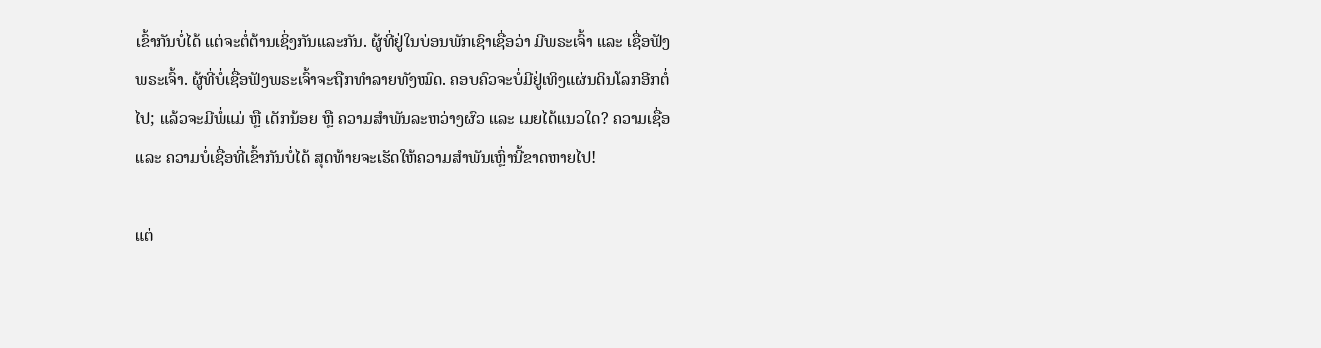ເຂົ້າກັນບໍ່ໄດ້ ແຕ່ຈະຕໍ່ຕ້ານເຊິ່ງກັນແລະກັນ. ຜູ້ທີ່ຢູ່ໃນບ່ອນພັກເຊົາເຊື່ອວ່າ ມີພຣະເຈົ້າ ແລະ ເຊື່ອຟັງພຣະເຈົ້າ. ຜູ້ທີ່ບໍ່ເຊື່ອຟັງພຣະເຈົ້າຈະຖືກທໍາລາຍທັງໝົດ. ຄອບຄົວຈະບໍ່ມີຢູ່ເທິງແຜ່ນດິນໂລກອີກຕໍ່ໄປ; ແລ້ວຈະມີພໍ່ແມ່ ຫຼື ເດັກນ້ອຍ ຫຼື ຄວາມສໍາພັນລະຫວ່າງຜົວ ແລະ ເມຍໄດ້ແນວໃດ? ຄວາມເຊື່ອ ແລະ ຄວາມບໍ່ເຊື່ອທີ່ເຂົ້າກັນບໍ່ໄດ້ ສຸດທ້າຍຈະເຮັດໃຫ້ຄວາມສຳພັນເຫຼົ່ານີ້ຂາດຫາຍໄປ!

ແຕ່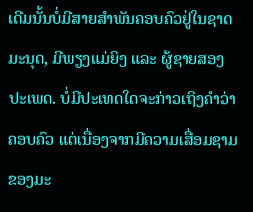ເດີມນັ້ນບໍ່ມີສາຍສຳພັນຄອບຄົວຢູ່ໃນຊາດມະນຸດ, ມີພຽງແມ່ຍິງ ແລະ ຜູ້ຊາຍສອງປະເພດ. ບໍ່ມີປະເທດໃດຈະກ່າວເຖິງຄຳວ່າ ຄອບຄົວ ແຕ່ເນື່ອງຈາກມີຄວາມເສື່ອມຊາມຂອງມະ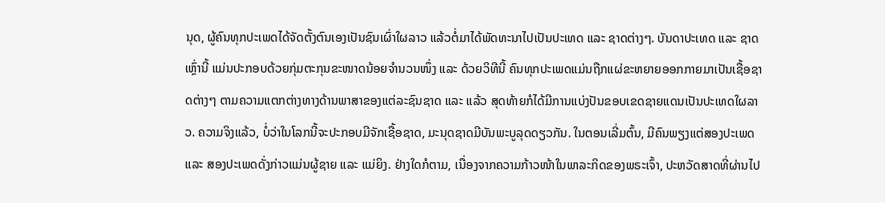ນຸດ, ຜູ້ຄົນທຸກປະເພດໄດ້ຈັດຕັ້ງຕົນເອງເປັນຊົນເຜົ່າໃຜລາວ ແລ້ວຕໍ່ມາໄດ້ພັດທະນາໄປເປັນປະເທດ ແລະ ຊາດຕ່າງໆ. ບັນດາປະເທດ ແລະ ຊາດເຫຼົ່ານີ້ ແມ່ນປະກອບດ້ວຍກຸ່ມຕະກຸນຂະໜາດນ້ອຍຈຳນວນໜຶ່ງ ແລະ ດ້ວຍວິທີນີ້ ຄົນທຸກປະເພດແມ່ນຖືກແຜ່ຂະຫຍາຍອອກກາຍມາເປັນເຊື້ອຊາດຕ່າງໆ ຕາມຄວາມແຕກຕ່າງທາງດ້ານພາສາຂອງແຕ່ລະຊົນຊາດ ແລະ ແລ້ວ ສຸດທ້າຍກໍໄດ້ມີການແບ່ງປັນຂອບເຂດຊາຍແດນເປັນປະເທດໃຜລາວ. ຄວາມຈິງແລ້ວ, ບໍ່ວ່າໃນໂລກນີ້ຈະປະກອບມີຈັກເຊື້ອຊາດ, ມະນຸດຊາດມີບັນພະບູລຸດດຽວກັນ. ໃນຕອນເລີ່ມຕົ້ນ, ມີຄົນພຽງແຕ່ສອງປະເພດ ແລະ ສອງປະເພດດັ່ງກ່າວແມ່ນຜູ້ຊາຍ ແລະ ແມ່ຍິງ. ຢ່າງໃດກໍຕາມ, ເນື່ອງຈາກຄວາມກ້າວໜ້າໃນພາລະກິດຂອງພຣະເຈົ້າ, ປະຫວັດສາດທີ່ຜ່ານໄປ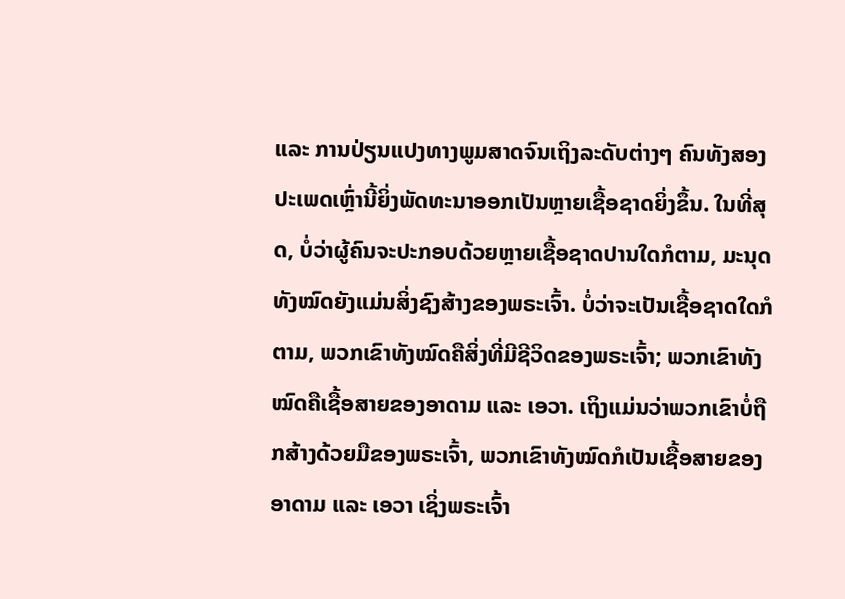ແລະ ການປ່ຽນແປງທາງພູມສາດຈົນເຖິງລະດັບຕ່າງໆ ຄົນທັງສອງປະເພດເຫຼົ່ານີ້ຍິ່ງພັດທະນາອອກເປັນຫຼາຍເຊື້ອຊາດຍິ່ງຂຶ້ນ. ໃນທີ່ສຸດ, ບໍ່ວ່າຜູ້ຄົນຈະປະກອບດ້ວຍຫຼາຍເຊື້ອຊາດປານໃດກໍຕາມ, ມະນຸດທັງໝົດຍັງແມ່ນສິ່ງຊົງສ້າງຂອງພຣະເຈົ້າ. ບໍ່ວ່າຈະເປັນເຊື້ອຊາດໃດກໍຕາມ, ພວກເຂົາທັງໝົດຄືສິ່ງທີ່ມີຊີວິດຂອງພຣະເຈົ້າ; ພວກເຂົາທັງໝົດຄືເຊື້ອສາຍຂອງອາດາມ ແລະ ເອວາ. ເຖິງແມ່ນວ່າພວກເຂົາບໍ່ຖືກສ້າງດ້ວຍມືຂອງພຣະເຈົ້າ, ພວກເຂົາທັງໝົດກໍເປັນເຊື້ອສາຍຂອງອາດາມ ແລະ ເອວາ ເຊິ່ງພຣະເຈົ້າ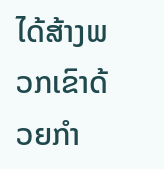ໄດ້ສ້າງພວກເຂົາດ້ວຍກໍາ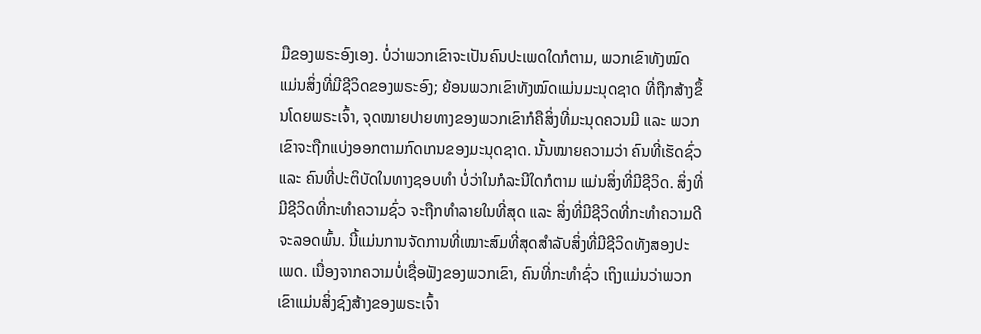ມືຂອງພຣະອົງເອງ. ບໍ່ວ່າພວກເຂົາຈະເປັນຄົນປະເພດໃດກໍຕາມ, ພວກເຂົາທັງໝົດແມ່ນສິ່ງທີ່ມີຊີວິດຂອງພຣະອົງ; ຍ້ອນພວກເຂົາທັງໝົດແມ່ນມະນຸດຊາດ ທີ່ຖືກສ້າງຂຶ້ນໂດຍພຣະເຈົ້າ, ຈຸດໝາຍປາຍທາງຂອງພວກເຂົາກໍຄືສິ່ງທີ່ມະນຸດຄວນມີ ແລະ ພວກເຂົາຈະຖືກແບ່ງອອກຕາມກົດເກນຂອງມະນຸດຊາດ. ນັ້ນໝາຍຄວາມວ່າ ຄົນທີ່ເຮັດຊົ່ວ ແລະ ຄົນທີ່ປະຕິບັດໃນທາງຊອບທໍາ ບໍ່ວ່າໃນກໍລະນີໃດກໍຕາມ ແມ່ນສິ່ງທີ່ມີຊີວິດ. ສິ່ງທີ່ມີຊີວິດທີ່ກະທໍາຄວາມຊົ່ວ ຈະຖືກທໍາລາຍໃນທີ່ສຸດ ແລະ ສິ່ງທີ່ມີຊີວິດທີ່ກະທໍາຄວາມດີຈະລອດພົ້ນ. ນີ້ແມ່ນການຈັດການທີ່ເໝາະສົມທີ່ສຸດສໍາລັບສິ່ງທີ່ມີຊີວິດທັງສອງປະເພດ. ເນື່ອງຈາກຄວາມບໍ່ເຊື່ອຟັງຂອງພວກເຂົາ, ຄົນທີ່ກະທໍາຊົ່ວ ເຖິງແມ່ນວ່າພວກເຂົາແມ່ນສິ່ງຊົງສ້າງຂອງພຣະເຈົ້າ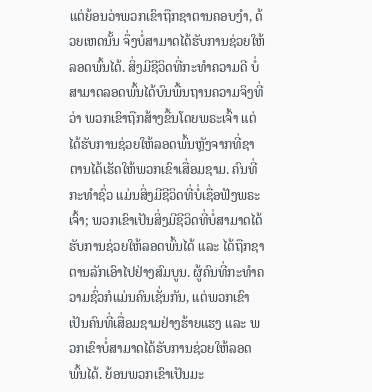ແຕ່ຍ້ອນວ່າພວກເຂົາຖືກຊາຕານຄອບງໍາ, ດ້ວຍເຫດນັ້ນ ຈຶ່ງບໍ່ສາມາດໄດ້ຮັບການຊ່ວຍໃຫ້ລອດພົ້ນໄດ້. ສິ່ງມີຊີວິດທີ່ກະທໍາຄວາມດີ ບໍ່ສາມາດລອດພົ້ນໄດ້ບົນພື້ນຖານຄວາມຈິງທີ່ວ່າ ພວກເຂົາຖືກສ້າງຂື້ນໂດຍພຣະເຈົ້າ ແຕ່ໄດ້ຮັບການຊ່ວຍໃຫ້ລອດພົ້ນຫຼັງຈາກທີ່ຊາຕານໄດ້ເຮັດໃຫ້ພວກເຂົາເສື່ອມຊາມ. ຄົນທີ່ກະທໍາຊົ່ວ ແມ່ນສິ່ງມີຊີວິດທີ່ບໍ່ເຊື່ອຟັງພຣະເຈົ້າ; ພວກເຂົາເປັນສິ່ງມີຊີວິດທີ່ບໍ່ສາມາດໄດ້ຮັບການຊ່ວຍໃຫ້ລອດພົ້ນໄດ້ ແລະ ໄດ້ຖືກຊາຕານລັກເອົາໄປຢ່າງສົມບູນ. ຜູ້ຄົນທີ່ກະທໍາຄວາມຊົ່ວກໍແມ່ນຄົນເຊັ່ນກັນ, ແຕ່ພວກເຂົາເປັນຄົນທີ່ເສື່ອມຊາມຢ່າງຮ້າຍແຮງ ແລະ ພວກເຂົາບໍ່ສາມາດໄດ້ຮັບການຊ່ວຍໃຫ້ລອດພົ້ນໄດ້. ຍ້ອນພວກເຂົາເປັນມະ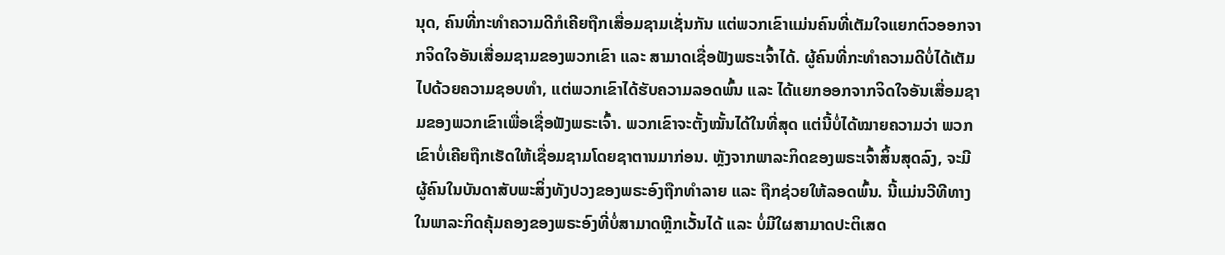ນຸດ, ຄົນທີ່ກະທໍາຄວາມດີກໍເຄີຍຖືກເສື່ອມຊາມເຊັ່ນກັນ ແຕ່ພວກເຂົາແມ່ນຄົນທີ່ເຕັມໃຈແຍກຕົວອອກຈາກຈິດໃຈອັນເສື່ອມຊາມຂອງພວກເຂົາ ແລະ ສາມາດເຊື່ອຟັງພຣະເຈົ້າໄດ້. ຜູ້ຄົນທີ່ກະທໍາຄວາມດີບໍ່ໄດ້ເຕັມໄປດ້ວຍຄວາມຊອບທໍາ, ແຕ່ພວກເຂົາໄດ້ຮັບຄວາມລອດພົ້ນ ແລະ ໄດ້ແຍກອອກຈາກຈິດໃຈອັນເສື່ອມຊາມຂອງພວກເຂົາເພື່ອເຊື່ອຟັງພຣະເຈົ້າ. ພວກເຂົາຈະຕັ້ງໝັ້ນໄດ້ໃນທີ່ສຸດ ແຕ່ນີ້ບໍ່ໄດ້ໝາຍຄວາມວ່າ ພວກເຂົາບໍ່ເຄີຍຖືກເຮັດໃຫ້ເຊື່ອມຊາມໂດຍຊາຕານມາກ່ອນ. ຫຼັງຈາກພາລະກິດຂອງພຣະເຈົ້າສິ້ນສຸດລົງ, ຈະມີຜູ້ຄົນໃນບັນດາສັບພະສິ່ງທັງປວງຂອງພຣະອົງຖືກທໍາລາຍ ແລະ ຖືກຊ່ວຍໃຫ້ລອດພົ້ນ. ນີ້ແມ່ນວີທີທາງໃນພາລະກິດຄຸ້ມຄອງຂອງພຣະອົງທີ່ບໍ່ສາມາດຫຼີກເວັ້ນໄດ້ ແລະ ບໍ່ມີໃຜສາມາດປະຕິເສດ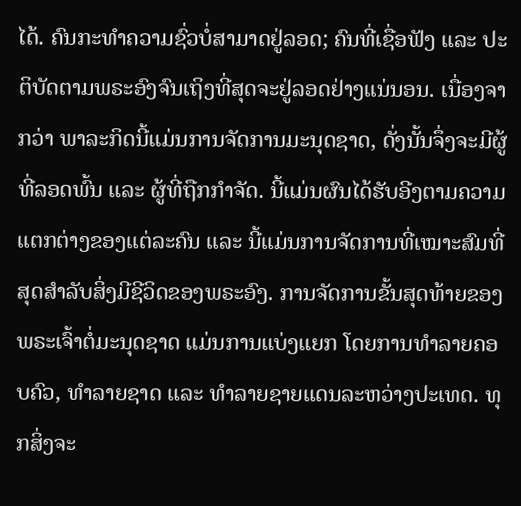ໄດ້. ຄົນກະທໍາຄວາມຊົ່ວບໍ່ສາມາດຢູ່ລອດ; ຄົນທີ່ເຊື່ອຟັງ ແລະ ປະຕິບັດຕາມພຣະອົງຈົນເຖິງທີ່ສຸດຈະຢູ່ລອດຢ່າງແນ່ນອນ. ເນື່ອງຈາກວ່າ ພາລະກິດນີ້ແມ່ນການຈັດການມະນຸດຊາດ, ດັ່ງນັ້ນຈຶ່ງຈະມີຜູ້ທີ່ລອດພົ້ນ ແລະ ຜູ້ທີ່ຖືກກໍາຈັດ. ນີ້ແມ່ນຜົນໄດ້ຮັບອີງຕາມຄວາມແຕກຕ່າງຂອງແຕ່ລະຄົນ ແລະ ນີ້ແມ່ນການຈັດການທີ່ເໝາະສົມທີ່ສຸດສໍາລັບສິ່ງມີຊີວິດຂອງພຣະອົງ. ການຈັດການຂັ້ນສຸດທ້າຍຂອງພຣະເຈົ້າຕໍ່ມະນຸດຊາດ ແມ່ນການແບ່ງແຍກ ໂດຍການທຳລາຍຄອບຄົວ, ທຳລາຍຊາດ ແລະ ທຳລາຍຊາຍແດນລະຫວ່າງປະເທດ. ທຸກສິ່ງຈະ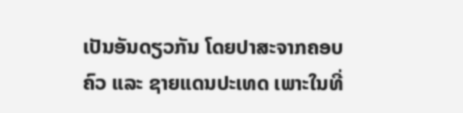ເປັນອັນດຽວກັນ ໂດຍປາສະຈາກຄອບຄົວ ແລະ ຊາຍແດນປະເທດ ເພາະໃນທີ່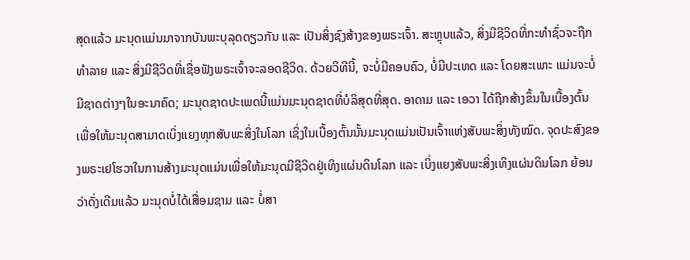ສຸດແລ້ວ ມະນຸດແມ່ນມາຈາກບັນພະບຸລຸດດຽວກັນ ແລະ ເປັນສິ່ງຊົງສ້າງຂອງພຣະເຈົ້າ. ສະຫຼຸບແລ້ວ, ສິ່ງມີຊີວິດທີ່ກະທໍາຊົ່ວຈະຖືກທໍາລາຍ ແລະ ສິ່ງມີຊີວິດທີ່ເຊື່ອຟັງພຣະເຈົ້າຈະລອດຊີວິດ. ດ້ວຍວິທີນີ້, ຈະບໍ່ມີຄອບຄົວ, ບໍ່ມີປະເທດ ແລະ ໂດຍສະເພາະ ແມ່ນຈະບໍ່ມີຊາດຕ່າງໆໃນອະນາຄົດ; ມະນຸດຊາດປະເພດນີ້ແມ່ນມະນຸດຊາດທີ່ບໍລິສຸດທີ່ສຸດ. ອາດາມ ແລະ ເອວາ ໄດ້ຖືກສ້າງຂຶ້ນໃນເບື້ອງຕົ້ນ ເພື່ອໃຫ້ມະນຸດສາມາດເບິ່ງແຍງທຸກສັບພະສິ່ງໃນໂລກ ເຊິ່ງໃນເບື້ອງຕົ້ນນັ້ນມະນຸດແມ່ນເປັນເຈົ້າແຫ່ງສັບພະສິ່ງທັງໝົດ. ຈຸດປະສົງຂອງພຣະເຢໂຮວາໃນການສ້າງມະນຸດແມ່ນເພື່ອໃຫ້ມະນຸດມີຊີວິດຢູ່ເທິງແຜ່ນດິນໂລກ ແລະ ເບິ່ງແຍງສັບພະສິ່ງເທິງແຜ່ນດິນໂລກ ຍ້ອນວ່າດັ່ງເດີມແລ້ວ ມະນຸດບໍ່ໄດ້ເສື່ອມຊາມ ແລະ ບໍ່ສາ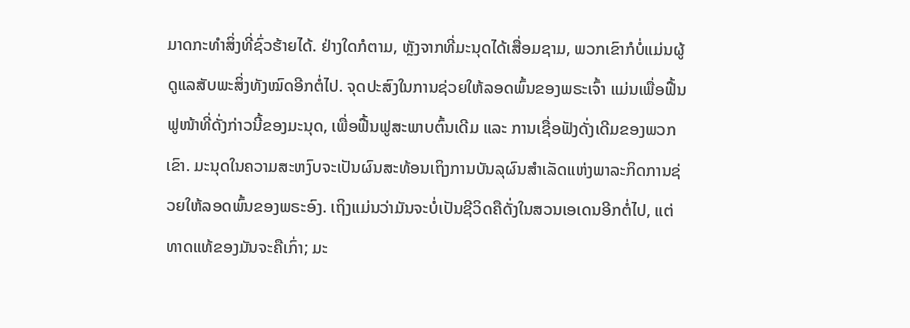ມາດກະທຳສິ່ງທີ່ຊົ່ວຮ້າຍໄດ້. ຢ່າງໃດກໍຕາມ, ຫຼັງຈາກທີ່ມະນຸດໄດ້ເສື່ອມຊາມ, ພວກເຂົາກໍບໍ່ແມ່ນຜູ້ດູແລສັບພະສິ່ງທັງໝົດອີກຕໍ່ໄປ. ຈຸດປະສົງໃນການຊ່ວຍໃຫ້ລອດພົ້ນຂອງພຣະເຈົ້າ ແມ່ນເພື່ອຟື້ນຟູໜ້າທີ່ດັ່ງກ່າວນີ້ຂອງມະນຸດ, ເພື່ອຟື້ນຟູສະພາບຕົ້ນເດີມ ແລະ ການເຊື່ອຟັງດັ່ງເດີມຂອງພວກເຂົາ. ມະນຸດໃນຄວາມສະຫງົບຈະເປັນຜົນສະທ້ອນເຖິງການບັນລຸຜົນສໍາເລັດແຫ່ງພາລະກິດການຊ່ວຍໃຫ້ລອດພົ້ນຂອງພຣະອົງ. ເຖິງແມ່ນວ່າມັນຈະບໍ່ເປັນຊີວິດຄືດັ່ງໃນສວນເອເດນອີກຕໍ່ໄປ, ແຕ່ທາດແທ້ຂອງມັນຈະຄືເກົ່າ; ມະ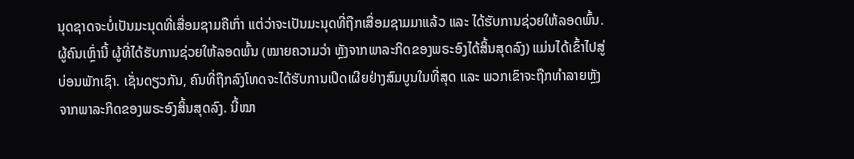ນຸດຊາດຈະບໍ່ເປັນມະນຸດທີ່ເສື່ອມຊາມຄືເກົ່າ ແຕ່ວ່າຈະເປັນມະນຸດທີ່ຖືກເສື່ອມຊາມມາແລ້ວ ແລະ ໄດ້ຮັບການຊ່ວຍໃຫ້ລອດພົ້ນ. ຜູ້ຄົນເຫຼົ່ານີ້ ຜູ້ທີ່ໄດ້ຮັບການຊ່ວຍໃຫ້ລອດພົ້ນ (ໝາຍຄວາມວ່າ ຫຼັງຈາກພາລະກິດຂອງພຣະອົງໄດ້ສິ້ນສຸດລົງ) ແມ່ນໄດ້ເຂົ້າໄປສູ່ບ່ອນພັກເຊົາ. ເຊັ່ນດຽວກັນ, ຄົນທີ່ຖືກລົງໂທດຈະໄດ້ຮັບການເປີດເຜີຍຢ່າງສົມບູນໃນທີ່ສຸດ ແລະ ພວກເຂົາຈະຖືກທໍາລາຍຫຼັງຈາກພາລະກິດຂອງພຣະອົງສິ້ນສຸດລົງ. ນີ້ໝາ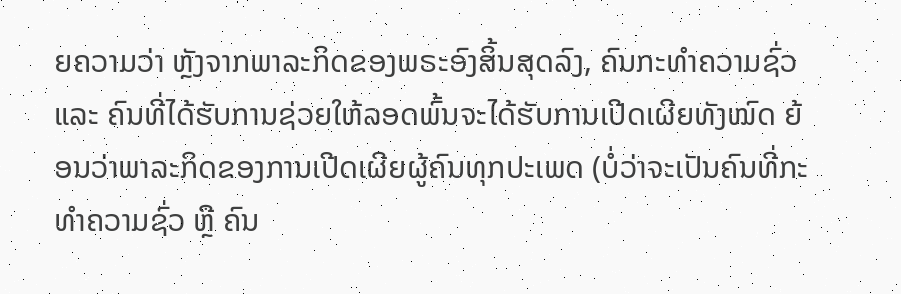ຍຄວາມວ່າ ຫຼັງຈາກພາລະກິດຂອງພຣະອົງສິ້ນສຸດລົງ, ຄົນກະທຳຄວາມຊົ່ວ ແລະ ຄົນທີ່ໄດ້ຮັບການຊ່ວຍໃຫ້ລອດພົ້ນຈະໄດ້ຮັບການເປີດເຜີຍທັງໝົດ ຍ້ອນວ່າພາລະກິດຂອງການເປີດເຜີຍຜູ້ຄົນທຸກປະເພດ (ບໍ່ວ່າຈະເປັນຄົນທີ່ກະທໍາຄວາມຊົ່ວ ຫຼື ຄົນ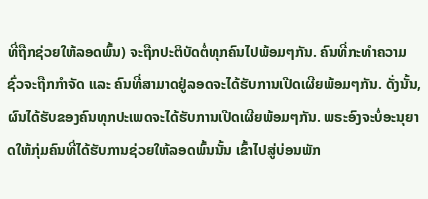ທີ່ຖືກຊ່ວຍໃຫ້ລອດພົ້ນ) ຈະຖືກປະຕິບັດຕໍ່ທຸກຄົນໄປພ້ອມໆກັນ. ຄົນທີ່ກະທໍາຄວາມຊົ່ວຈະຖືກກໍາຈັດ ແລະ ຄົນທີ່ສາມາດຢູ່ລອດຈະໄດ້ຮັບການເປີດເຜີຍພ້ອມໆກັນ. ດັ່ງນັ້ນ, ຜົນໄດ້ຮັບຂອງຄົນທຸກປະເພດຈະໄດ້ຮັບການເປີດເຜີຍພ້ອມໆກັນ. ພຣະອົງຈະບໍ່ອະນຸຍາດໃຫ້ກຸ່ມຄົນທີ່ໄດ້ຮັບການຊ່ວຍໃຫ້ລອດພົ້ນນັ້ນ ເຂົ້າໄປສູ່ບ່ອນພັກ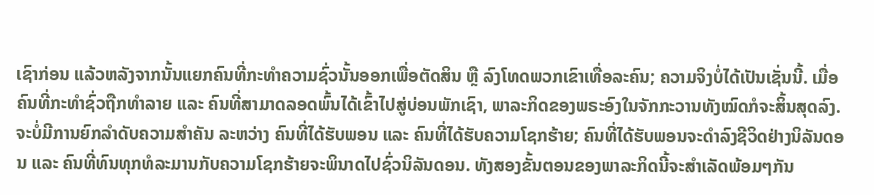ເຊົາກ່ອນ ແລ້ວຫລັງຈາກນັ້ນແຍກຄົນທີ່ກະທໍາຄວາມຊົ່ວນັ້ນອອກເພື່ອຕັດສິນ ຫຼື ລົງໂທດພວກເຂົາເທື່ອລະຄົນ; ຄວາມຈິງບໍ່ໄດ້ເປັນເຊັ່ນນີ້. ເມື່ອຄົນທີ່ກະທໍາຊົ່ວຖືກທໍາລາຍ ແລະ ຄົນທີ່ສາມາດລອດພົ້ນໄດ້ເຂົ້າໄປສູ່ບ່ອນພັກເຊົາ, ພາລະກິດຂອງພຣະອົງໃນຈັກກະວານທັງໝົດກໍຈະສິ້ນສຸດລົງ. ຈະບໍ່ມີການຍົກລໍາດັບຄວາມສໍາຄັນ ລະຫວ່າງ ຄົນທີ່ໄດ້ຮັບພອນ ແລະ ຄົນທີ່ໄດ້ຮັບຄວາມໂຊກຮ້າຍ; ຄົນທີ່ໄດ້ຮັບພອນຈະດໍາລົງຊີວິດຢ່າງນິລັນດອນ ແລະ ຄົນທີ່ທົນທຸກທໍລະມານກັບຄວາມໂຊກຮ້າຍຈະພິນາດໄປຊົ່ວນິລັນດອນ. ທັງສອງຂັ້ນຕອນຂອງພາລະກິດນີ້ຈະສຳເລັດພ້ອມໆກັນ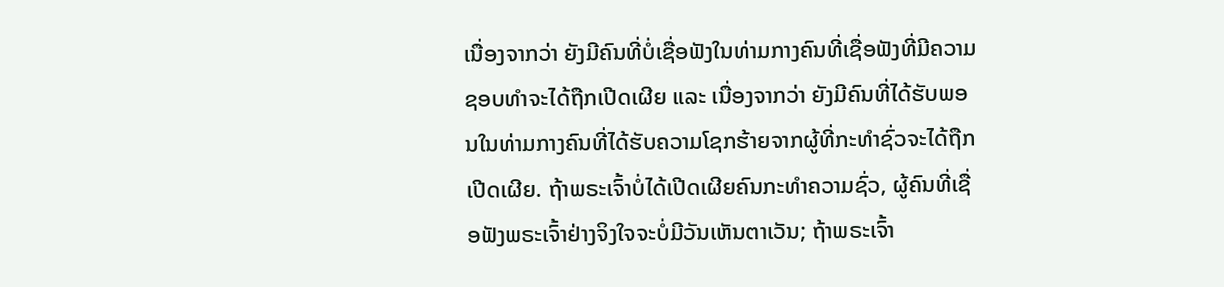ເນື່ອງຈາກວ່າ ຍັງມີຄົນທີ່ບໍ່ເຊື່ອຟັງໃນທ່າມກາງຄົນທີ່ເຊື່ອຟັງທີ່ມີຄວາມຊອບທໍາຈະໄດ້ຖືກເປີດເຜີຍ ແລະ ເນື່ອງຈາກວ່າ ຍັງມີຄົນທີ່ໄດ້ຮັບພອນໃນທ່າມກາງຄົນທີ່ໄດ້ຮັບຄວາມໂຊກຮ້າຍຈາກຜູ້ທີ່ກະທໍາຊົ່ວຈະໄດ້ຖືກເປີດເຜີຍ. ຖ້າພຣະເຈົ້າບໍ່ໄດ້ເປີດເຜີຍຄົນກະທໍາຄວາມຊົ່ວ, ຜູ້ຄົນທີ່ເຊື່ອຟັງພຣະເຈົ້າຢ່າງຈິງໃຈຈະບໍ່ມີວັນເຫັນຕາເວັນ; ຖ້າພຣະເຈົ້າ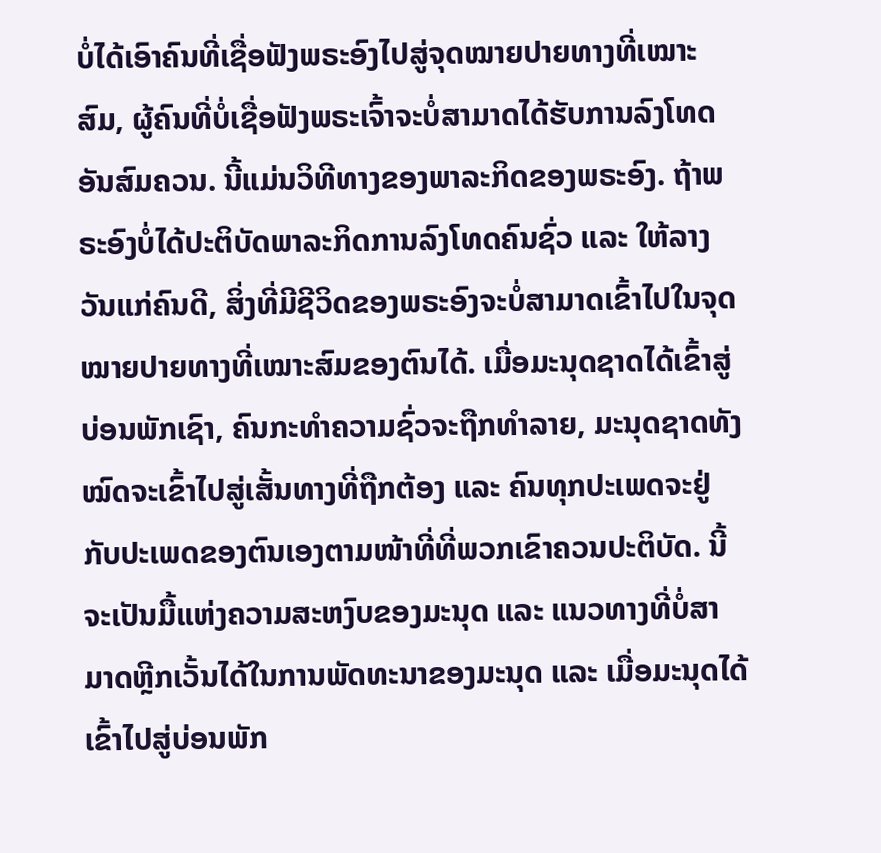ບໍ່ໄດ້ເອົາຄົນທີ່ເຊື່ອຟັງພຣະອົງໄປສູ່ຈຸດໝາຍປາຍທາງທີ່ເໝາະສົມ, ຜູ້ຄົນທີ່ບໍ່ເຊື່ອຟັງພຣະເຈົ້າຈະບໍ່ສາມາດໄດ້ຮັບການລົງໂທດອັນສົມຄວນ. ນີ້ແມ່ນວິທີທາງຂອງພາລະກິດຂອງພຣະອົງ. ຖ້າພຣະອົງບໍ່ໄດ້ປະຕິບັດພາລະກິດການລົງໂທດຄົນຊົ່ວ ແລະ ໃຫ້ລາງວັນແກ່ຄົນດີ, ສິ່ງທີ່ມີຊີວິດຂອງພຣະອົງຈະບໍ່ສາມາດເຂົ້າໄປໃນຈຸດໝາຍປາຍທາງທີ່ເໝາະສົມຂອງຕົນໄດ້. ເມື່ອມະນຸດຊາດໄດ້ເຂົ້າສູ່ບ່ອນພັກເຊົາ, ຄົນກະທໍາຄວາມຊົ່ວຈະຖືກທໍາລາຍ, ມະນຸດຊາດທັງໝົດຈະເຂົ້າໄປສູ່ເສັ້ນທາງທີ່ຖືກຕ້ອງ ແລະ ຄົນທຸກປະເພດຈະຢູ່ກັບປະເພດຂອງຕົນເອງຕາມໜ້າທີ່ທີ່ພວກເຂົາຄວນປະຕິບັດ. ນີ້ຈະເປັນມື້ແຫ່ງຄວາມສະຫງົບຂອງມະນຸດ ແລະ ແນວທາງທີ່ບໍ່ສາມາດຫຼີກເວັ້ນໄດ້ໃນການພັດທະນາຂອງມະນຸດ ແລະ ເມື່ອມະນຸດໄດ້ເຂົ້າໄປສູ່ບ່ອນພັກ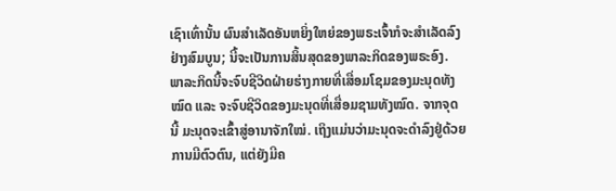ເຊົາເທົ່ານັ້ນ ຜົນສໍາເລັດອັນຫຍິ່ງໃຫຍ່ຂອງພຣະເຈົ້າກໍຈະສຳເລັດລົງຢ່າງສົມບູນ; ນີ້ຈະເປັນການສິ້ນສຸດຂອງພາລະກິດຂອງພຣະອົງ. ພາລະກິດນີ້ຈະຈົບຊີວິດຝ່າຍຮ່າງກາຍທີ່ເສື່ອມໂຊມຂອງມະນຸດທັງໝົດ ແລະ ຈະຈົບຊີວິດຂອງມະນຸດທີ່ເສື່ອມຊາມທັງໝົດ. ຈາກຈຸດນີ້ ມະນຸດຈະເຂົ້າສູ່ອານາຈັກໃໝ່. ເຖິງແມ່ນວ່າມະນຸດຈະດໍາລົງຢູ່ດ້ວຍການມີຕົວຕົນ, ແຕ່ຍັງມີຄ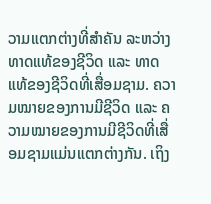ວາມແຕກຕ່າງທີ່ສໍາຄັນ ລະຫວ່າງ ທາດແທ້ຂອງຊີວິດ ແລະ ທາດແທ້ຂອງຊີວິດທີ່ເສື່ອມຊາມ. ຄວາມໝາຍຂອງການມີຊີວິດ ແລະ ຄວາມໝາຍຂອງການມີຊີວິດທີ່ເສື່ອມຊາມແມ່ນແຕກຕ່າງກັນ. ເຖິງ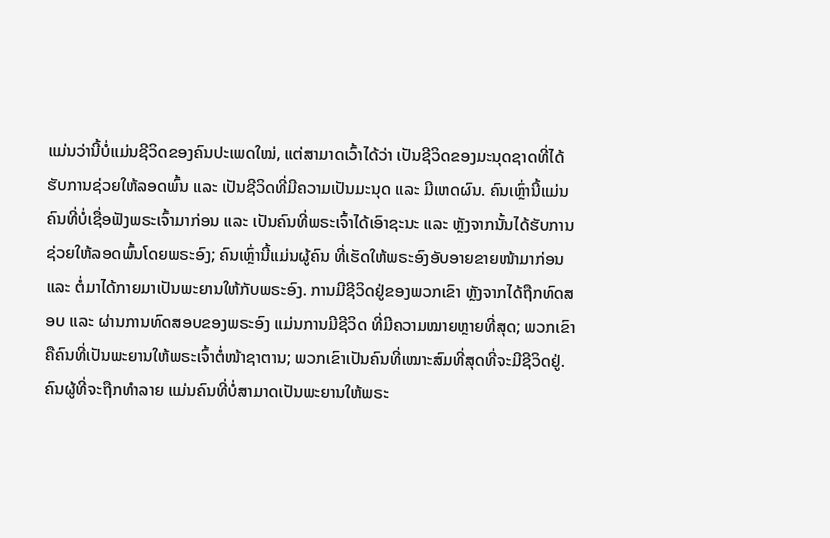ແມ່ນວ່ານີ້ບໍ່ແມ່ນຊີວິດຂອງຄົນປະເພດໃໝ່, ແຕ່ສາມາດເວົ້າໄດ້ວ່າ ເປັນຊີວິດຂອງມະນຸດຊາດທີ່ໄດ້ຮັບການຊ່ວຍໃຫ້ລອດພົ້ນ ແລະ ເປັນຊີວິດທີ່ມີຄວາມເປັນມະນຸດ ແລະ ມີເຫດຜົນ. ຄົນເຫຼົ່ານີ້ແມ່ນຄົນທີ່ບໍ່ເຊື່ອຟັງພຣະເຈົ້າມາກ່ອນ ແລະ ເປັນຄົນທີ່ພຣະເຈົ້າໄດ້ເອົາຊະນະ ແລະ ຫຼັງຈາກນັ້ນໄດ້ຮັບການຊ່ວຍໃຫ້ລອດພົ້ນໂດຍພຣະອົງ; ຄົນເຫຼົ່ານີ້ແມ່ນຜູ້ຄົນ ທີ່ເຮັດໃຫ້ພຣະອົງອັບອາຍຂາຍໜ້າມາກ່ອນ ແລະ ຕໍ່ມາໄດ້ກາຍມາເປັນພະຍານໃຫ້ກັບພຣະອົງ. ການມີຊີວິດຢູ່ຂອງພວກເຂົາ ຫຼັງຈາກໄດ້ຖືກທົດສອບ ແລະ ຜ່ານການທົດສອບຂອງພຣະອົງ ແມ່ນການມີຊີວິດ ທີ່ມີຄວາມໝາຍຫຼາຍທີ່ສຸດ; ພວກເຂົາຄືຄົນທີ່ເປັນພະຍານໃຫ້ພຣະເຈົ້າຕໍ່ໜ້າຊາຕານ; ພວກເຂົາເປັນຄົນທີ່ເໝາະສົມທີ່ສຸດທີ່ຈະມີຊີວິດຢູ່. ຄົນຜູ້ທີ່ຈະຖືກທໍາລາຍ ແມ່ນຄົນທີ່ບໍ່ສາມາດເປັນພະຍານໃຫ້ພຣະ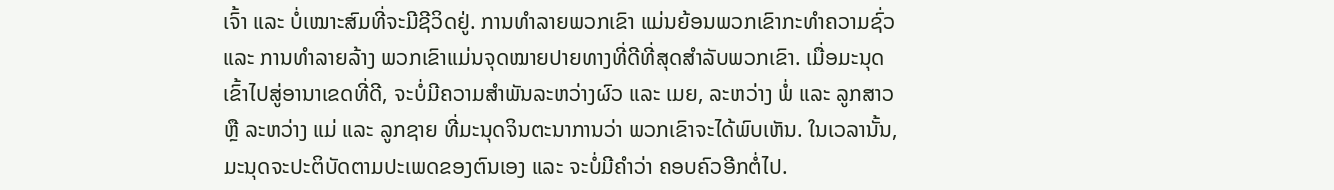ເຈົ້າ ແລະ ບໍ່ເໝາະສົມທີ່ຈະມີຊີວິດຢູ່. ການທໍາລາຍພວກເຂົາ ແມ່ນຍ້ອນພວກເຂົາກະທໍາຄວາມຊົ່ວ ແລະ ການທໍາລາຍລ້າງ ພວກເຂົາແມ່ນຈຸດໝາຍປາຍທາງທີ່ດີທີ່ສຸດສໍາລັບພວກເຂົາ. ເມື່ອມະນຸດເຂົ້າໄປສູ່ອານາເຂດທີ່ດີ, ຈະບໍ່ມີຄວາມສໍາພັນລະຫວ່າງຜົວ ແລະ ເມຍ, ລະຫວ່າງ ພໍ່ ແລະ ລູກສາວ ຫຼື ລະຫວ່າງ ແມ່ ແລະ ລູກຊາຍ ທີ່ມະນຸດຈິນຕະນາການວ່າ ພວກເຂົາຈະໄດ້ພົບເຫັນ. ໃນເວລານັ້ນ, ມະນຸດຈະປະຕິບັດຕາມປະເພດຂອງຕົນເອງ ແລະ ຈະບໍ່ມີຄໍາວ່າ ຄອບຄົວອີກຕໍ່ໄປ.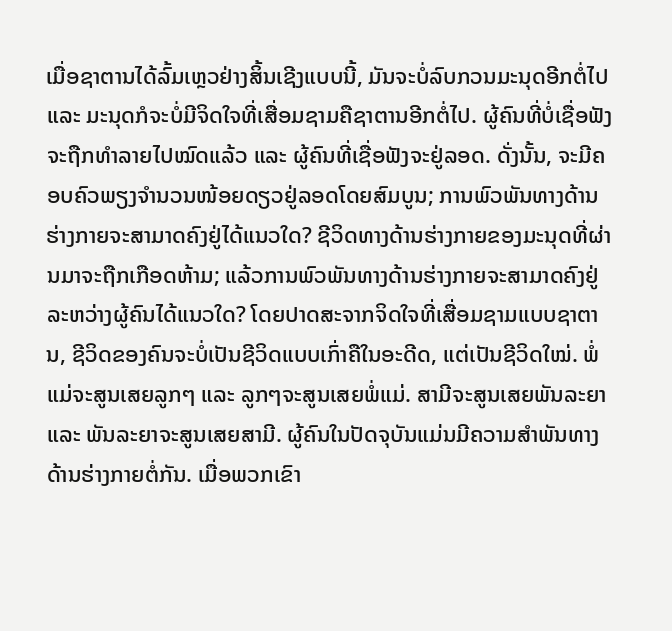ເມື່ອຊາຕານໄດ້ລົ້ມເຫຼວຢ່າງສິ້ນເຊີງແບບນີ້, ມັນຈະບໍ່ລົບກວນມະນຸດອີກຕໍ່ໄປ ແລະ ມະນຸດກໍຈະບໍ່ມີຈິດໃຈທີ່ເສື່ອມຊາມຄືຊາຕານອີກຕໍ່ໄປ. ຜູ້ຄົນທີ່ບໍ່ເຊື່ອຟັງຈະຖືກທໍາລາຍໄປໝົດແລ້ວ ແລະ ຜູ້ຄົນທີ່ເຊື່ອຟັງຈະຢູ່ລອດ. ດັ່ງນັ້ນ, ຈະມີຄອບຄົວພຽງຈໍານວນໜ້ອຍດຽວຢູ່ລອດໂດຍສົມບູນ; ການພົວພັນທາງດ້ານຮ່າງກາຍຈະສາມາດຄົງຢູ່ໄດ້ແນວໃດ? ຊີວິດທາງດ້ານຮ່າງກາຍຂອງມະນຸດທີ່ຜ່ານມາຈະຖືກເກືອດຫ້າມ; ແລ້ວການພົວພັນທາງດ້ານຮ່າງກາຍຈະສາມາດຄົງຢູ່ລະຫວ່າງຜູ້ຄົນໄດ້ແນວໃດ? ໂດຍປາດສະຈາກຈິດໃຈທີ່ເສື່ອມຊາມແບບຊາຕານ, ຊີວິດຂອງຄົນຈະບໍ່ເປັນຊີວິດແບບເກົ່າຄືໃນອະດີດ, ແຕ່ເປັນຊີວິດໃໝ່. ພໍ່ແມ່ຈະສູນເສຍລູກໆ ແລະ ລູກໆຈະສູນເສຍພໍ່ແມ່. ສາມີຈະສູນເສຍພັນລະຍາ ແລະ ພັນລະຍາຈະສູນເສຍສາມີ. ຜູ້ຄົນໃນປັດຈຸບັນແມ່ນມີຄວາມສໍາພັນທາງດ້ານຮ່າງກາຍຕໍ່ກັນ. ເມື່ອພວກເຂົາ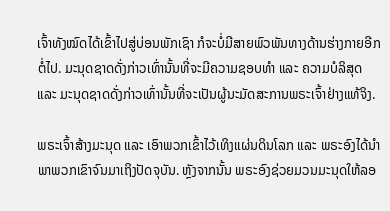ເຈົ້າທັງໝົດໄດ້ເຂົ້າໄປສູ່ບ່ອນພັກເຊົາ ກໍຈະບໍ່ມີສາຍພົວພັນທາງດ້ານຮ່າງກາຍອີກຕໍ່ໄປ. ມະນຸດຊາດດັ່ງກ່າວເທົ່ານັ້ນທີ່ຈະມີຄວາມຊອບທໍາ ແລະ ຄວາມບໍລິສຸດ ແລະ ມະນຸດຊາດດັ່ງກ່າວເທົ່ານັ້ນທີ່ຈະເປັນຜູ້ນະມັດສະການພຣະເຈົ້າຢ່າງແທ້ຈິງ.

ພຣະເຈົ້າສ້າງມະນຸດ ແລະ ເອົາພວກເຂົ້າໄວ້ເທິງແຜ່ນດິນໂລກ ແລະ ພຣະອົງໄດ້ນໍາພາພວກເຂົາຈົນມາເຖິງປັດຈຸບັນ. ຫຼັງຈາກນັ້ນ ພຣະອົງຊ່ວຍມວນມະນຸດໃຫ້ລອ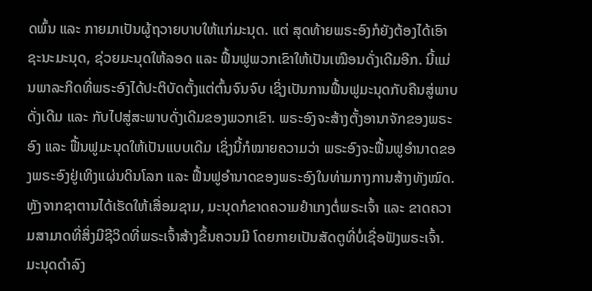ດພົ້ນ ແລະ ກາຍມາເປັນຜູ້ຖວາຍບາບໃຫ້ແກ່ມະນຸດ. ແຕ່ ສຸດທ້າຍພຣະອົງກໍຍັງຕ້ອງໄດ້ເອົາຊະນະມະນຸດ, ຊ່ວຍມະນຸດໃຫ້ລອດ ແລະ ຟື້ນຟູພວກເຂົາໃຫ້ເປັນເໝືອນດັ່ງເດີມອີກ. ນີ້ແມ່ນພາລະກິດທີ່ພຣະອົງໄດ້ປະຕິບັດຕັ້ງແຕ່ຕົ້ນຈົນຈົບ ເຊິ່ງເປັນການຟື້ນຟູມະນຸດກັບຄືນສູ່ພາບດັ່ງເດີມ ແລະ ກັບໄປສູ່ສະພາບດັ່ງເດີມຂອງພວກເຂົາ. ພຣະອົງຈະສ້າງຕັ້ງອານາຈັກຂອງພຣະອົງ ແລະ ຟື້ນຟູມະນຸດໃຫ້ເປັນແບບເດີມ ເຊິ່ງນີ້ກໍໝາຍຄວາມວ່າ ພຣະອົງຈະຟື້ນຟູອໍານາດຂອງພຣະອົງຢູ່ເທິງແຜ່ນດິນໂລກ ແລະ ຟື້ນຟູອໍານາດຂອງພຣະອົງໃນທ່າມກາງການສ້າງທັງໝົດ. ຫຼັງຈາກຊາຕານໄດ້ເຮັດໃຫ້ເສື່ອມຊາມ, ມະນຸດກໍຂາດຄວາມຢໍາເກງຕໍ່ພຣະເຈົ້າ ແລະ ຂາດຄວາມສາມາດທີ່ສິ່ງມີຊີວິດທີ່ພຣະເຈົ້າສ້າງຂຶ້ນຄວນມີ ໂດຍກາຍເປັນສັດຕູທີ່ບໍ່ເຊື່ອຟັງພຣະເຈົ້າ. ມະນຸດດໍາລົງ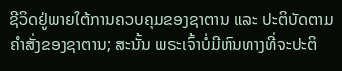ຊີວິດຢູ່ພາຍໃຕ້ການຄວບຄຸມຂອງຊາຕານ ແລະ ປະຕິບັດຕາມຄໍາສັ່ງຂອງຊາຕານ; ສະນັ້ນ ພຣະເຈົ້າບໍ່ມີຫົນທາງທີ່ຈະປະຕິ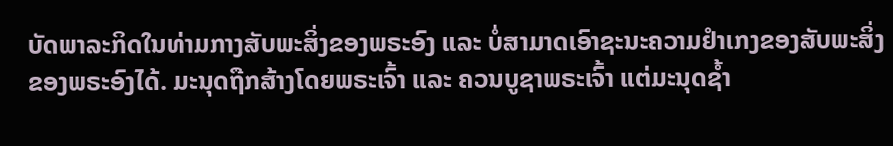ບັດພາລະກິດໃນທ່າມກາງສັບພະສິ່ງຂອງພຣະອົງ ແລະ ບໍ່ສາມາດເອົາຊະນະຄວາມຢໍາເກງຂອງສັບພະສິ່ງຂອງພຣະອົງໄດ້. ມະນຸດຖືກສ້າງໂດຍພຣະເຈົ້າ ແລະ ຄວນບູຊາພຣະເຈົ້າ ແຕ່ມະນຸດຊໍ້າ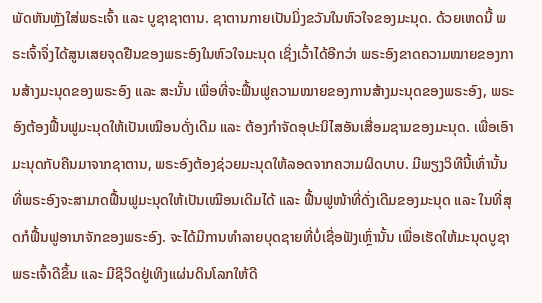ພັດຫັນຫຼັງໃສ່ພຣະເຈົ້າ ແລະ ບູຊາຊາຕານ. ຊາຕານກາຍເປັນມິ່ງຂວັນໃນຫົວໃຈຂອງມະນຸດ. ດ້ວຍເຫດນີ້ ພຣະເຈົ້າຈຶ່ງໄດ້ສູນເສຍຈຸດຢືນຂອງພຣະອົງໃນຫົວໃຈມະນຸດ ເຊິ່ງເວົ້າໄດ້ອີກວ່າ ພຣະອົງຂາດຄວາມໝາຍຂອງການສ້າງມະນຸດຂອງພຣະອົງ ແລະ ສະນັ້ນ ເພື່ອທີ່ຈະຟື້ນຟູຄວາມໝາຍຂອງການສ້າງມະນຸດຂອງພຣະອົງ, ພຣະອົງຕ້ອງຟື້ນຟູມະນຸດໃຫ້ເປັນເໝືອນດັ່ງເດີມ ແລະ ຕ້ອງກໍາຈັດອຸປະນິໄສອັນເສື່ອມຊາມຂອງມະນຸດ. ເພື່ອເອົາມະນຸດກັບຄືນມາຈາກຊາຕານ, ພຣະອົງຕ້ອງຊ່ວຍມະນຸດໃຫ້ລອດຈາກຄວາມຜິດບາບ. ມີພຽງວິທີນີ້ເທົ່ານັ້ນ ທີ່ພຣະອົງຈະສາມາດຟື້ນຟູມະນຸດໃຫ້ເປັນເໝືອນເດີມໄດ້ ແລະ ຟື້ນຟູໜ້າທີ່ດັ່ງເດີມຂອງມະນຸດ ແລະ ໃນທີ່ສຸດກໍຟື້ນຟູອານາຈັກຂອງພຣະອົງ. ຈະໄດ້ມີການທໍາລາຍບຸດຊາຍທີ່ບໍ່ເຊື່ອຟັງເຫຼົ່ານັ້ນ ເພື່ອເຮັດໃຫ້ມະນຸດບູຊາພຣະເຈົ້າດີຂຶ້ນ ແລະ ມີຊີວິດຢູ່ເທິງແຜ່ນດິນໂລກໃຫ້ດີ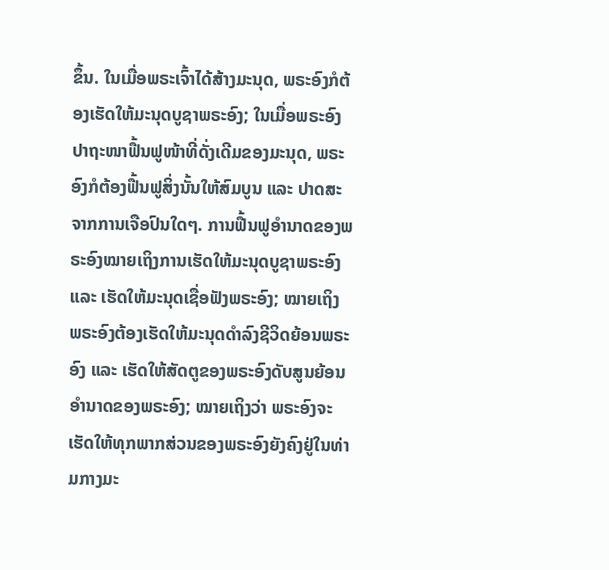ຂຶ້ນ. ໃນເມື່ອພຣະເຈົ້າໄດ້ສ້າງມະນຸດ, ພຣະອົງກໍຕ້ອງເຮັດໃຫ້ມະນຸດບູຊາພຣະອົງ; ໃນເມື່ອພຣະອົງປາຖະໜາຟື້ນຟູໜ້າທີ່ດັ່ງເດີມຂອງມະນຸດ, ພຣະອົງກໍຕ້ອງຟື້ນຟູສິ່ງນັ້ນໃຫ້ສົມບູນ ແລະ ປາດສະຈາກການເຈືອປົນໃດໆ. ການຟື້ນຟູອໍານາດຂອງພຣະອົງໝາຍເຖິງການເຮັດໃຫ້ມະນຸດບູຊາພຣະອົງ ແລະ ເຮັດໃຫ້ມະນຸດເຊື່ອຟັງພຣະອົງ; ໝາຍເຖິງ ພຣະອົງຕ້ອງເຮັດໃຫ້ມະນຸດດໍາລົງຊີວິດຍ້ອນພຣະອົງ ແລະ ເຮັດໃຫ້ສັດຕູຂອງພຣະອົງດັບສູນຍ້ອນອໍານາດຂອງພຣະອົງ; ໝາຍເຖິງວ່າ ພຣະອົງຈະເຮັດໃຫ້ທຸກພາກສ່ວນຂອງພຣະອົງຍັງຄົງຢູ່ໃນທ່າມກາງມະ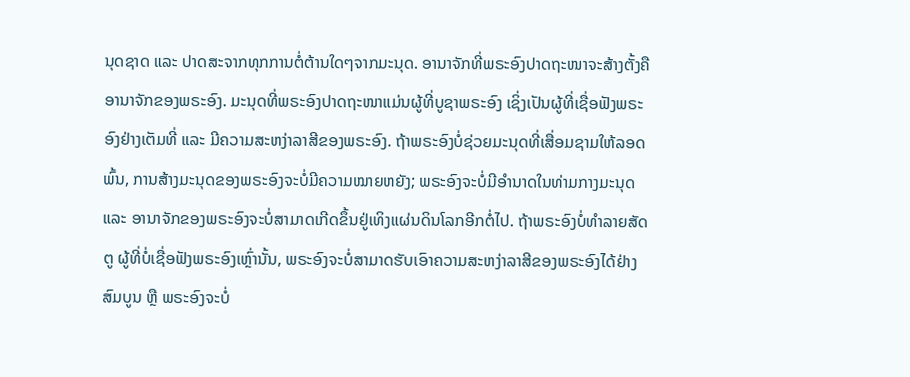ນຸດຊາດ ແລະ ປາດສະຈາກທຸກການຕໍ່ຕ້ານໃດໆຈາກມະນຸດ. ອານາຈັກທີ່ພຣະອົງປາດຖະໜາຈະສ້າງຕັ້ງຄືອານາຈັກຂອງພຣະອົງ. ມະນຸດທີ່ພຣະອົງປາດຖະໜາແມ່ນຜູ້ທີ່ບູຊາພຣະອົງ ເຊິ່ງເປັນຜູ້ທີ່ເຊື່ອຟັງພຣະອົງຢ່າງເຕັມທີ່ ແລະ ມີຄວາມສະຫງ່າລາສີຂອງພຣະອົງ. ຖ້າພຣະອົງບໍ່ຊ່ວຍມະນຸດທີ່ເສື່ອມຊາມໃຫ້ລອດພົ້ນ, ການສ້າງມະນຸດຂອງພຣະອົງຈະບໍ່ມີຄວາມໝາຍຫຍັງ; ພຣະອົງຈະບໍ່ມີອໍານາດໃນທ່າມກາງມະນຸດ ແລະ ອານາຈັກຂອງພຣະອົງຈະບໍ່ສາມາດເກີດຂຶ້ນຢູ່ເທິງແຜ່ນດິນໂລກອີກຕໍ່ໄປ. ຖ້າພຣະອົງບໍ່ທໍາລາຍສັດຕູ ຜູ້ທີ່ບໍ່ເຊື່ອຟັງພຣະອົງເຫຼົ່ານັ້ນ, ພຣະອົງຈະບໍ່ສາມາດຮັບເອົາຄວາມສະຫງ່າລາສີຂອງພຣະອົງໄດ້ຢ່າງສົມບູນ ຫຼື ພຣະອົງຈະບໍ່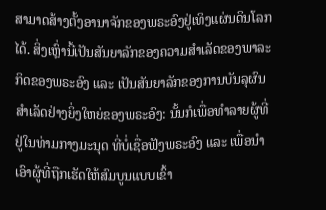ສາມາດສ້າງຕັ້ງອານາຈັກຂອງພຣະອົງຢູ່ເທິງແຜ່ນດິນໂລກໄດ້. ສິ່ງເຫຼົ່ານີ້ເປັນສັນຍາລັກຂອງຄວາມສໍາເລັດຂອງພາລະກິດຂອງພຣະອົງ ແລະ ເປັນສັນຍາລັກຂອງການບັນລຸຜົນສໍາເລັດຢ່າງຍິ່ງໃຫຍ່ຂອງພຣະອົງ: ນັ້ນກໍເພື່ອທໍາລາຍຜູ້ທີ່ຢູ່ໃນທ່າມກາງມະນຸດ ທີ່ບໍ່ເຊື່ອຟັງພຣະອົງ ແລະ ເພື່ອນໍາເອົາຜູ້ທີ່ຖືກເຮັດໃຫ້ສົມບູນແບບເຂົ້າ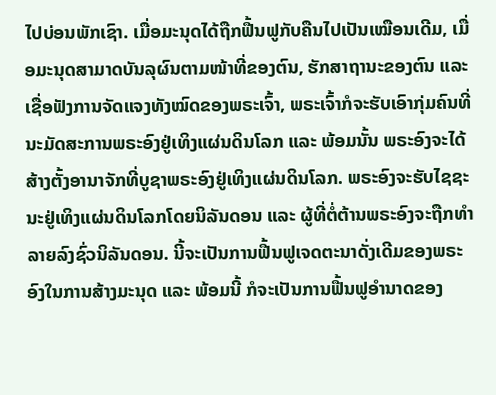ໄປບ່ອນພັກເຊົາ. ເມື່ອມະນຸດໄດ້ຖືກຟື້ນຟູກັບຄືນໄປເປັນເໝືອນເດີມ, ເມື່ອມະນຸດສາມາດບັນລຸຜົນຕາມໜ້າທີ່ຂອງຕົນ, ຮັກສາຖານະຂອງຕົນ ແລະ ເຊື່ອຟັງການຈັດແຈງທັງໝົດຂອງພຣະເຈົ້າ, ພຣະເຈົ້າກໍຈະຮັບເອົາກຸ່ມຄົນທີ່ນະມັດສະການພຣະອົງຢູ່ເທິງແຜ່ນດິນໂລກ ແລະ ພ້ອມນັ້ນ ພຣະອົງຈະໄດ້ສ້າງຕັ້ງອານາຈັກທີ່ບູຊາພຣະອົງຢູ່ເທິງແຜ່ນດິນໂລກ. ພຣະອົງຈະຮັບໄຊຊະນະຢູ່ເທິງແຜ່ນດິນໂລກໂດຍນິລັນດອນ ແລະ ຜູ້ທີ່ຕໍ່ຕ້ານພຣະອົງຈະຖືກທໍາລາຍລົງຊົ່ວນິລັນດອນ. ນີ້ຈະເປັນການຟື້ນຟູເຈດຕະນາດັ່ງເດີມຂອງພຣະອົງໃນການສ້າງມະນຸດ ແລະ ພ້ອມນີ້ ກໍຈະເປັນການຟື້ນຟູອໍານາດຂອງ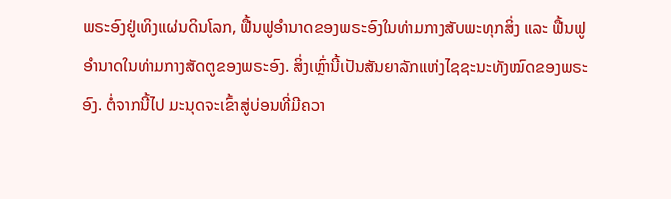ພຣະອົງຢູ່ເທິງແຜ່ນດິນໂລກ, ຟື້ນຟູອໍານາດຂອງພຣະອົງໃນທ່າມກາງສັບພະທຸກສິ່ງ ແລະ ຟື້ນຟູອໍານາດໃນທ່າມກາງສັດຕູຂອງພຣະອົງ. ສິ່ງເຫຼົ່ານີ້ເປັນສັນຍາລັກແຫ່ງໄຊຊະນະທັງໝົດຂອງພຣະອົງ. ຕໍ່ຈາກນີ້ໄປ ມະນຸດຈະເຂົ້າສູ່ບ່ອນທີ່ມີຄວາ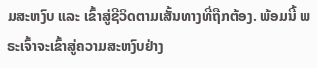ມສະຫງົບ ແລະ ເຂົ້າສູ່ຊີວິດຕາມເສັ້ນທາງທີ່ຖືກຕ້ອງ. ພ້ອມນີ້ ພຣະເຈົ້າຈະເຂົ້າສູ່ຄວາມສະຫງົບຢ່າງ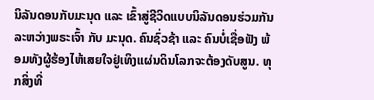ນິລັນດອນກັບມະນຸດ ແລະ ເຂົ້າສູ່ຊີວິດແບບນິລັນດອນຮ່ວມກັນລະຫວ່າງພຣະເຈົ້າ ກັບ ມະນຸດ. ຄົນຊົ່ວຊ້າ ແລະ ຄົນບໍ່ເຊື່ອຟັງ ພ້ອມທັງຜູ້ຮ້ອງໄຫ້ເສຍໃຈຢູ່ເທິງແຜ່ນດິນໂລກຈະຕ້ອງດັບສູນ. ທຸກສິ່ງທີ່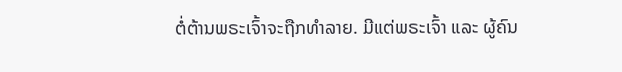ຕໍ່ຕ້ານພຣະເຈົ້າຈະຖືກທໍາລາຍ. ມີແຕ່ພຣະເຈົ້າ ແລະ ຜູ້ຄົນ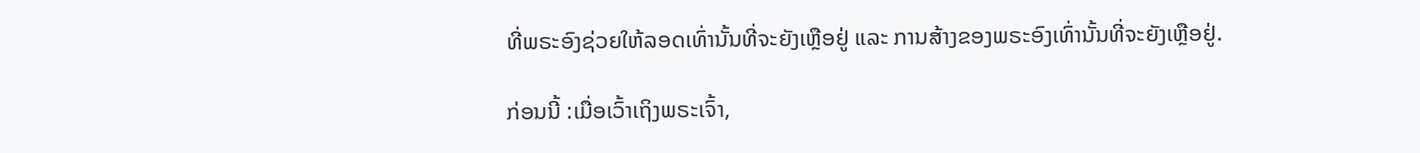ທີ່ພຣະອົງຊ່ວຍໃຫ້ລອດເທົ່ານັ້ນທີ່ຈະຍັງເຫຼືອຢູ່ ແລະ ການສ້າງຂອງພຣະອົງເທົ່ານັ້ນທີ່ຈະຍັງເຫຼືອຢູ່.

ກ່ອນນີ້ :ເມື່ອເວົ້າເຖິງພຣະເຈົ້າ,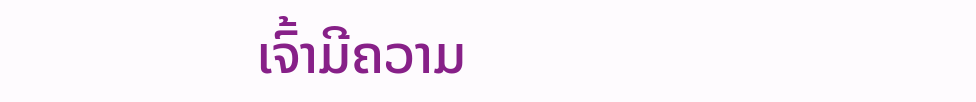ເຈົ້າມີຄວາມ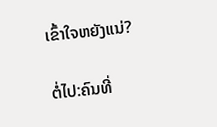ເຂົ້າໃຈຫຍັງແນ່?

ຕໍ່ໄປ:ຄົນທີ່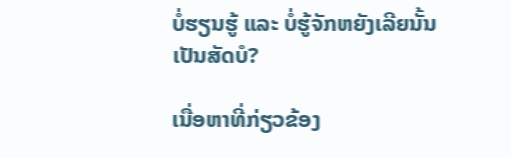ບໍ່ຮຽນຮູ້ ແລະ ບໍ່ຮູ້ຈັກຫຍັງເລີຍນັ້ນ ເປັນສັດບໍ?

ເນື່ອຫາທີ່ກ່ຽວຂ້ອງ